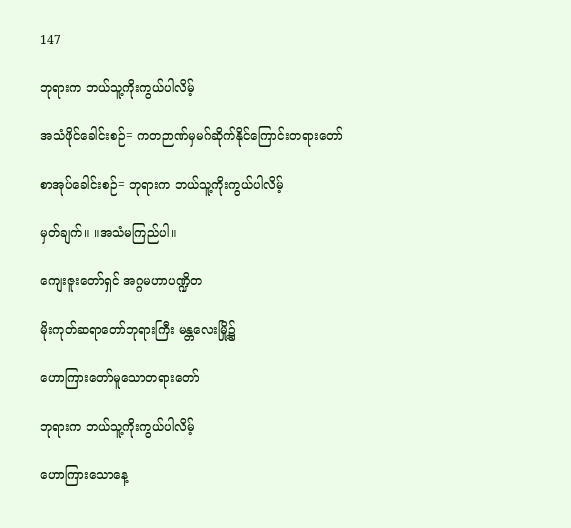147

ဘုရားက ဘယ်သူ့ကိုးကွယ်ပါလိမ့်

အသံဖိုင်ခေါင်းစဉ်= ကတဉာဏ်မှမဂ်ဆိုက်နိုင်ကြောင်းတရားတော်

စာအုပ်ခေါင်းစဉ်= ဘုရားက ဘယ်သူ့ကိုးကွယ်ပါလိမ့်

မှတ်ချက်။ ။အသံမကြည်ပါ။

ကျေးဇူးတော်ရှင် အဂ္ဂမဟာပဏ္ဍိတ

မိုးကုတ်ဆရာတော်ဘုရားကြီး မန္တလေးမြို့၌

ဟောကြားတော်မူသောတရားတော်

ဘုရားက ဘယ်သူ့ကိုးကွယ်ပါလိမ့်

ဟောကြားသောနေ့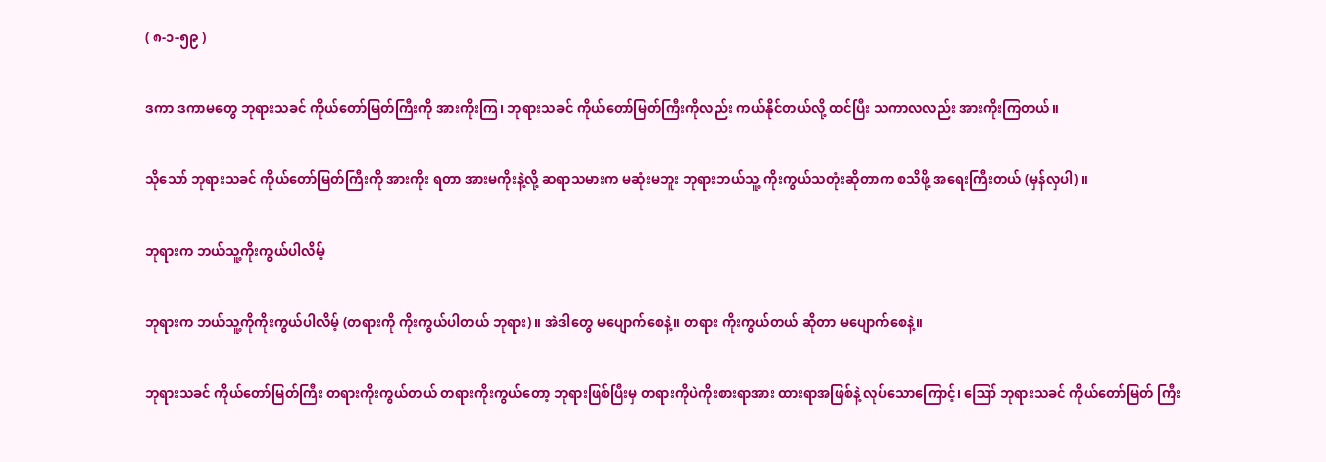( ၈-၁-၅၉ )

ဒကာ ဒကာမတွေ ဘုရားသခင် ကိုယ်တော်မြတ်ကြီးကို အားကိုးကြ၊ ဘုရားသခင် ကိုယ်တော်မြတ်ကြီးကိုလည်း ကယ်နိုင်တယ်လို့ ထင်ပြီး သကာလလည်း အားကိုးကြတယ်။

သိုသော် ဘုရားသခင် ကိုယ်တော်မြတ်ကြီးကို အားကိုး ရတာ အားမကိုးနဲ့လို့ ဆရာသမားက မဆုံးမဘူး ဘုရားဘယ်သူ့ ကိုးကွယ်သတုံးဆိုတာက စသိဖို့ အရေးကြီးတယ် (မှန်လှပါ)။

ဘုရားက ဘယ်သူ့ကိုးကွယ်ပါလိမ့်

ဘုရားက ဘယ်သူ့ကိုကိုးကွယ်ပါလိမ့် (တရားကို ကိုးကွယ်ပါတယ် ဘုရား)။ အဲဒါတွေ မပျောက်စေနဲ့။ တရား ကိုးကွယ်တယ် ဆိုတာ မပျောက်စေနဲ့။

ဘုရားသခင် ကိုယ်တော်မြတ်ကြီး တရားကိုးကွယ်တယ် တရားကိုးကွယ်တော့ ဘုရားဖြစ်ပြီးမှ တရားကိုပဲကိုးစားရာအား ထားရာအဖြစ်နဲ့ လုပ်သောကြောင့်၊ ဪ ဘုရားသခင် ကိုယ်တော်မြတ် ကြီး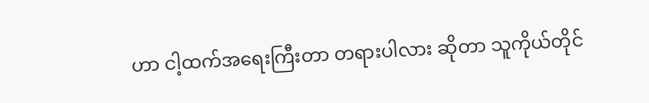ဟာ ငါ့ထက်အရေးကြီးတာ တရားပါလား ဆိုတာ သူကိုယ်တိုင်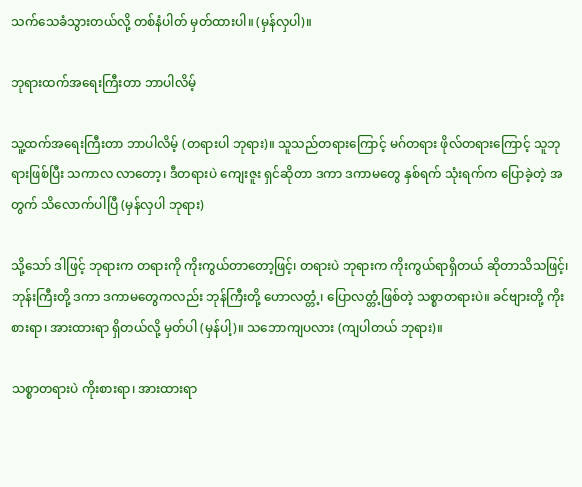သက်သေခံသွားတယ်လို့ တစ်နံပါတ် မှတ်ထားပါ။ (မှန်လှပါ)။

ဘုရားထက်အရေးကြီးတာ ဘာပါလိမ့်

သူ့ထက်အရေးကြီးတာ ဘာပါလိမ့် (တရားပါ ဘုရား)။ သူသည်တရားကြောင့် မဂ်တရား ဖိုလ်တရားကြောင့် သူဘုရားဖြစ်ပြီး သကာလ လာတော့၊ ဒီတရားပဲ ကျေးဇူး ရှင်ဆိုတာ ဒကာ ဒကာမတွေ နှစ်ရက် သုံးရက်က ပြောခဲ့တဲ့ အတွက် သိလောက်ပါပြီ (မှန်လှပါ ဘုရား)

သို့သော် ဒါဖြင့် ဘုရားက တရားကို ကိုးကွယ်တာတော့ဖြင့်၊ တရားပဲ ဘုရားက ကိုးကွယ်ရာရှိတယ် ဆိုတာသိသဖြင့်၊ ဘုန်းကြီးတို့ ဒကာ ဒကာမတွေကလည်း ဘုန်ကြီးတို့ ဟောလတ္တံ့၊ ပြောလတ္တံ့ဖြစ်တဲ့ သစ္စာတရားပဲ။ ခင်ဗျားတို့ ကိုးစားရာ၊ အားထားရာ ရှိတယ်လို့ မှတ်ပါ (မှန်ပါ့)။ သဘောကျပလား (ကျပါတယ် ဘုရား)။

သစ္စာတရားပဲ ကိုးစားရာ၊ အားထားရာ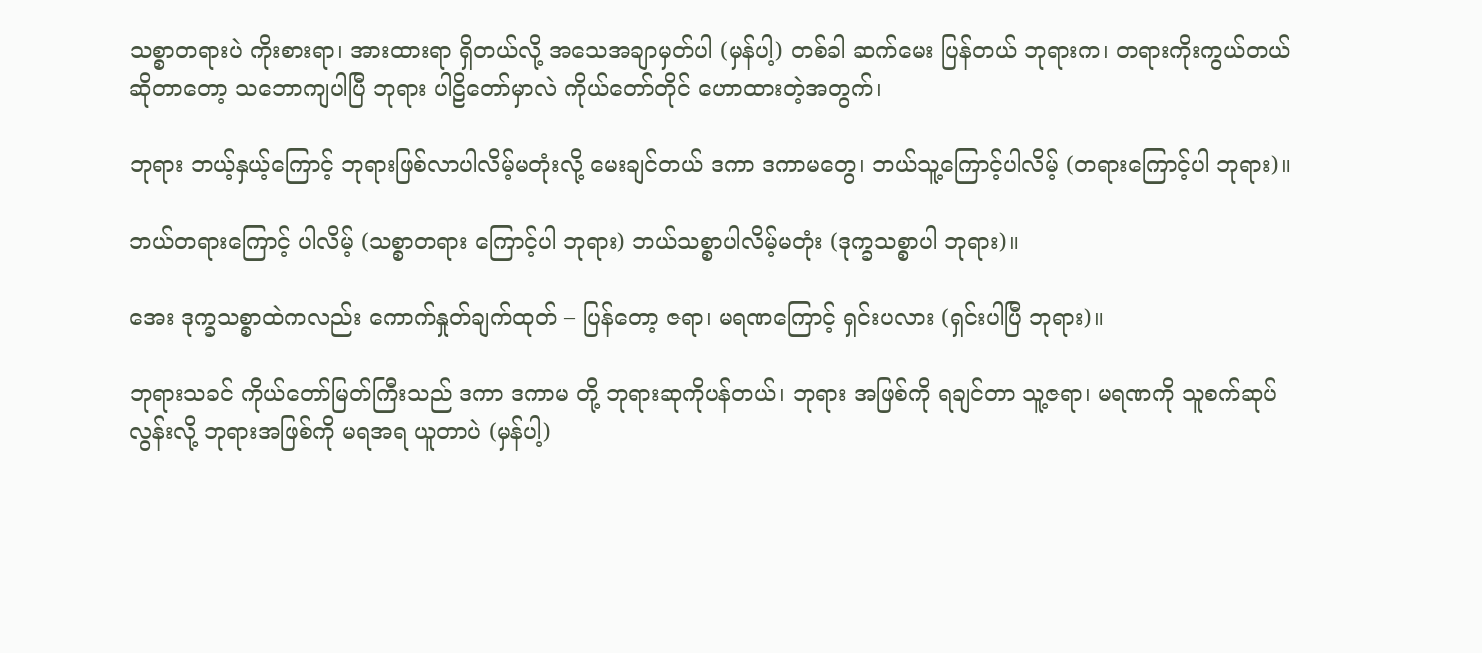သစ္စာတရားပဲ ကိုးစားရာ၊ အားထားရာ ရှိတယ်လို့ အသေအချာမှတ်ပါ (မှန်ပါ့) တစ်ခါ ဆက်မေး ပြန်တယ် ဘုရားက၊ တရားကိုးကွယ်တယ် ဆိုတာတော့ သဘောကျပါပြီ ဘုရား ပါဠိတော်မှာလဲ ကိုယ်တော်တိုင် ဟောထားတဲ့အတွက်၊

ဘုရား ဘယ့်နှယ့်ကြောင့် ဘုရားဖြစ်လာပါလိမ့်မတုံးလို့ မေးချင်တယ် ဒကာ ဒကာမတွေ၊ ဘယ်သူ့ကြောင့်ပါလိမ့် (တရားကြောင့်ပါ ဘုရား)။

ဘယ်တရားကြောင့် ပါလိမ့် (သစ္စာတရား ကြောင့်ပါ ဘုရား) ဘယ်သစ္စာပါလိမ့်မတုံး (ဒုက္ခသစ္စာပါ ဘုရား)။

အေး ဒုက္ခသစ္စာထဲကလည်း ကောက်နှုတ်ချက်ထုတ် – ပြန်တော့ ဇရာ၊ မရဏကြောင့် ရှင်းပလား (ရှင်းပါပြီ ဘုရား)။

ဘုရားသခင် ကိုယ်တော်မြတ်ကြီးသည် ဒကာ ဒကာမ တို့ ဘုရားဆုကိုပန်တယ်၊ ဘုရား အဖြစ်ကို ရချင်တာ သူ့ဇရာ၊ မရဏကို သူစက်ဆုပ်လွန်းလို့ ဘုရားအဖြစ်ကို မရအရ ယူတာပဲ (မှန်ပါ့)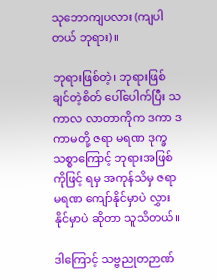သုဘောကျပလား (ကျပါတယ် ဘုရား)။

ဘုရားဖြစ်တဲ့၊ ဘုရားဖြစ်ချင်တဲ့စိတ် ပေါ်ပေါက်ပြီး သကာလ လာတာကိုက ဒကာ ဒကာမတို့ ဇရာ မရဏ ဒုက္ခ သစ္စာကြောင့် ဘုရားအဖြစ်ကိုဖြင့် ရမှ အကုန်သိမှ ဇရာ မရဏ ကျော်နိုင်မှာပဲ လွှားနိုင်မှာပဲ ဆိုတာ သူသိတယ်။

ဒါကြောင့် သဗ္ဗညုတဉာဏ်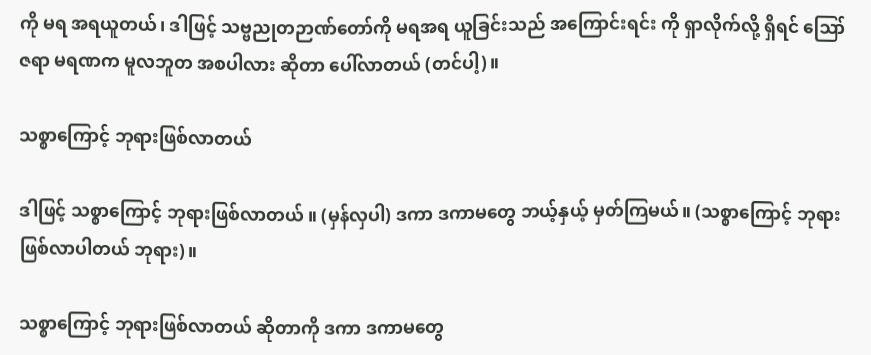ကို မရ အရယူတယ်၊ ဒါဖြင့် သဗ္ဗညုတဉာဏ်တော်ကို မရအရ ယူခြင်းသည် အကြောင်းရင်း ကို ရှာလိုက်လို့ ရှိရင် ဪ ဇရာ မရဏက မူလဘူတ အစပါလား ဆိုတာ ပေါ်လာတယ် (တင်ပါ့)။

သစ္စာကြောင့် ဘုရားဖြစ်လာတယ်

ဒါဖြင့် သစ္စာကြောင့် ဘုရားဖြစ်လာတယ် ။ (မှန်လှပါ) ဒကာ ဒကာမတွေ ဘယ့်နှယ့် မှတ်ကြမယ်။ (သစ္စာကြောင့် ဘုရားဖြစ်လာပါတယ် ဘုရား)။

သစ္စာကြောင့် ဘုရားဖြစ်လာတယ် ဆိုတာကို ဒကာ ဒကာမတွေ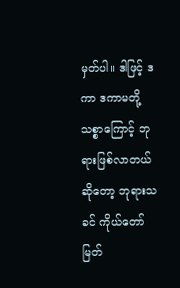မှတ်ပါ။ ဒါဖြင့် ဒကာ ဒကာမတို့ သစ္စာကြောင့် ဘုရားဖြစ်လာတယ်ဆိုတော့ ဘုရားသခင် ကိုယ်တော်မြတ်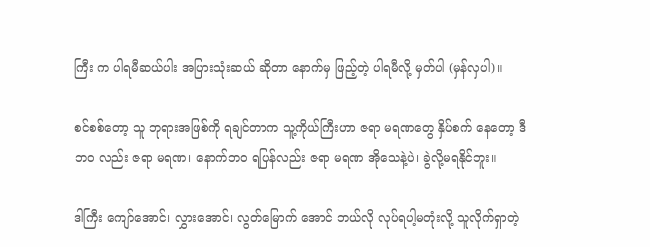ကြီး က ပါရမီဆယ်ပါး အပြားသုံးဆယ် ဆိုတာ နောက်မှ ဖြည့်တဲ့ ပါရမီလို့ မှတ်ပါ (မှန်လှပါ)။

စင်စစ်တော့ သူ ဘုရားအဖြစ်ကို ရချင်တာက သူ့ကိုယ်ကြီးဟာ ဇရာ မရဏတွေ နှိပ်စက် နေတော့ ဒီဘဝ လည်း ဇရာ မရဏ၊ နောက်ဘဝ ရပြန်လည်း ဇရာ မရဏ အိုသေနဲ့ပဲ၊ ခွဲလို့မရနိုင်ဘူး။

ဒါကြီး ကျော်အောင်၊ လွှားအောင်၊ လွတ်မြောက် အောင် ဘယ်လို လုပ်ရပါ့မတုံးလို့ သူလိုက်ရှာတဲ့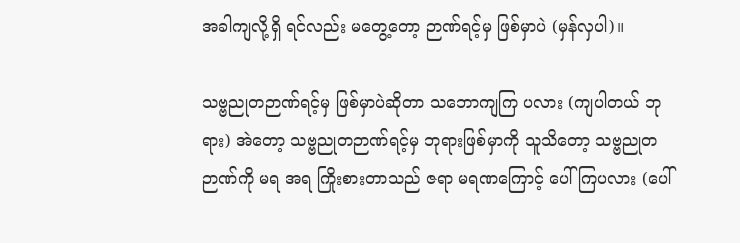အခါကျလို့ရှိ ရင်လည်း မတွေ့တော့ ဉာဏ်ရင့်မှ ဖြစ်မှာပဲ (မှန်လှပါ)။

သဗ္ဗညုတဉာဏ်ရင့်မှ ဖြစ်မှာပဲဆိုတာ သဘောကျကြ ပလား (ကျပါတယ် ဘုရား) အဲတော့ သဗ္ဗညုတဉာဏ်ရင့်မှ ဘုရားဖြစ်မှာကို သူသိတော့ သဗ္ဗညုတဉာဏ်ကို မရ အရ ကြိုးစားတာသည် ဇရာ မရဏကြောင့် ပေါ်ကြပလား (ပေါ်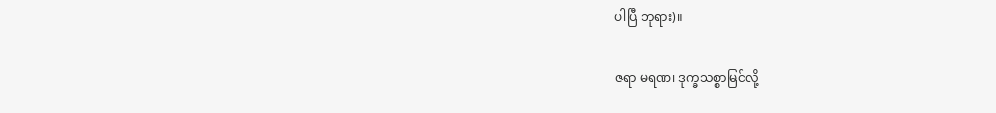ပါပြီ ဘုရား)။

ဇရာ မရဏ၊ ဒုက္ခသစ္စာမြင်လို့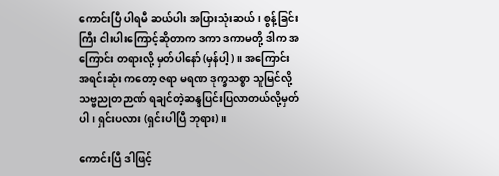ကောင်းပြီ ပါရမီ ဆယ်ပါး အပြားသုံးဆယ်၊ စွန့်ခြင်းကြီး ငါးပါးကြောင့်ဆိုတာက ဒကာ ဒကာမတို့ ဒါက အကြောင်း တရားလို့ မှတ်ပါနော် (မှန်ပါ့)။ အကြောင်း အရင်းဆုံး ကတော့ ဇရာ မရဏ ဒုက္ခသစ္စာ သူမြင်လို့ သဗ္ဗညုတဉာဏ် ရချင်တဲ့ဆန္ဒပြင်းပြလာတယ်လို့မှတ်ပါ၊ ရှင်းပလား (ရှင်းပါပြီ ဘုရား)။

ကောင်းပြီ ဒါဖြင့်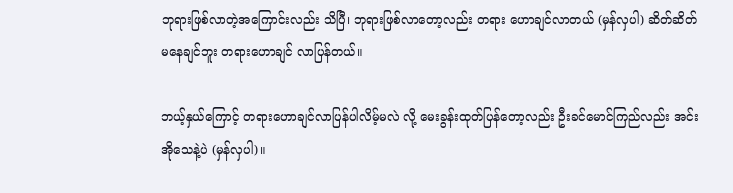ဘုရားဖြစ်လာတဲ့အကြောင်းလည်း သိပြီ၊ ဘုရားဖြစ်လာတော့လည်း တရား ဟောချင်လာတယ် (မှန်လှပါ) ဆိတ်ဆိတ် မနေချင်ဘူး တရားဟောချင် လာပြန်တယ်။

ဘယ့်နှယ်ကြောင့် တရားဟောချင်လာပြန်ပါလိမ့်မလဲ လို့ မေးခွန်းထုတ်ပြန်တော့လည်း ဦးခင်မောင်ကြည်လည်း အင်း အိုသေနဲ့ပဲ (မှန်လှပါ)။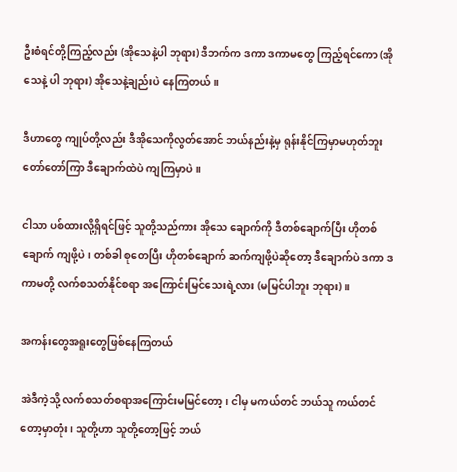ဦးစံရင်တို့ကြည့်လည်း (အိုသေနဲ့ပါ ဘုရား) ဒီဘက်က ဒကာ ဒကာမတွေ ကြည့်ရင်ကော (အိုသေနဲ့ ပါ ဘုရား) အိုသေနဲ့ချည်းပဲ နေကြတယ်။

ဒီဟာတွေ ကျုပ်တို့လည်း ဒီအိုသေကိုလွတ်အောင် ဘယ်နည်းနဲ့မှ ရုန်းနိုင်ကြမှာမဟုတ်ဘူး တော်တော်ကြာ ဒီချောက်ထဲပဲ ကျကြမှာပဲ။

ငါသာ ပစ်ထားလို့ရှိရင်ဖြင့် သူတို့သည်ကား အိုသေ ချောက်ကို ဒီတစ်ချောက်ပြီး ဟိုတစ်ချောက် ကျဖို့ပဲ၊ တစ်ခါ စုတေပြီး ဟိုတစ်ချောက် ဆက်ကျဖို့ပဲဆိုတော့ ဒီချောက်ပဲ ဒကာ ဒကာမတို့ လက်စသတ်နိုင်စရာ အကြောင်းမြင်သေးရဲ့လား (မမြင်ပါဘူး ဘုရား)။

အကန်းတွေအရူးတွေဖြစ်နေကြတယ်

အဲဒီကဲ့သို့ လက်စသတ်စရာအကြောင်းမမြင်တော့၊ ငါမှ မကယ်တင် ဘယ်သူ ကယ်တင်တော့မှာတုံး၊ သူတို့ဟာ သူတို့တော့ဖြင့် ဘယ်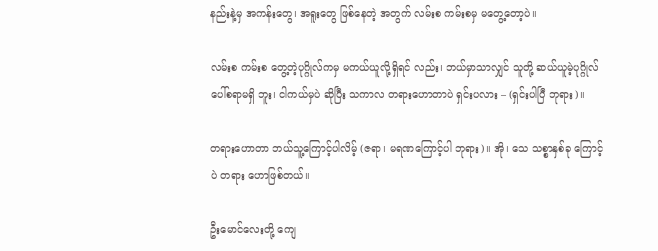နည်းနဲ့မှ အကန်းတွေ၊ အရူးတွေ ဖြစ်နေတဲ့ အတွက် လမ်းစ ကမ်းစမှ မတွေ့တော့ပဲ။

လမ်းစ ကမ်းစ တွေ့တဲ့ပုဂ္ဂိုလ်ကမှ မကယ်ယူလို့ရှိရင် လည်း၊ ဘယ်မှာသာလျှင် သူတို့ ဆယ်ယူမဲ့ပုဂ္ဂိုလ် ပေါ်စရာမရှိ ဘူး၊ ငါကယ်မှပဲ ဆိုပြီး သကာလ တရားဟောတာပဲ ရှင်းပလား – (ရှင်းပါပြီ ဘုရား)။

တရားဟောတာ ဘယ်သူ့ကြောင့်ပါလိမ့် (ဇရာ၊ မရဏကြောင့်ပါ ဘုရား)။ အို၊ သေ သစ္စာနှစ်ခု ကြောင့်ပဲ တရား ဟောဖြစ်တယ်။

ဦးမောင်လေးတို့ ကျေ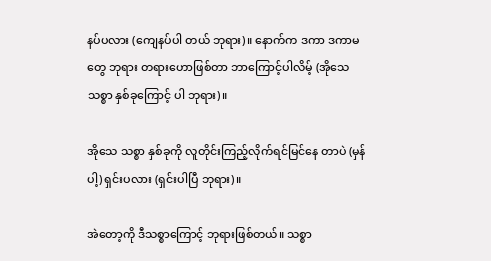နပ်ပလား (ကျေနပ်ပါ တယ် ဘုရား)။ နောက်က ဒကာ ဒကာမတွေ ဘုရား တရားဟောဖြစ်တာ ဘာကြောင့်ပါလိမ့် (အိုသေ သစ္စာ နှစ်ခုကြောင့် ပါ ဘုရား)။

အိုသေ သစ္စာ နှစ်ခုကို လူတိုင်းကြည့်လိုက်ရင်မြင်နေ တာပဲ (မှန်ပါ့) ရှင်းပလား (ရှင်းပါပြီ ဘုရား)။

အဲတော့ကို ဒီသစ္စာကြောင့် ဘုရားဖြစ်တယ်။ သစ္စာ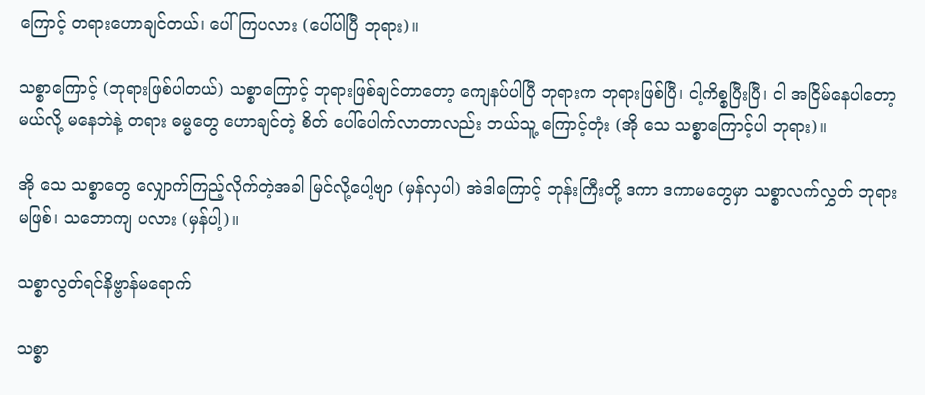ကြောင့် တရားဟောချင်တယ်၊ ပေါ်ကြပလား (ပေါ်ပါပြီ ဘုရား)။

သစ္စာကြောင့် (ဘုရားဖြစ်ပါတယ်) သစ္စာကြောင့် ဘုရားဖြစ်ချင်တာတော့ ကျေနပ်ပါပြီ ဘုရားက ဘုရားဖြစ်ပြီ၊ ငါ့ကိစ္စပြီးပြီ၊ ငါ အငြိမ်နေပါတော့မယ်လို့ မနေဘဲနဲ့ တရား ဓမ္မတွေ ဟောချင်တဲ့ စိတ် ပေါ်ပေါက်လာတာလည်း ဘယ်သူ့ ကြောင့်တုံး (အို သေ သစ္စာကြောင့်ပါ ဘုရား)။

အို သေ သစ္စာတွေ လျှောက်ကြည့်လိုက်တဲ့အခါ မြင်လို့ပေါ့ဗျာ (မှန်လှပါ) အဲဒါကြောင့် ဘုန်းကြီးတို့ ဒကာ ဒကာမတွေမှာ သစ္စာလက်လွှတ် ဘုရားမဖြစ်၊ သဘောကျ ပလား (မှန်ပါ့)။

သစ္စာလွတ်ရင်နိဗ္ဗာန်မရောက်

သစ္စာ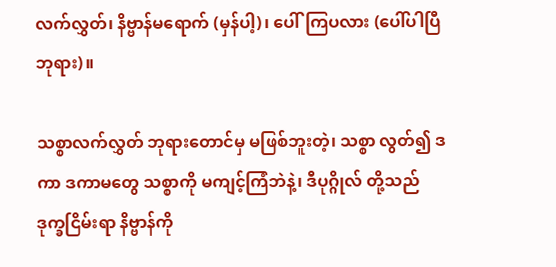လက်လွှတ်၊ နိဗ္ဗာန်မရောက် (မှန်ပါ့)၊ ပေါ်ကြပလား (ပေါ်ပါပြီ ဘုရား)။

သစ္စာလက်လွှတ် ဘုရားတောင်မှ မဖြစ်ဘူးတဲ့၊ သစ္စာ လွတ်၍ ဒကာ ဒကာမတွေ သစ္စာကို မကျင့်ကြံဘဲနဲ့၊ ဒီပုဂ္ဂိုလ် တို့သည် ဒုက္ခငြိမ်းရာ နိဗ္ဗာန်ကို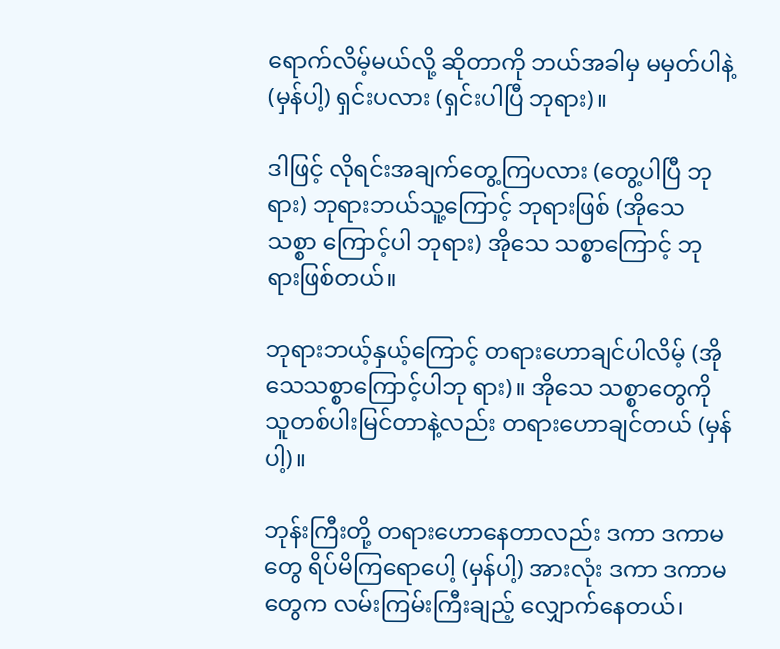ရောက်လိမ့်မယ်လို့ ဆိုတာကို ဘယ်အခါမှ မမှတ်ပါနဲ့ (မှန်ပါ့) ရှင်းပလား (ရှင်းပါပြီ ဘုရား)။

ဒါဖြင့် လိုရင်းအချက်တွေ့ကြပလား (တွေ့ပါပြီ ဘုရား) ဘုရားဘယ်သူ့ကြောင့် ဘုရားဖြစ် (အိုသေ သစ္စာ ကြောင့်ပါ ဘုရား) အိုသေ သစ္စာကြောင့် ဘုရားဖြစ်တယ်။

ဘုရားဘယ့်နှယ့်ကြောင့် တရားဟောချင်ပါလိမ့် (အိုသေသစ္စာကြောင့်ပါဘု ရား)။ အိုသေ သစ္စာတွေကို သူတစ်ပါးမြင်တာနဲ့လည်း တရားဟောချင်တယ် (မှန်ပါ့)။

ဘုန်းကြီးတို့ တရားဟောနေတာလည်း ဒကာ ဒကာမ တွေ ရိပ်မိကြရောပေါ့ (မှန်ပါ့) အားလုံး ဒကာ ဒကာမ တွေက လမ်းကြမ်းကြီးချည့် လျှောက်နေတယ်၊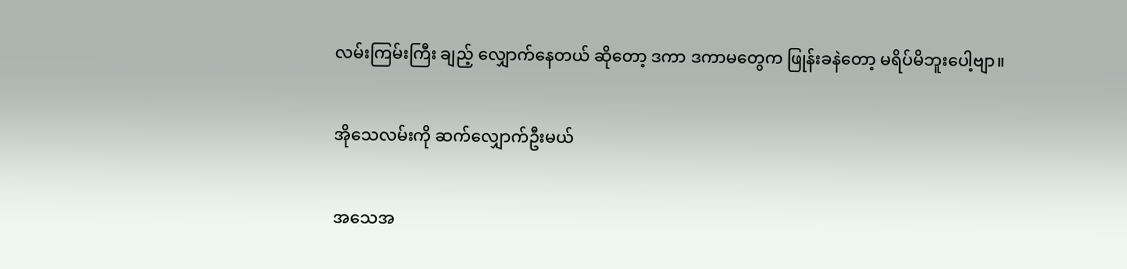လမ်းကြမ်းကြီး ချည့် လျှောက်နေတယ် ဆိုတော့ ဒကာ ဒကာမတွေက ဖြုန်းခနဲတော့ မရိပ်မိဘူးပေါ့ဗျာ။

အိုသေလမ်းကို ဆက်လျှောက်ဦးမယ်

အသေအ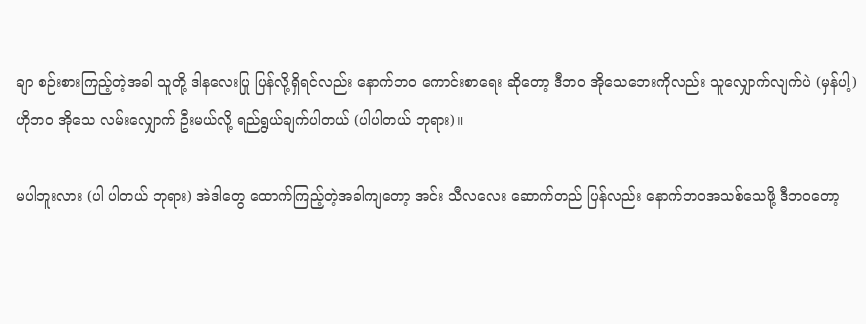ချာ စဉ်းစားကြည့်တဲ့အခါ သူတို့ ဒါနလေးပြု ပြန်လို့ရှိရင်လည်း နောက်ဘဝ ကောင်းစာရေး ဆိုတော့ ဒီဘဝ အိုသေဘေးကိုလည်း သူလျှောက်လျက်ပဲ (မှန်ပါ့) ဟိုဘဝ အိုသေ လမ်းလျှောက် ဦးမယ်လို့ ရည်ရွယ်ချက်ပါတယ် (ပါပါတယ် ဘုရား)။

မပါဘူးလား (ပါ ပါတယ် ဘုရား) အဲဒါတွေ ထောက်ကြည့်တဲ့အခါကျတော့ အင်း သီလလေး ဆောက်တည် ပြန်လည်း နောက်ဘဝအသစ်သေဖို့ ဒီဘဝတော့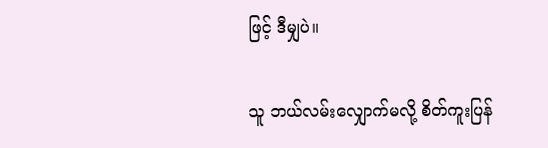ဖြင့် ဒီမျှပဲ။

သူ ဘယ်လမ်းလျှောက်မလို့ စိတ်ကူးပြန်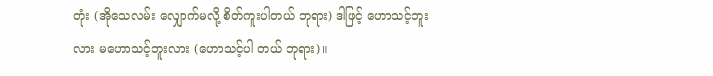တုံး (အိုသေလမ်း လျှောက်မလို့ စိတ်ကူးပါတယ် ဘုရား) ဒါဖြင့် ဟောသင့်ဘူးလား မဟောသင့်ဘူးလား (ဟောသင့်ပါ တယ် ဘုရား)။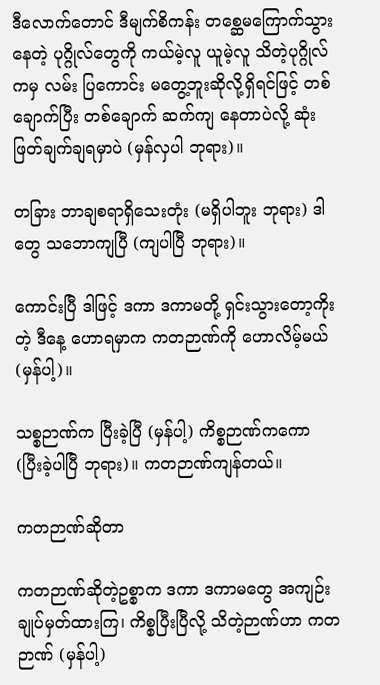ဒီလောက်တောင် ဒီမျက်စိကန်း တစ္ဆေမကြောက်သွား နေတဲ့ ပုဂ္ဂိုလ်တွေကို ကယ်မဲ့လူ ယူမဲ့လူ သိတဲ့ပုဂ္ဂိုလ်ကမှ လမ်း ပြကောင်း မတွေ့ဘူးဆိုလို့ရှိရင်ဖြင့် တစ်ချောက်ပြီး တစ်ချောက် ဆက်ကျ နေတာပဲလို့ ဆုံးဖြတ်ချက်ချရမှာပဲ (မှန်လှပါ ဘုရား)။

တခြား ဘာချစရာရှိသေးတုံး (မရှိပါဘူး ဘုရား) ဒါတွေ သဘောကျပြီ (ကျပါပြီ ဘုရား)။

ကောင်းပြီ ဒါဖြင့် ဒကာ ဒကာမတို့ ရှင်းသွားတော့ကိုး တဲ့ ဒီနေ့ ဟောရမှာက ကတဉာဏ်ကို ဟောလိမ့်မယ် (မှန်ပါ့)။

သစ္စဉာဏ်က ပြီးခဲ့ပြီ (မှန်ပါ့) ကိစ္စဉာဏ်ကကော (ပြီးခဲ့ပါပြီ ဘုရား)။ ကတဉာဏ်ကျန်တယ်။

ကတဉာဏ်ဆိုတာ

ကတဉာဏ်ဆိုတဲ့ဥစ္စာက ဒကာ ဒကာမတွေ အကျဉ်း ချုပ်မှတ်ထားကြ၊ ကိစ္စပြီးပြီလို့ သိတဲ့ဉာဏ်ဟာ ကတဉာဏ် (မှန်ပါ့)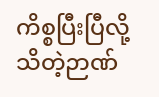ကိစ္စပြီးပြီလို့ သိတဲ့ဉာဏ်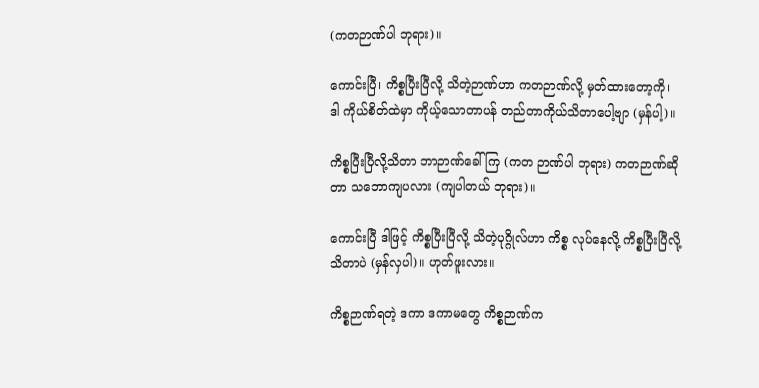(ကတဉာဏ်ပါ ဘုရား)။

ကောင်းပြီ၊ ကိစ္စပြီးပြီလို့ သိတဲ့ဉာဏ်ဟာ ကတဉာဏ်လို့ မှတ်ထားတော့ကို၊ ဒါ ကိုယ်စိတ်ထဲမှာ ကိုယ့်သောတာပန် တည်တာကိုယ်သိတာပေါ့ဗျာ (မှန်ပါ့)။

ကိစ္စပြီးပြီလို့သိတာ ဘာဉာဏ်ခေါ်ကြ (ကတ ဉာဏ်ပါ ဘုရား) ကတဉာဏ်ဆိုတာ သဘောကျပလား (ကျပါတယ် ဘုရား)။

ကောင်းပြီ ဒါဖြင့် ကိစ္စပြီးပြီလို့ သိတဲ့ပုဂ္ဂိုလ်ဟာ ကိစ္စ လုပ်နေလို့ ကိစ္စပြီးပြီလို့သိတာပဲ (မှန်လှပါ)။ ဟုတ်ဖူးလား။

ကိစ္စဉာဏ်ရတဲ့ ဒကာ ဒကာမတွေ ကိစ္စဉာဏ်က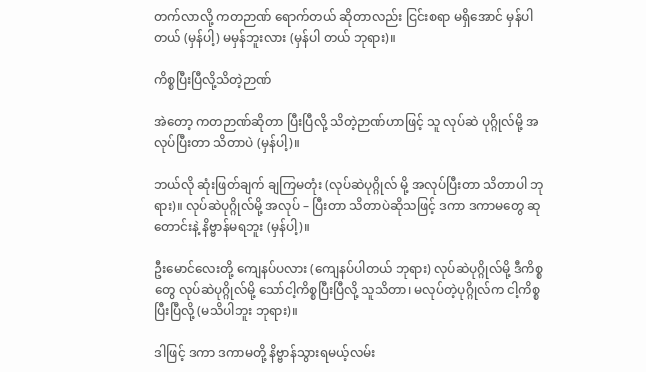တက်လာလို့ ကတဉာဏ် ရောက်တယ် ဆိုတာလည်း ငြင်းစရာ မရှိအောင် မှန်ပါတယ် (မှန်ပါ့) မမှန်ဘူးလား (မှန်ပါ တယ် ဘုရား)။

ကိစ္စပြီးပြီလို့သိတဲ့ဉာဏ်

အဲတော့ ကတဉာဏ်ဆိုတာ ပြီးပြီလို့ သိတဲ့ဉာဏ်ဟာဖြင့် သူ လုပ်ဆဲ ပုဂ္ဂိုလ်မို့ အလုပ်ပြီးတာ သိတာပဲ (မှန်ပါ့)။

ဘယ်လို ဆုံးဖြတ်ချက် ချကြမတုံး (လုပ်ဆဲပုဂ္ဂိုလ် မို့ အလုပ်ပြီးတာ သိတာပါ ဘုရား)။ လုပ်ဆဲပုဂ္ဂိုလ်မို့ အလုပ် – ပြီးတာ သိတာပဲဆိုသဖြင့် ဒကာ ဒကာမတွေ ဆုတောင်းနဲ့ နိဗ္ဗာန်မရဘူး (မှန်ပါ့)။

ဦးမောင်လေးတို့ ကျေနပ်ပလား (ကျေနပ်ပါတယ် ဘုရား) လုပ်ဆဲပုဂ္ဂိုလ်မို့ ဒီကိစ္စတွေ လုပ်ဆဲပုဂ္ဂိုလ်မို့ သော်ငါ့ကိစ္စပြီးပြီလို့ သူသိတာ၊ မလုပ်တဲ့ပုဂ္ဂိုလ်က ငါ့ကိစ္စပြီးပြီလို့ (မသိပါဘူး ဘုရား)။

ဒါဖြင့် ဒကာ ဒကာမတို့ နိဗ္ဗာန်သွားရမယ့်လမ်း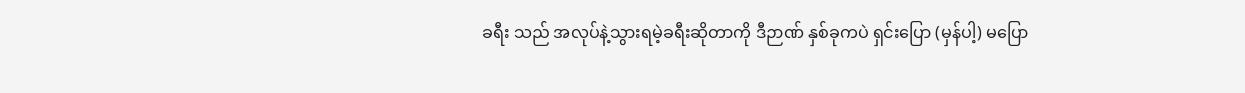ခရီး သည် အလုပ်နဲ့သွားရမဲ့ခရီးဆိုတာကို ဒီဉာဏ် နှစ်ခုကပဲ ရှင်းပြော (မှန်ပါ့) မပြော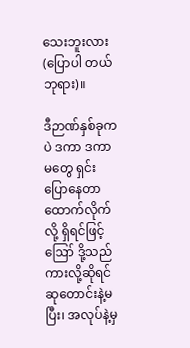သေးဘူးလား (ပြောပါ တယ် ဘုရား)။

ဒီဉာဏ်နှစ်ခုကပဲ ဒကာ ဒကာမတွေ ရှင်းပြောနေတာ ထောက်လိုက်လို့ ရှိရင်ဖြင့် ဪ ဒို့သည်ကားလို့ဆိုရင် ဆုတောင်းနဲ့မပြီး၊ အလုပ်နဲ့မှ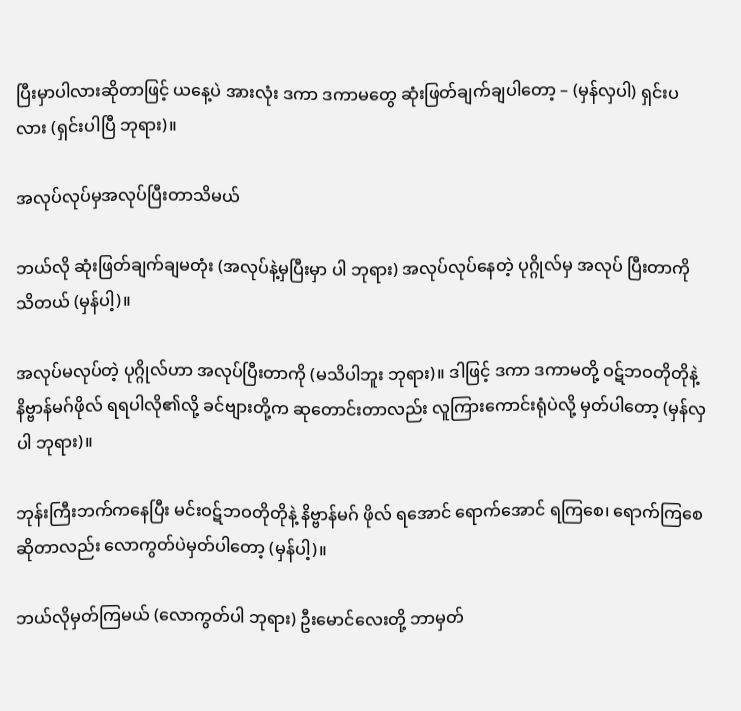ပြီးမှာပါလားဆိုတာဖြင့် ယနေ့ပဲ အားလုံး ဒကာ ဒကာမတွေ ဆုံးဖြတ်ချက်ချပါတော့ – (မှန်လှပါ) ရှင်းပလား (ရှင်းပါပြီ ဘုရား)။

အလုပ်လုပ်မှအလုပ်ပြီးတာသိမယ်

ဘယ်လို ဆုံးဖြတ်ချက်ချမတုံး (အလုပ်နဲ့မှပြီးမှာ ပါ ဘုရား) အလုပ်လုပ်နေတဲ့ ပုဂ္ဂိုလ်မှ အလုပ် ပြီးတာကို သိတယ် (မှန်ပါ့)။

အလုပ်မလုပ်တဲ့ ပုဂ္ဂိုလ်ဟာ အလုပ်ပြီးတာကို (မသိပါဘူး ဘုရား)။ ဒါဖြင့် ဒကာ ဒကာမတို့ ဝဋ်ဘဝတိုတိုနဲ့ နိဗ္ဗာန်မဂ်ဖိုလ် ရရပါလို၏လို့ ခင်ဗျားတို့က ဆုတောင်းတာလည်း လူကြားကောင်းရုံပဲလို့ မှတ်ပါတော့ (မှန်လှပါ ဘုရား)။

ဘုန်းကြီးဘက်ကနေပြီး မင်းဝဋ်ဘဝတိုတိုနဲ့ နိဗ္ဗာန်မဂ် ဖိုလ် ရအောင် ရောက်အောင် ရကြစေ၊ ရောက်ကြစေ ဆိုတာလည်း လောကွတ်ပဲမှတ်ပါတော့ (မှန်ပါ့)။

ဘယ်လိုမှတ်ကြမယ် (လောကွတ်ပါ ဘုရား) ဦးမောင်လေးတို့ ဘာမှတ်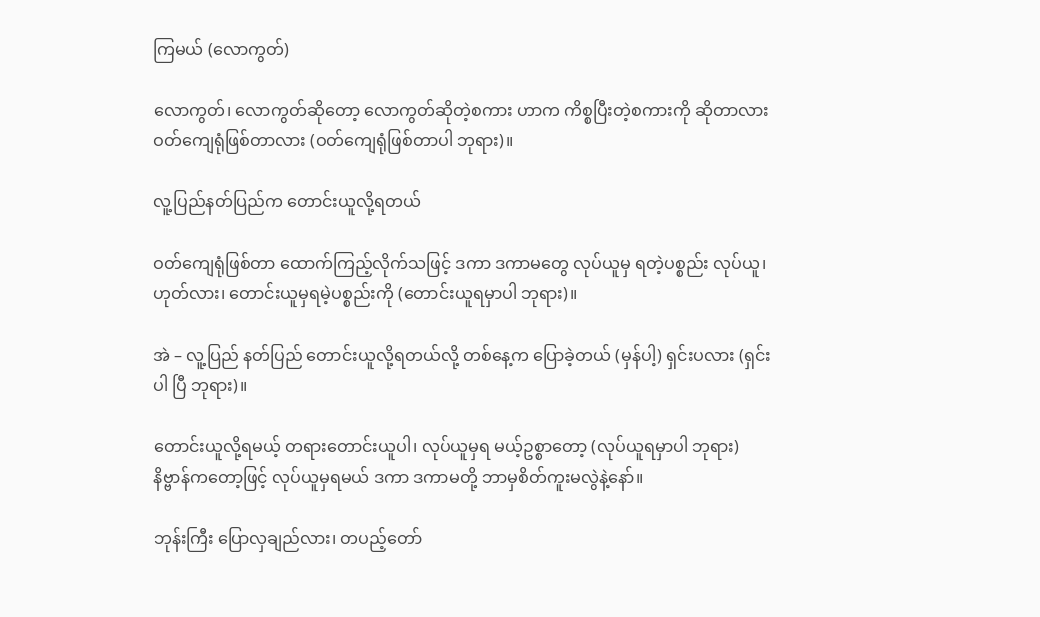ကြမယ် (လောကွတ်)

လောကွတ်၊ လောကွတ်ဆိုတော့ လောကွတ်ဆိုတဲ့စကား ဟာက ကိစ္စပြီးတဲ့စကားကို ဆိုတာလား ဝတ်ကျေရုံဖြစ်တာလား (ဝတ်ကျေရုံဖြစ်တာပါ ဘုရား)။

လူ့ပြည်နတ်ပြည်က တောင်းယူလို့ရတယ်

ဝတ်ကျေရုံဖြစ်တာ ထောက်ကြည့်လိုက်သဖြင့် ဒကာ ဒကာမတွေ လုပ်ယူမှ ရတဲ့ပစ္စည်း လုပ်ယူ၊ ဟုတ်လား၊ တောင်းယူမှရမဲ့ပစ္စည်းကို (တောင်းယူရမှာပါ ဘုရား)။

အဲ – လူ့ပြည် နတ်ပြည် တောင်းယူလို့ရတယ်လို့ တစ်နေ့က ပြောခဲ့တယ် (မှန်ပါ့) ရှင်းပလား (ရှင်းပါ ပြီ ဘုရား)။

တောင်းယူလို့ရမယ့် တရားတောင်းယူပါ၊ လုပ်ယူမှရ မယ့်ဥစ္စာတော့ (လုပ်ယူရမှာပါ ဘုရား) နိဗ္ဗာန်ကတော့ဖြင့် လုပ်ယူမှရမယ် ဒကာ ဒကာမတို့ ဘာမှစိတ်ကူးမလွဲနဲ့နော်။

ဘုန်းကြီး ပြောလှချည်လား၊ တပည့်တော်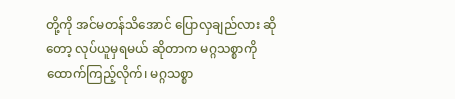တို့ကို အင်မတန်သိအောင် ပြောလှချည်လား ဆိုတော့ လုပ်ယူမှရမယ် ဆိုတာက မဂ္ဂသစ္စာကို ထောက်ကြည့်လိုက်၊ မဂ္ဂသစ္စာ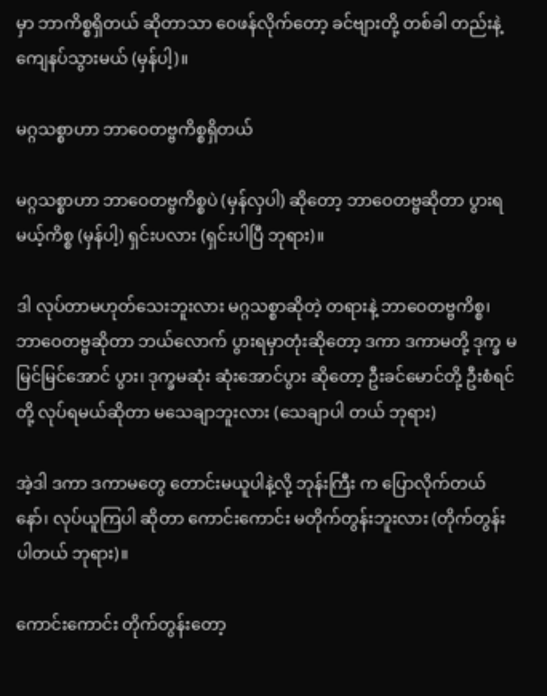မှာ ဘာကိစ္စရှိတယ် ဆိုတာသာ ဝေဖန်လိုက်တော့ ခင်ဗျားတို့ တစ်ခါ တည်းနဲ့ ကျေနပ်သွားမယ် (မှန်ပါ့)။

မဂ္ဂသစ္စာဟာ ဘာဝေတဗ္ဗကိစ္စရှိတယ်

မဂ္ဂသစ္စာဟာ ဘာဝေတဗ္ဗကိစ္စပဲ (မှန်လှပါ) ဆိုတော့ ဘာဝေတဗ္ဗဆိုတာ ပွားရမယ့်ကိစ္စ (မှန်ပါ့) ရှင်းပလား (ရှင်းပါပြီ ဘုရား)။

ဒါ လုပ်တာမဟုတ်သေးဘူးလား မဂ္ဂသစ္စာဆိုတဲ့ တရားနဲ့ ဘာဝေတဗ္ဗကိစ္စ၊ ဘာဝေတဗ္ဗဆိုတာ ဘယ်လောက် ပွားရမှာတုံးဆိုတော့ ဒကာ ဒကာမတို့ ဒုက္ခ မမြင်မြင်အောင် ပွား၊ ဒုက္ခမဆုံး ဆုံးအောင်ပွား ဆိုတော့ ဦးခင်မောင်တို့ ဦးစံရင် တို့ လုပ်ရမယ်ဆိုတာ မသေချာဘူးလား (သေချာပါ တယ် ဘုရား)

အဲ့ဒါ ဒကာ ဒကာမတွေ တောင်းမယူပါနဲ့လို့ ဘုန်းကြီး က ပြောလိုက်တယ်နော်၊ လုပ်ယူကြပါ ဆိုတာ ကောင်းကောင်း မတိုက်တွန်းဘူးလား (တိုက်တွန်းပါတယ် ဘုရား)။

ကောင်းကောင်း တိုက်တွန်းတော့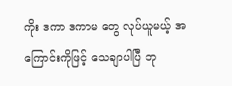ကိုး ဒကာ ဒကာမ တွေ လုပ်ယူမယ့် အကြောင်းကိုဖြင့် သေချာပါပြီ ဘု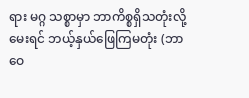ရား မဂ္ဂ သစ္စာမှာ ဘာကိစ္စရှိသတုံးလို့မေးရင် ဘယ့်နှယ်ဖြေကြမတုံး (ဘာဝေ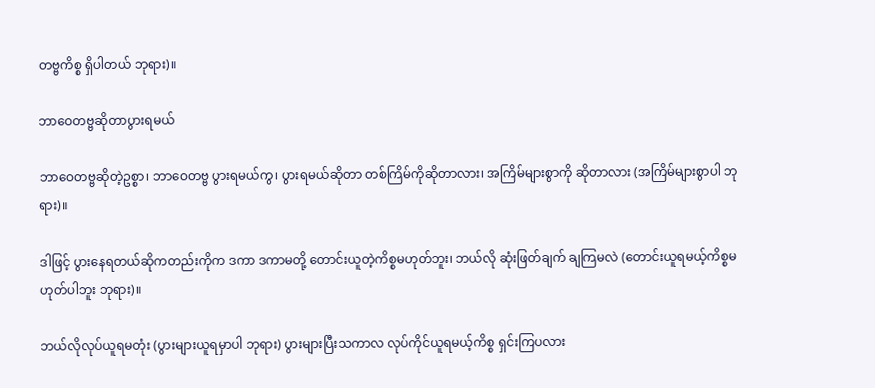တဗ္ဗကိစ္စ ရှိပါတယ် ဘုရား)။

ဘာဝေတဗ္ဗဆိုတာပွားရမယ်

ဘာဝေတဗ္ဗဆိုတဲ့ဥစ္စာ၊ ဘာဝေတဗ္ဗ ပွားရမယ်ကွ၊ ပွားရမယ်ဆိုတာ တစ်ကြိမ်ကိုဆိုတာလား၊ အကြိမ်များစွာကို ဆိုတာလား (အကြိမ်များစွာပါ ဘုရား)။

ဒါဖြင့် ပွားနေရတယ်ဆိုကတည်းကိုက ဒကာ ဒကာမတို့ တောင်းယူတဲ့ကိစ္စမဟုတ်ဘူး၊ ဘယ်လို ဆုံးဖြတ်ချက် ချကြမလဲ (တောင်းယူရမယ့်ကိစ္စမဟုတ်ပါဘူး ဘုရား)။

ဘယ်လိုလုပ်ယူရမတုံး (ပွားများယူရမှာပါ ဘုရား) ပွားများပြီးသကာလ လုပ်ကိုင်ယူရမယ့်ကိစ္စ ရှင်းကြပလား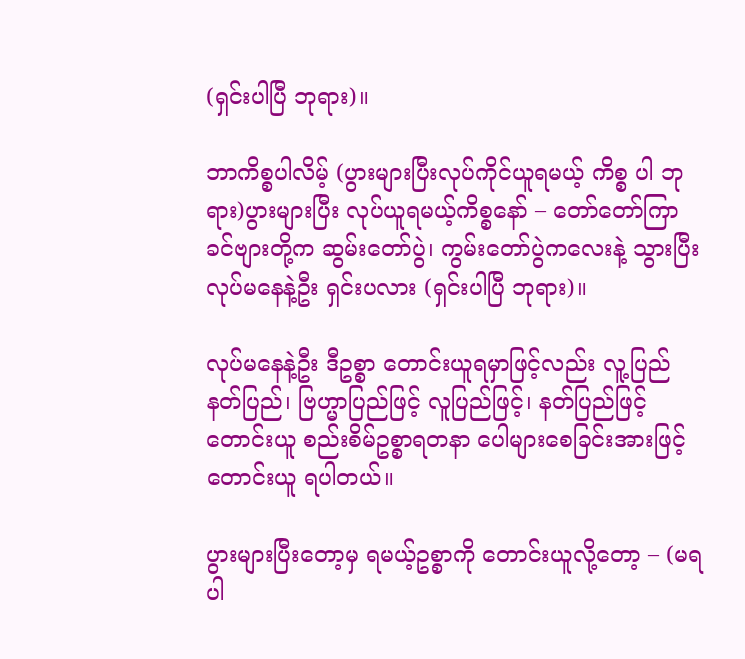(ရှင်းပါပြီ ဘုရား)။

ဘာကိစ္စပါလိမ့် (ပွားများပြီးလုပ်ကိုင်ယူရမယ့် ကိစ္စ ပါ ဘုရား)ပွားများပြီး လုပ်ယူရမယ့်ကိစ္စနော် – တော်တော်ကြာ ခင်ဗျားတို့က ဆွမ်းတော်ပွဲ၊ ကွမ်းတော်ပွဲကလေးနဲ့ သွားပြီး လုပ်မနေနဲ့ဦး ရှင်းပလား (ရှင်းပါပြီ ဘုရား)။

လုပ်မနေနဲ့ဦး ဒီဥစ္စာ တောင်းယူရမှာဖြင့်လည်း လူ့ပြည် နတ်ပြည်၊ ဗြဟ္မာပြည်ဖြင့် လူပြည်ဖြင့်၊ နတ်ပြည်ဖြင့် တောင်းယူ စည်းစိမ်ဥစ္စာရတနာ ပေါများစေခြင်းအားဖြင့် တောင်းယူ ရပါတယ်။

ပွားများပြီးတော့မှ ရမယ့်ဥစ္စာကို တောင်းယူလို့တော့ – (မရပါ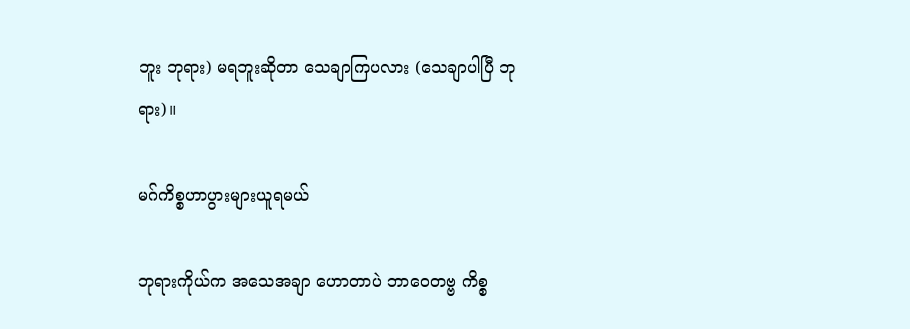ဘူး ဘုရား) မရဘူးဆိုတာ သေချာကြပလား (သေချာပါပြီ ဘုရား)။

မဂ်ကိစ္စဟာပွားများယူရမယ်

ဘုရားကိုယ်က အသေအချာ ဟောတာပဲ ဘာဝေတဗ္ဗ ကိစ္စ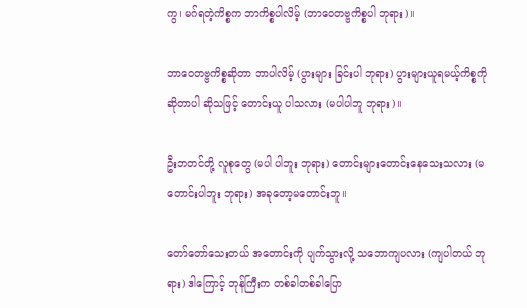ကွ၊ မဂ်ရတဲ့ကိစ္စက ဘာကိစ္စပါလိမ့် (ဘာဝေတဗ္ဗကိစ္စပါ ဘုရား)။

ဘာဝေတဗ္ဗကိစ္စဆိုတာ ဘာပါလိမ့် (ပွားများ ခြင်းပါ ဘုရား) ပွားများယူရမယ့်ကိစ္စကို ဆိုတာပါ ဆိုသဖြင့် တောင်းယူ ပါသလား (မပါပါဘူ ဘုရား)။

ဦးဘတင်တို့ လူစုတွေ (မပါ ပါဘူး ဘုရား) တောင်းများတောင်းနေသေးသလား (မတောင်းပါဘူး ဘုရား) အခုတော့မတောင်းဘူ။

တော်တော်သေးတယ် အတောင်းကို ပျက်သွားလို့ သဘောကျပလား (ကျပါတယ် ဘုရား) ဒါကြောင့် ဘုန်ကြီးက တစ်ခါတစ်ခါပြော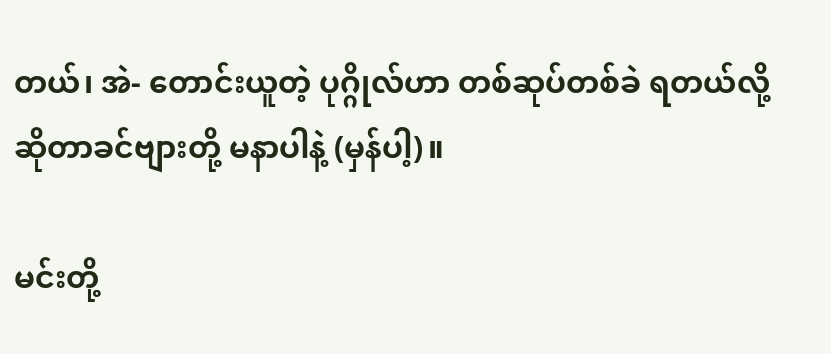တယ်၊ အဲ- တောင်းယူတဲ့ ပုဂ္ဂိုလ်ဟာ တစ်ဆုပ်တစ်ခဲ ရတယ်လို့ ဆိုတာခင်ဗျားတို့ မနာပါနဲ့ (မှန်ပါ့)။

မင်းတို့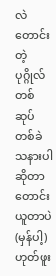လဲ တောင်းတဲ့ပုဂ္ဂိုလ်တစ်ဆုပ်တစ်ခဲ သနားပါ ဆိုတာ တောင်းယူတာပဲ (မှန်ပါ့) ဟုတ်ဖူး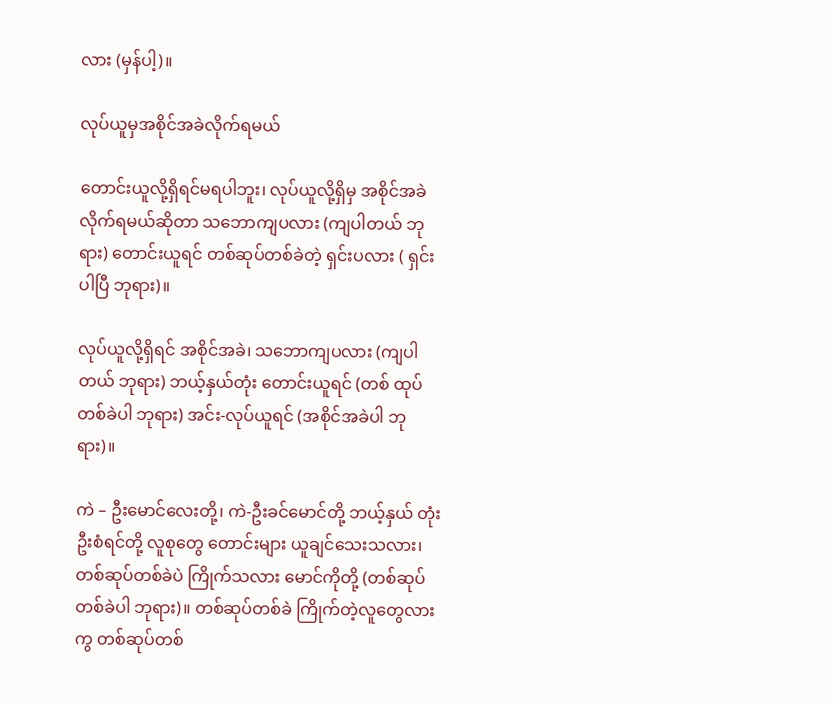လား (မှန်ပါ့)။

လုပ်ယူမှအစိုင်အခဲလိုက်ရမယ်

တောင်းယူလို့ရှိရင်မရပါဘူး၊ လုပ်ယူလို့ရှိမှ အစိုင်အခဲ လိုက်ရမယ်ဆိုတာ သဘောကျပလား (ကျပါတယ် ဘုရား) တောင်းယူရင် တစ်ဆုပ်တစ်ခဲတဲ့ ရှင်းပလား ( ရှင်းပါပြီ ဘုရား)။

လုပ်ယူလို့ရှိရင် အစိုင်အခဲ၊ သဘောကျပလား (ကျပါတယ် ဘုရား) ဘယ့်နှယ်တုံး တောင်းယူရင် (တစ် ထုပ်တစ်ခဲပါ ဘုရား) အင်း-လုပ်ယူရင် (အစိုင်အခဲပါ ဘုရား)။

ကဲ – ဦးမောင်လေးတို့၊ ကဲ-ဦးခင်မောင်တို့ ဘယ့်နှယ် တုံး ဦးစံရင်တို့ လူစုတွေ တောင်းများ ယူချင်သေးသလား၊ တစ်ဆုပ်တစ်ခဲပဲ ကြိုက်သလား မောင်ကိုတို့ (တစ်ဆုပ် တစ်ခဲပါ ဘုရား)။ တစ်ဆုပ်တစ်ခဲ ကြိုက်တဲ့လူတွေလားကွ တစ်ဆုပ်တစ်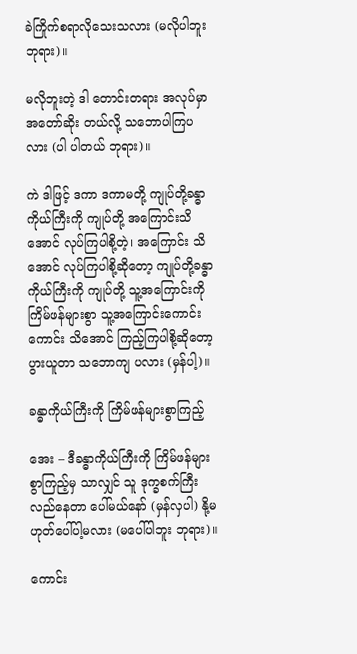ခဲကြိုက်စရာလိုသေးသလား (မလိုပါဘူး ဘုရား)။

မလိုဘူးတဲ့ ဒါ တောင်းတရား အလုပ်မှာ အတော်ဆိုး တယ်လို့ သဘောပါကြပလား (ပါ ပါတယ် ဘုရား)။

ကဲ ဒါဖြင့် ဒကာ ဒကာမတို့ ကျုပ်တို့ခန္ဓာကိုယ်ကြီးကို ကျုပ်တို့ အကြောင်းသိအောင် လုပ်ကြပါစို့တဲ့၊ အကြောင်း သိအောင် လုပ်ကြပါစို့ဆိုတော့ ကျုပ်တို့ခန္ဓာကိုယ်ကြီးကို ကျုပ်တို့ သူ့အကြောင်းကို ကြိမ်ဖန်များစွာ သူ့အကြောင်းကောင်းကောင်း သိအောင် ကြည့်ကြပါစို့ဆိုတော့ ပွားယူတာ သဘောကျ ပလား (မှန်ပါ့)။

ခန္ဓာကိုယ်ကြီးကို ကြိမ်ဖန်များစွာကြည့်

အေး – ဒီခန္ဓာကိုယ်ကြီးကို ကြိမ်ဖန်များစွာကြည့်မှ သာလျှင် သူ ဒုက္ခစက်ကြီး လည်နေတာ ပေါ်မယ်နော် (မှန်လှပါ) နို့မဟုတ်ပေါ်ပါ့မလား (မပေါ်ပါဘူး ဘုရား)။

ကောင်း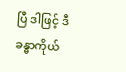ပြီ ဒါဖြင့် ဒီခန္ဓာကိုယ်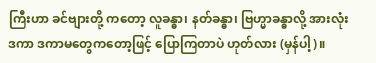ကြီးဟာ ခင်ဗျားတို့ ကတော့ လူခန္ဓာ၊ နတ်ခန္ဓာ၊ ဗြဟ္မာခန္ဓာလို့ အားလုံး ဒကာ ဒကာမတွေကတော့ဖြင့် ပြောကြတာပဲ ဟုတ်လား (မှန်ပါ့)။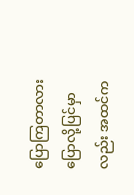ပြောကြတာလား ပြောလို့ပြင်မှာလည်း အထင်က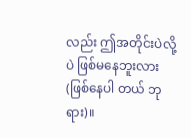လည်း ဤအတိုင်းပဲလို့ပဲ ဖြစ်မနေဘူးလား (ဖြစ်နေပါ တယ် ဘုရား)။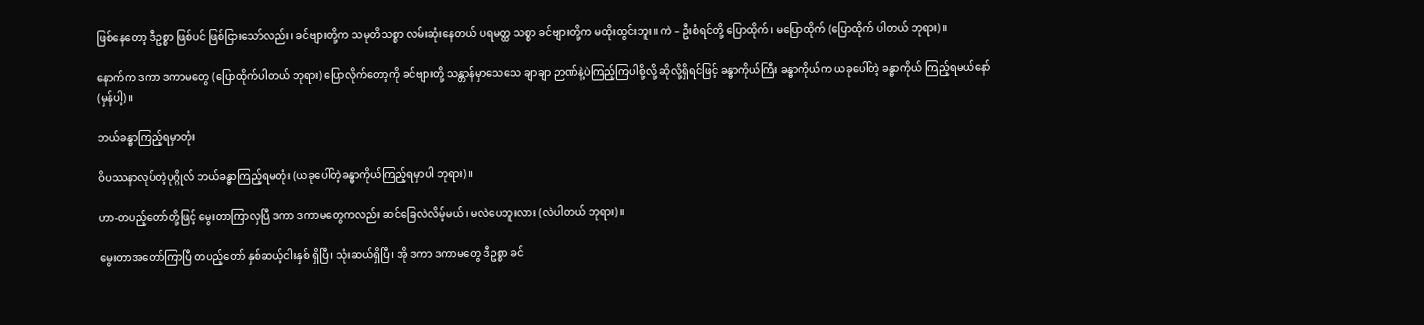ဖြစ်နေတော့ ဒီဥစ္စာ ဖြစ်ပင် ဖြစ်ငြားသော်လည်း၊ ခင်ဗျားတို့က သမုတိသစ္စာ လမ်းဆုံးနေတယ် ပရမတ္ထ သစ္စာ ခင်ဗျားတို့က မထိုးထွင်းဘူး။ ကဲ – ဦးစံရင်တို့ ပြောထိုက်၊ မပြောထိုက် (ပြောထိုက် ပါတယ် ဘုရား)။

နောက်က ဒကာ ဒကာမတွေ (ပြောထိုက်ပါတယ် ဘုရား) ပြောလိုက်တော့ကို ခင်ဗျားတို့ သန္တာန်မှာသေသေ ချာချာ ဉာဏ်နဲ့ပဲကြည့်ကြပါစို့လို့ ဆိုလို့ရှိရင်ဖြင့် ခန္ဓာကိုယ်ကြီး ခန္ဓာကိုယ်က ယခုပေါ်တဲ့ ခန္ဓာကိုယ် ကြည့်ရမယ်နော် (မှန်ပါ့)။

ဘယ်ခန္ဓာကြည့်ရမှာတုံး

ဝိပဿနာလုပ်တဲ့ပုဂ္ဂိုလ် ဘယ်ခန္ဓာကြည့်ရမတုံး (ယခုပေါ်တဲ့ခန္ဓာကိုယ်ကြည့်ရမှာပါ ဘုရား)။

ဟာ-တပည့်တော်တို့ဖြင့် မွေးတာကြာလှပြီ ဒကာ ဒကာမတွေကလည်း ဆင်ခြေလဲလိမ့်မယ်၊ မလဲပေဘူးလား (လဲပါတယ် ဘုရား)။

မွေးတာအတော်ကြာပြီ တပည့်တော် နှစ်ဆယ့်ငါးနှစ် ရှိပြီ၊ သုံးဆယ်ရှိပြီ၊ အို ဒကာ ဒကာမတွေ ဒီဥစ္စာ ခင်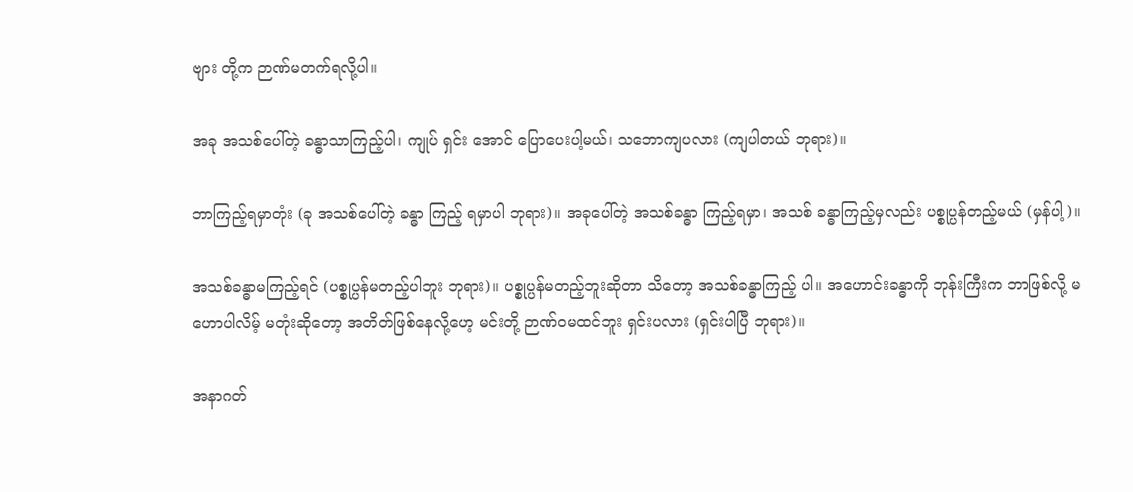ဗျား တို့က ဉာဏ်မတက်ရလို့ပါ။

အခု အသစ်ပေါ်တဲ့ ခန္ဓာသာကြည့်ပါ၊ ကျုပ် ရှင်း အောင် ပြောပေးပါ့မယ်၊ သဘောကျပလား (ကျပါတယ် ဘုရား)။

ဘာကြည့်ရမှာတုံး (ခု အသစ်ပေါ်တဲ့ ခန္ဓာ ကြည့် ရမှာပါ ဘုရား)။ အခုပေါ်တဲ့ အသစ်ခန္ဓာ ကြည့်ရမှာ၊ အသစ် ခန္ဓာကြည့်မှလည်း ပစ္စုပ္ပန်တည့်မယ် (မှန်ပါ့)။

အသစ်ခန္ဓာမကြည့်ရင် (ပစ္စုပ္ပန်မတည့်ပါဘူး ဘုရား)။ ပစ္စုပ္ပန်မတည့်ဘူးဆိုတာ သိတော့ အသစ်ခန္ဓာကြည့် ပါ။ အဟောင်းခန္ဓာကို ဘုန်းကြီးက ဘာဖြစ်လို့ မဟောပါလိမ့် မတုံးဆိုတော့ အတိတ်ဖြစ်နေလို့ဟေ့ မင်းတို့ ဉာဏ်ဝမထင်ဘူး ရှင်းပလား (ရှင်းပါပြီ ဘုရား)။

အနာဂတ်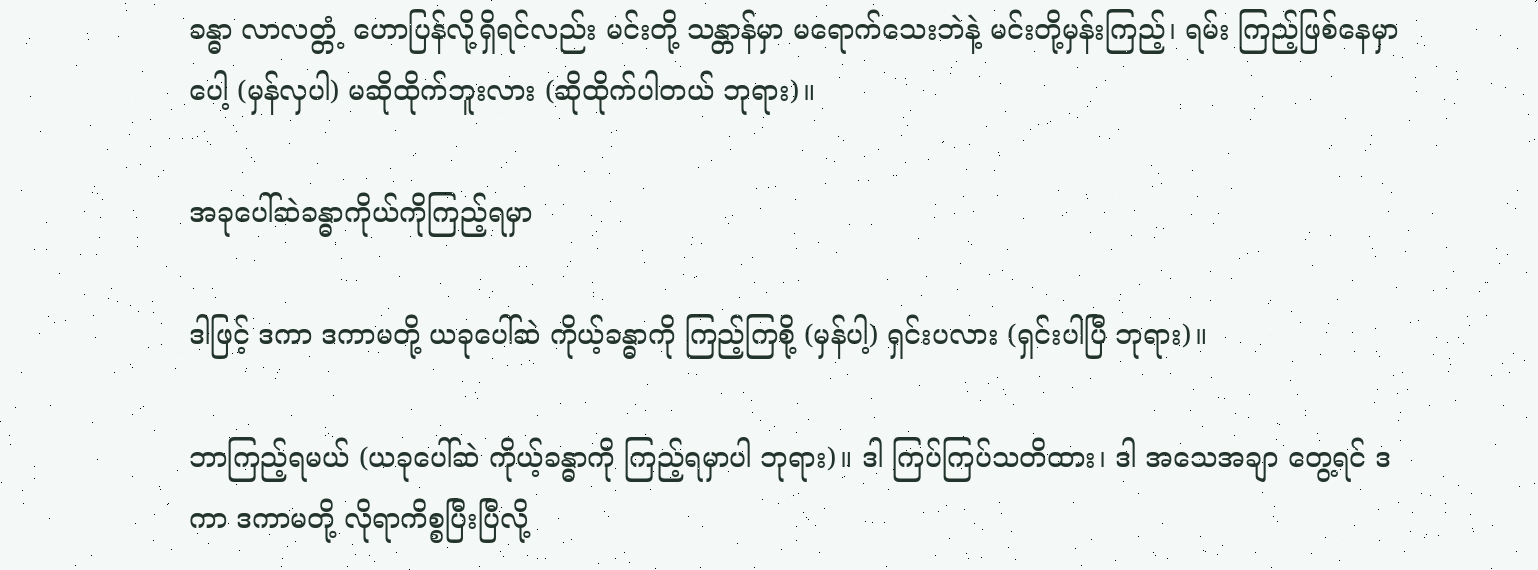ခန္ဓာ လာလတ္တံ့ ဟောပြန်လို့ရှိရင်လည်း မင်းတို့ သန္တာန်မှာ မရောက်သေးဘဲနဲ့ မင်းတို့မှန်းကြည့်၊ ရမ်း ကြည့်ဖြစ်နေမှာပေါ့ (မှန်လှပါ) မဆိုထိုက်ဘူးလား (ဆိုထိုက်ပါတယ် ဘုရား)။

အခုပေါ်ဆဲခန္ဓာကိုယ်ကိုကြည့်ရမှာ

ဒါဖြင့် ဒကာ ဒကာမတို့ ယခုပေါ်ဆဲ ကိုယ့်ခန္ဓာကို ကြည့်ကြစို့ (မှန်ပါ့) ရှင်းပလား (ရှင်းပါပြီ ဘုရား)။

ဘာကြည့်ရမယ် (ယခုပေါ်ဆဲ ကိုယ့်ခန္ဓာကို ကြည့်ရမှာပါ ဘုရား)။ ဒါ ကြပ်ကြပ်သတိထား၊ ဒါ အသေအချာ တွေ့ရင် ဒကာ ဒကာမတို့ လိုရာကိစ္စပြီးပြီလို့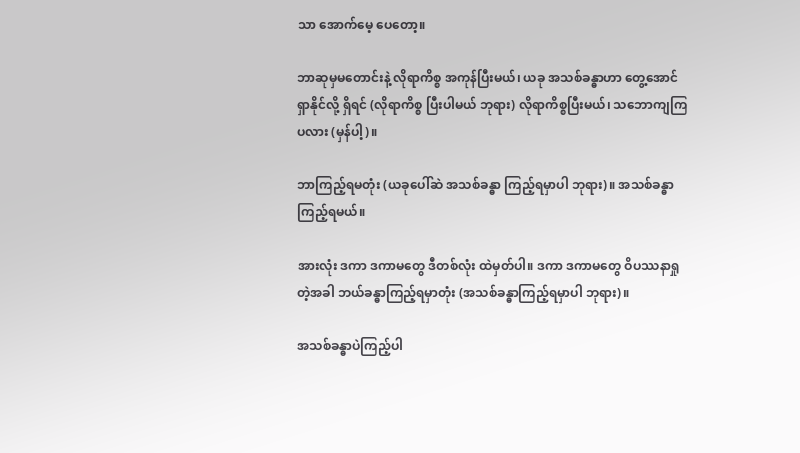သာ အောက်မေ့ ပေတော့။

ဘာဆုမှမတောင်းနဲ့ လိုရာကိစ္စ အကုန်ပြီးမယ်၊ ယခု အသစ်ခန္ဓာဟာ တွေ့အောင် ရှာနိုင်လို့ ရှိရင် (လိုရာကိစ္စ ပြီးပါမယ် ဘုရား) လိုရာကိစ္စပြီးမယ်၊ သဘောကျကြပလား (မှန်ပါ့)။

ဘာကြည့်ရမတုံး (ယခုပေါ်ဆဲ အသစ်ခန္ဓာ ကြည့်ရမှာပါ ဘုရား)။ အသစ်ခန္ဓာ ကြည့်ရမယ်။

အားလုံး ဒကာ ဒကာမတွေ ဒီတစ်လုံး ထဲမှတ်ပါ။ ဒကာ ဒကာမတွေ ဝိပဿနာရှုတဲ့အခါ ဘယ်ခန္ဓာကြည့်ရမှာတုံး (အသစ်ခန္ဓာကြည့်ရမှာပါ ဘုရား)။

အသစ်ခန္ဓာပဲကြည့်ပါ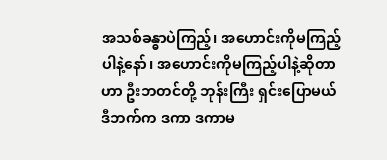အသစ်ခန္ဓာပဲကြည့်၊ အဟောင်းကိုမကြည့်ပါနဲ့နော်၊ အဟောင်းကိုမကြည့်ပါနဲ့ဆိုတာဟာ ဦးဘတင်တို့ ဘုန်းကြီး ရှင်းပြောမယ် ဒီဘက်က ဒကာ ဒကာမ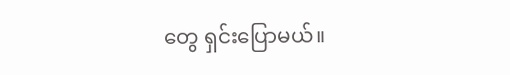တွေ ရှင်းပြောမယ်။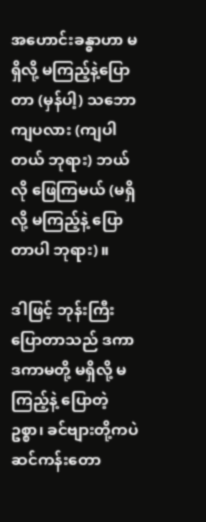အဟောင်းခန္ဓာဟာ မရှိလို့ မကြည့်နဲ့ပြောတာ (မှန်ပါ့) သဘောကျပလား (ကျပါတယ် ဘုရား) ဘယ်လို ဖြေကြမယ် (မရှိလို့ မကြည့်နဲ့ ပြောတာပါ ဘုရား)။

ဒါဖြင့် ဘုန်းကြီးပြောတာသည် ဒကာ ဒကာမတို့ မရှိလို့ မကြည့်နဲ့ ပြောတဲ့ဥစ္စာ၊ ခင်ဗျားတို့ကပဲ ဆင်ကန်းတော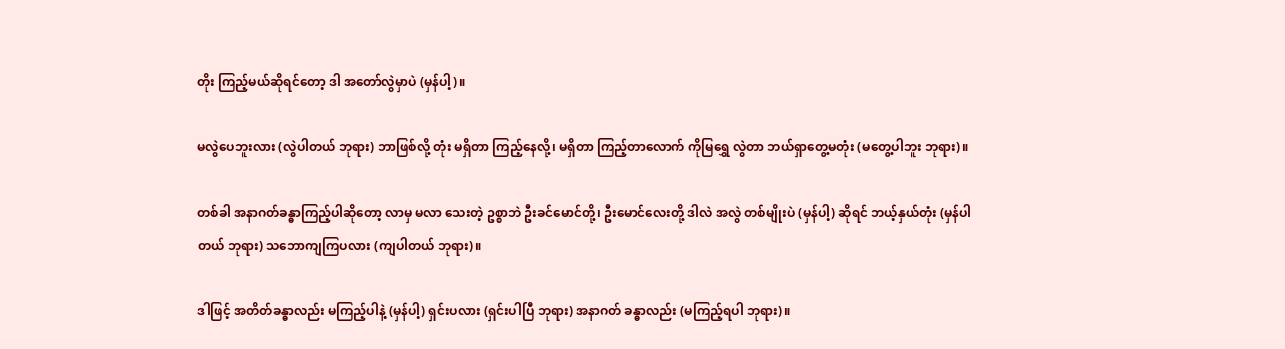တိုး ကြည့်မယ်ဆိုရင်တော့ ဒါ အတော်လွဲမှာပဲ (မှန်ပါ့)။

မလွဲပေဘူးလား (လွဲပါတယ် ဘုရား) ဘာဖြစ်လို့ တုံး မရှိတာ ကြည့်နေလို့၊ မရှိတာ ကြည့်တာလောက် ကိုမြရွှေ လွဲတာ ဘယ်ရှာတွေ့မတုံး (မတွေ့ပါဘူး ဘုရား)။

တစ်ခါ အနာဂတ်ခန္ဓာကြည့်ပါဆိုတော့ လာမှ မလာ သေးတဲ့ ဥစ္စာဘဲ ဦးခင်မောင်တို့၊ ဦးမောင်လေးတို့ ဒါလဲ အလွဲ တစ်မျိုးပဲ (မှန်ပါ့) ဆိုရင် ဘယ့်နှယ်တုံး (မှန်ပါတယ် ဘုရား) သဘောကျကြပလား (ကျပါတယ် ဘုရား)။

ဒါဖြင့် အတိတ်ခန္ဓာလည်း မကြည့်ပါနဲ့ (မှန်ပါ့) ရှင်းပလား (ရှင်းပါပြီ ဘုရား) အနာဂတ် ခန္ဓာလည်း (မကြည့်ရပါ ဘုရား)။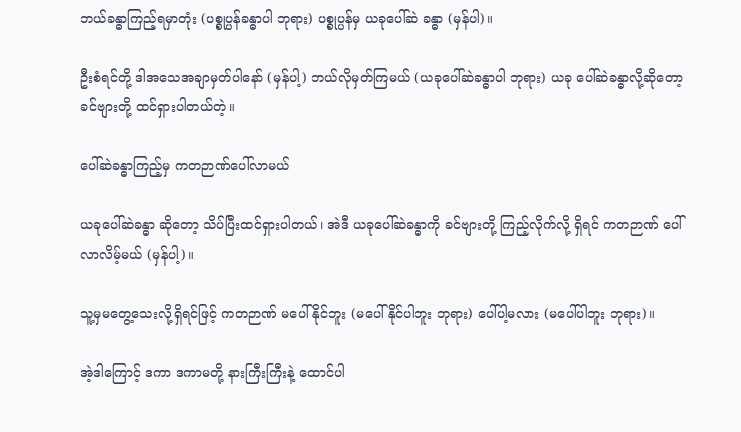ဘယ်ခန္ဓာကြည့်ရမှာတုံး (ပစ္စုပ္ပန်ခန္ဓာပါ ဘုရား) ပစ္စုပ္ပန်မှ ယခုပေါ်ဆဲ ခန္ဓာ (မှန်ပါ)။

ဦးစံရင်တို့ ဒါအသေအချာမှတ်ပါနော် (မှန်ပါ့) ဘယ်လိုမှတ်ကြမယ် (ယခုပေါ်ဆဲခန္ဓာပါ ဘုရား) ယခု ပေါ်ဆဲခန္ဓာလို့ဆိုတော့ ခင်ဗျားတို့ ထင်ရှားပါတယ်တဲ့။

ပေါ်ဆဲခန္ဓာကြည့်မှ ကတဉာဏ်ပေါ်လာမယ်

ယခုပေါ်ဆဲခန္ဓာ ဆိုတော့ သိပ်ပြီးထင်ရှားပါတယ်၊ အဲဒီ ယခုပေါ်ဆဲခန္ဓာကို ခင်ဗျားတို့ ကြည့်လိုက်လို့ ရှိရင် ကတဉာဏ် ပေါ်လာလိမ့်မယ် (မှန်ပါ့)။

သူ့မှမတွေ့သေးလို့ရှိရင်ဖြင့် ကတဉာဏ် မပေါ်နိုင်ဘူး (မပေါ်နိုင်ပါဘူး ဘုရား) ပေါ်ပါ့မလား (မပေါ်ပါဘူး ဘုရား)။

အဲ့ဒါကြောင့် ဒကာ ဒကာမတို့ နားကြီးကြီးနဲ့ ထောင်ပါ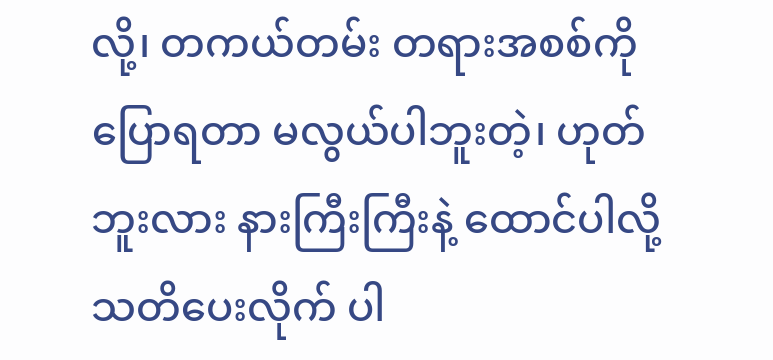လို့၊ တကယ်တမ်း တရားအစစ်ကို ပြောရတာ မလွယ်ပါဘူးတဲ့၊ ဟုတ်ဘူးလား နားကြီးကြီးနဲ့ ထောင်ပါလို့ သတိပေးလိုက် ပါ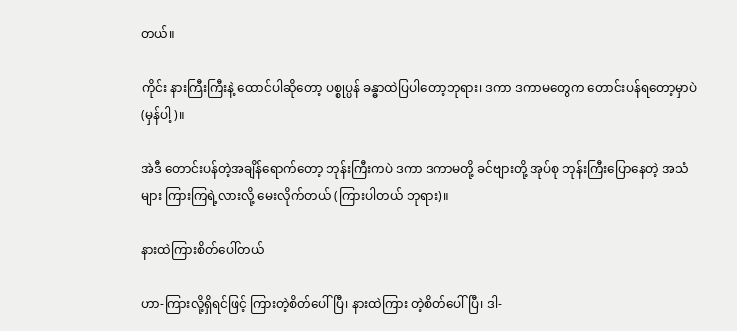တယ်။

ကိုင်း နားကြီးကြီးနဲ့ ထောင်ပါဆိုတော့ ပစ္စုပ္ပန် ခန္ဓာထဲပြပါတော့ဘုရား၊ ဒကာ ဒကာမတွေက တောင်းပန်ရတော့မှာပဲ (မှန်ပါ့)။

အဲဒီ တောင်းပန်တဲ့အချိန်ရောက်တော့ ဘုန်းကြီးကပဲ ဒကာ ဒကာမတို့ ခင်ဗျားတို့ အုပ်စု ဘုန်းကြီးပြောနေတဲ့ အသံ များ ကြားကြရဲ့လားလို့ မေးလိုက်တယ် (ကြားပါတယ် ဘုရား)။

နားထဲကြားစိတ်ပေါ်တယ်

ဟာ-ကြားလို့ရှိရင်ဖြင့် ကြားတဲ့စိတ်ပေါ်ပြီ၊ နားထဲကြား တဲ့စိတ်ပေါ်ပြီ၊ ဒါ-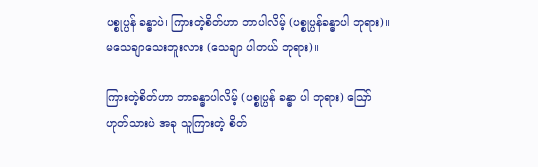ပစ္စုပ္ပန် ခန္ဓာပဲ၊ ကြားတဲ့စိတ်ဟာ ဘာပါလိမ့် (ပစ္စုပ္ပန်ခန္ဓာပါ ဘုရား)။ မသေချာသေးဘူးလား (သေချာ ပါတယ် ဘုရား)။

ကြားတဲ့စိတ်ဟာ ဘာခန္ဓာပါလိမ့် (ပစ္စုပ္ပန် ခန္ဓာ ပါ ဘုရား) ဪ ဟုတ်သားပဲ အခု သူကြားတဲ့ စိတ်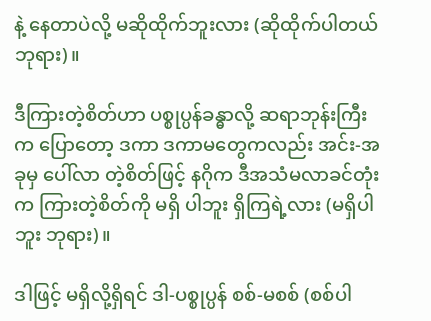နဲ့ နေတာပဲလို့ မဆိုထိုက်ဘူးလား (ဆိုထိုက်ပါတယ် ဘုရား)။

ဒီကြားတဲ့စိတ်ဟာ ပစ္စုပ္ပန်ခန္ဓာလို့ ဆရာဘုန်းကြီးက ပြောတော့ ဒကာ ဒကာမတွေကလည်း အင်း-အခုမှ ပေါ်လာ တဲ့စိတ်ဖြင့် နဂိုက ဒီအသံမလာခင်တုံးက ကြားတဲ့စိတ်ကို မရှိ ပါဘူး ရှိကြရဲ့လား (မရှိပါဘူး ဘုရား)။

ဒါဖြင့် မရှိလို့ရှိရင် ဒါ-ပစ္စုပ္ပန် စစ်-မစစ် (စစ်ပါ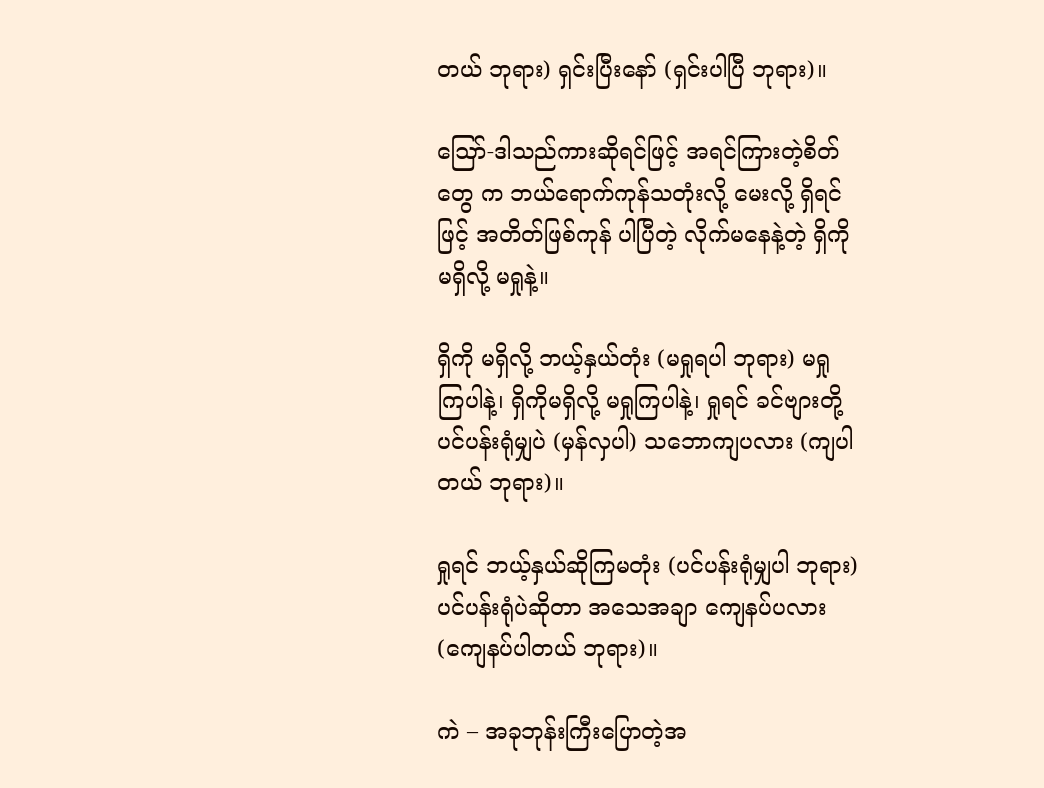တယ် ဘုရား) ရှင်းပြီးနော် (ရှင်းပါပြီ ဘုရား)။

ဪ-ဒါသည်ကားဆိုရင်ဖြင့် အရင်ကြားတဲ့စိတ်တွေ က ဘယ်ရောက်ကုန်သတုံးလို့ မေးလို့ ရှိရင်ဖြင့် အတိတ်ဖြစ်ကုန် ပါပြီတဲ့ လိုက်မနေနဲ့တဲ့ ရှိကို မရှိလို့ မရှုနဲ့။

ရှိကို မရှိလို့ ဘယ့်နှယ်တုံး (မရှုရပါ ဘုရား) မရှု ကြပါနဲ့၊ ရှိကိုမရှိလို့ မရှုကြပါနဲ့၊ ရှုရင် ခင်ဗျားတို့ ပင်ပန်းရုံမျှပဲ (မှန်လှပါ) သဘောကျပလား (ကျပါတယ် ဘုရား)။

ရှုရင် ဘယ့်နှယ်ဆိုကြမတုံး (ပင်ပန်းရုံမျှပါ ဘုရား) ပင်ပန်းရုံပဲဆိုတာ အသေအချာ ကျေနပ်ပလား (ကျေနပ်ပါတယ် ဘုရား)။

ကဲ – အခုဘုန်းကြီးပြောတဲ့အ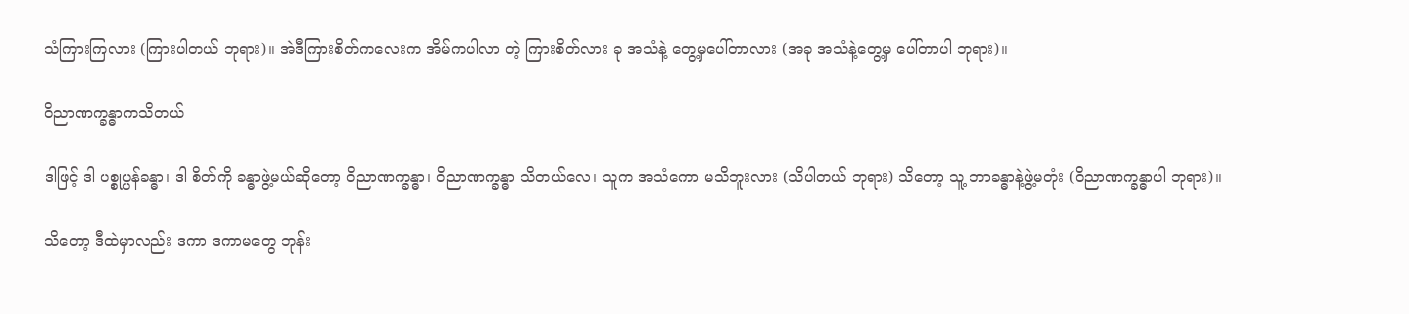သံကြားကြလား (ကြားပါတယ် ဘုရား)။ အဲဒီကြားစိတ်ကလေးက အိမ်ကပါလာ တဲ့ ကြားစိတ်လား ခု အသံနဲ့ တွေ့မှပေါ်တာလား (အခု အသံနဲ့တွေ့မှ ပေါ်တာပါ ဘုရား)။

ဝိညာဏက္ခန္ဓာကသိတယ်

ဒါဖြင့် ဒါ ပစ္စုပ္ပန်ခန္ဓာ၊ ဒါ စိတ်ကို ခန္ဓာဖွဲ့မယ်ဆိုတော့ ဝိညာဏက္ခန္ဓာ၊ ဝိညာဏက္ခန္ဓာ သိတယ်လေ၊ သူက အသံကော မသိဘူးလား (သိပါတယ် ဘုရား) သိတော့ သူ့ ဘာခန္ဓာနဲ့ဖွဲ့မတုံး (ဝိညာဏက္ခန္ဓာပါ ဘုရား)။

သိတော့ ဒီထဲမှာလည်း ဒကာ ဒကာမတွေ ဘုန်း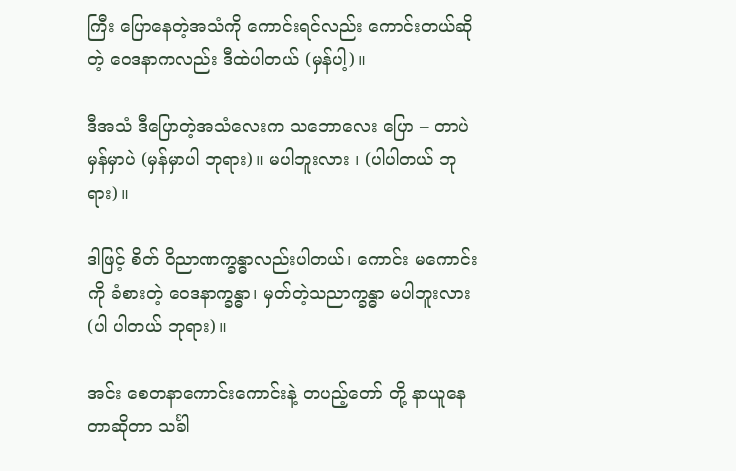ကြီး ပြောနေတဲ့အသံကို ကောင်းရင်လည်း ကောင်းတယ်ဆိုတဲ့ ဝေဒနာကလည်း ဒီထဲပါတယ် (မှန်ပါ့)။

ဒီအသံ ဒီပြောတဲ့အသံလေးက သဘောလေး ပြော – တာပဲ မှန်မှာပဲ (မှန်မှာပါ ဘုရား)။ မပါဘူးလား ၊ (ပါပါတယ် ဘုရား)။

ဒါဖြင့် စိတ် ဝိညာဏက္ခန္ဓာလည်းပါတယ်၊ ကောင်း မကောင်းကို ခံစားတဲ့ ဝေဒနာက္ခန္ဓာ၊ မှတ်တဲ့သညာက္ခန္ဓာ မပါဘူးလား (ပါ ပါတယ် ဘုရား)။

အင်း စေတနာကောင်းကောင်းနဲ့ တပည့်တော် တို့ နာယူနေတာဆိုတာ သင်္ခါ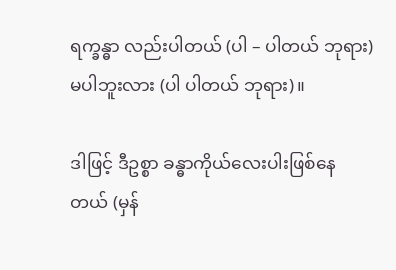ရက္ခန္ဓာ လည်းပါတယ် (ပါ – ပါတယ် ဘုရား) မပါဘူးလား (ပါ ပါတယ် ဘုရား)။

ဒါဖြင့် ဒီဥစ္စာ ခန္ဓာကိုယ်လေးပါးဖြစ်နေတယ် (မှန်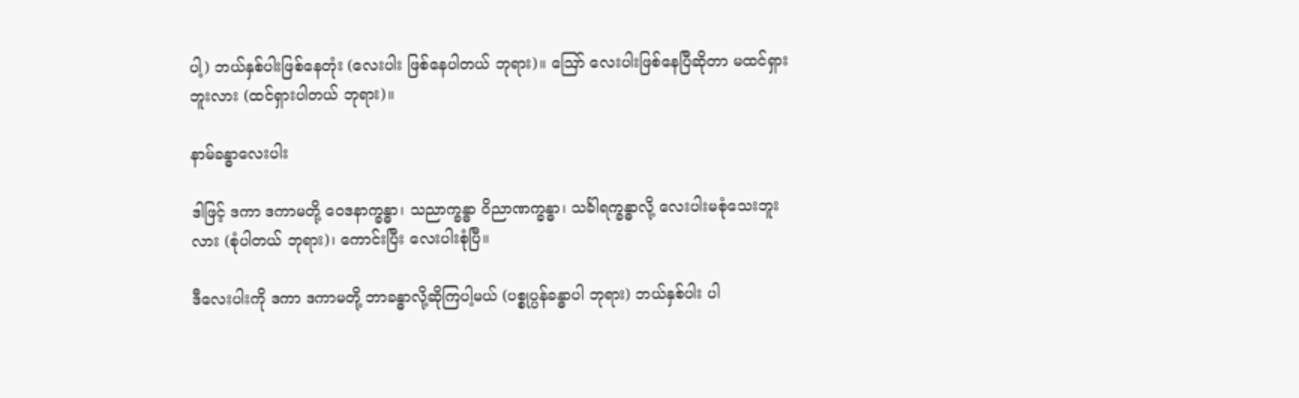ပါ့) ဘယ်နှစ်ပါးဖြစ်နေတုံး (လေးပါး ဖြစ်နေပါတယ် ဘုရား)။ ဪ လေးပါးဖြစ်နေပြီဆိုတာ မထင်ရှားဘူးလား (ထင်ရှားပါတယ် ဘုရား)။

နာမ်ခန္ဓာလေးပါး

ဒါဖြင့် ဒကာ ဒကာမတို့ ဝေဒနာက္ခန္ဓာ၊ သညာက္ခန္ဓာ ဝိညာဏက္ခန္ဓာ၊ သင်္ခါရက္ခန္ဓာလို့ လေးပါးမစုံသေးဘူးလား (စုံပါတယ် ဘုရား)၊ ကောင်းပြီး လေးပါးစုံပြီ။

ဒီလေးပါးကို ဒကာ ဒကာမတို့ ဘာခန္ဓာလို့ဆိုကြပါ့မယ် (ပစ္စုပ္ပန်ခန္ဓာပါ ဘုရား) ဘယ်နှစ်ပါး ပါ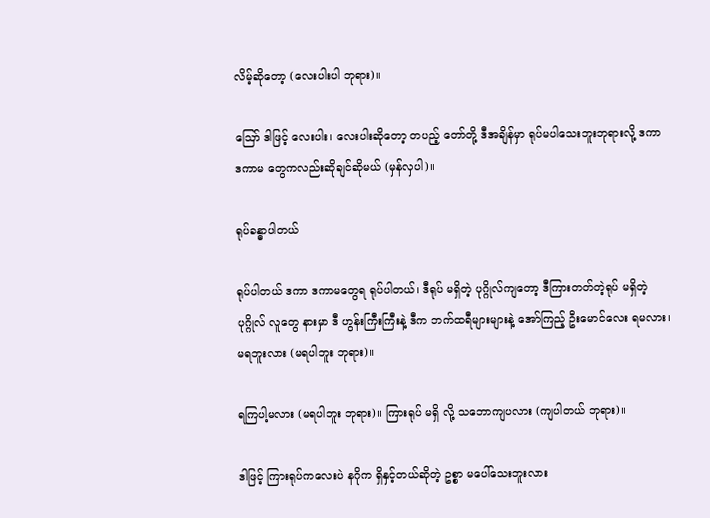လိမ့်ဆိုတော့ (လေးပါးပါ ဘုရား)။

ဪ ဒါဖြင့် လေးပါး၊ လေးပါးဆိုတော့ တပည့် တော်တို့ ဒီအချိန်မှာ ရုပ်မပါသေးဘူးဘုရားလို့ ဒကာ ဒကာမ တွေကလည်းဆိုချင်ဆိုမယ် (မှန်လှပါ)။

ရုပ်ခန္ဓာပါတယ်

ရုပ်ပါတယ် ဒကာ ဒကာမတွေရ ရုပ်ပါတယ်၊ ဒီရုပ် မရှိတဲ့ ပုဂ္ဂိုလ်ကျတော့ ဒီကြားတတ်တဲ့ရုပ် မရှိတဲ့ပုဂ္ဂိုလ် လူတွေ နားမှာ ဒီ ဟွန်းကြီးကြီးနဲ့ ဒီက ဘက်ထရီများများနဲ့ အော်ကြည့် ဦးမောင်လေး ရမလား၊ မရဘူးလား (မရပါဘူး ဘုရား)။

ရကြပါ့မလား (မရပါဘူး ဘုရား)။ ကြားရုပ် မရှိ လို့ သဘောကျပလား (ကျပါတယ် ဘုရား)။

ဒါဖြင့် ကြားရုပ်ကလေးပဲ နဂိုက ရှိနှင့်တယ်ဆိုတဲ့ ဥစ္စာ မပေါ်သေးဘူးလား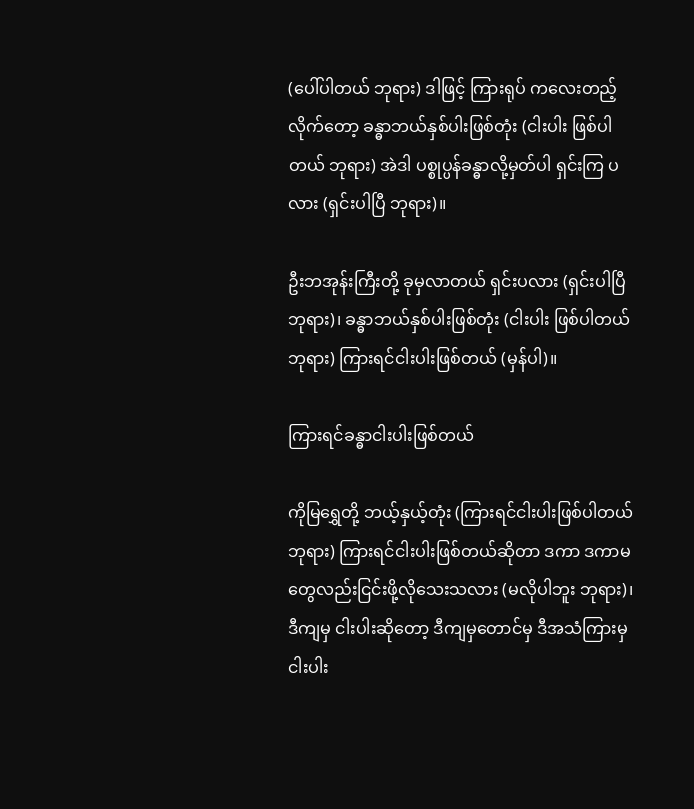(ပေါ်ပါတယ် ဘုရား) ဒါဖြင့် ကြားရုပ် ကလေးတည့်လိုက်တော့ ခန္ဓာဘယ်နှစ်ပါးဖြစ်တုံး (ငါးပါး ဖြစ်ပါတယ် ဘုရား) အဲဒါ ပစ္စုပ္ပန်ခန္ဓာလို့မှတ်ပါ ရှင်းကြ ပလား (ရှင်းပါပြီ ဘုရား)။

ဦးဘအုန်းကြီးတို့ ခုမှလာတယ် ရှင်းပလား (ရှင်းပါပြီ ဘုရား)၊ ခန္ဓာဘယ်နှစ်ပါးဖြစ်တုံး (ငါးပါး ဖြစ်ပါတယ် ဘုရား) ကြားရင်ငါးပါးဖြစ်တယ် (မှန်ပါ)။

ကြားရင်ခန္ဓာငါးပါးဖြစ်တယ်

ကိုမြရွှေတို့ ဘယ့်နှယ့်တုံး (ကြားရင်ငါးပါးဖြစ်ပါတယ် ဘုရား) ကြားရင်ငါးပါးဖြစ်တယ်ဆိုတာ ဒကာ ဒကာမတွေလည်းငြင်းဖို့လိုသေးသလား (မလိုပါဘူး ဘုရား)၊ ဒီကျမှ ငါးပါးဆိုတော့ ဒီကျမှတောင်မှ ဒီအသံကြားမှ ငါးပါး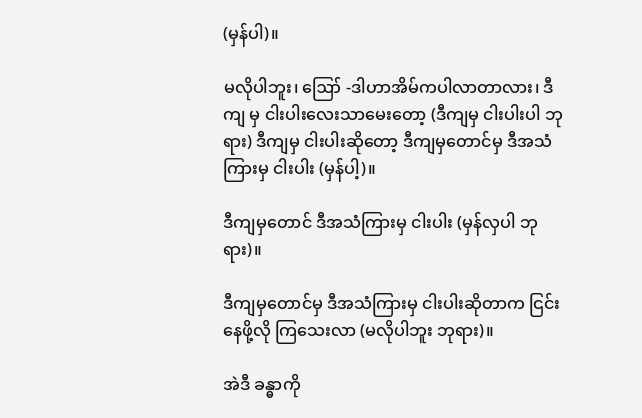(မှန်ပါ)။

မလိုပါဘူး၊ ဪ -ဒါဟာအိမ်ကပါလာတာလား၊ ဒီကျ မှ ငါးပါးလေးသာမေးတော့ (ဒီကျမှ ငါးပါးပါ ဘုရား) ဒီကျမှ ငါးပါးဆိုတော့ ဒီကျမှတောင်မှ ဒီအသံကြားမှ ငါးပါး (မှန်ပါ့)။

ဒီကျမှတောင် ဒီအသံကြားမှ ငါးပါး (မှန်လှပါ ဘုရား)။

ဒီကျမှတောင်မှ ဒီအသံကြားမှ ငါးပါးဆိုတာက ငြင်းနေဖို့လို ကြသေးလာ (မလိုပါဘူး ဘုရား)။

အဲဒီ ခန္ဓာကို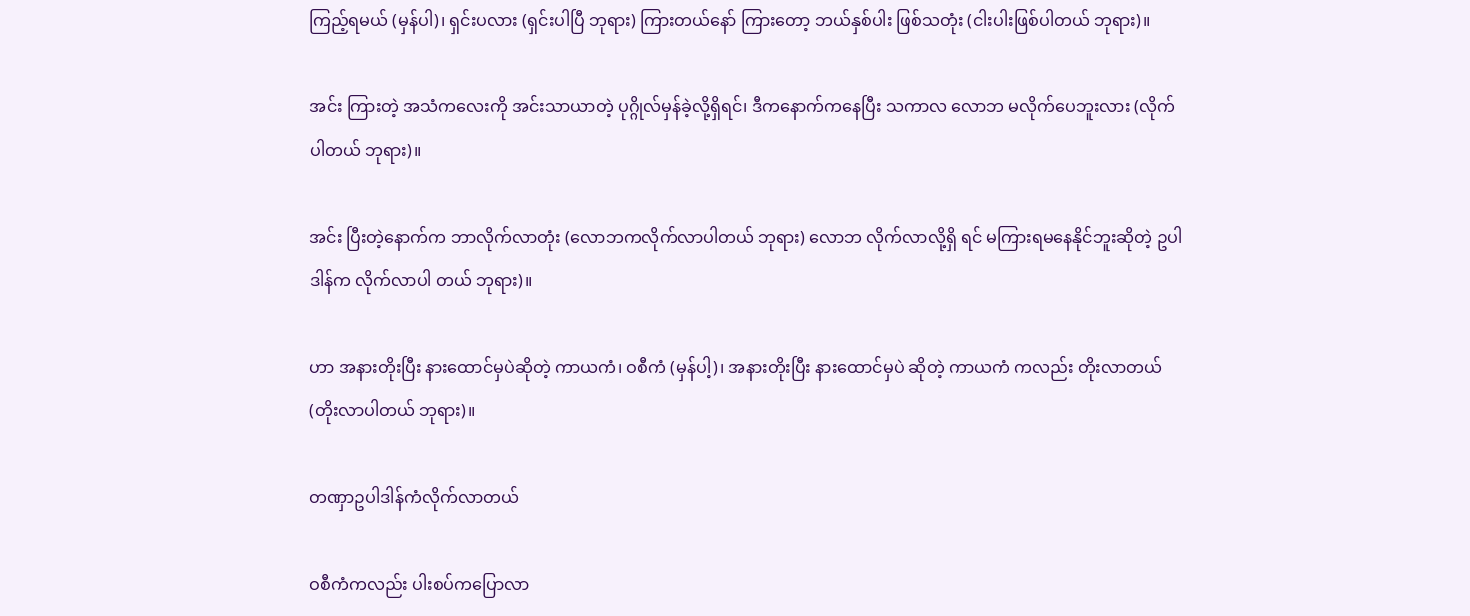ကြည့်ရမယ် (မှန်ပါ)၊ ရှင်းပလား (ရှင်းပါပြီ ဘုရား) ကြားတယ်နော် ကြားတော့ ဘယ်နှစ်ပါး ဖြစ်သတုံး (ငါးပါးဖြစ်ပါတယ် ဘုရား)။

အင်း ကြားတဲ့ အသံကလေးကို အင်းသာယာတဲ့ ပုဂ္ဂိုလ်မှန်ခဲ့လို့ရှိရင်၊ ဒီကနောက်ကနေပြီး သကာလ လောဘ မလိုက်ပေဘူးလား (လိုက်ပါတယ် ဘုရား)။

အင်း ပြီးတဲ့နောက်က ဘာလိုက်လာတုံး (လောဘကလိုက်လာပါတယ် ဘုရား) လောဘ လိုက်လာလို့ရှိ ရင် မကြားရမနေနိုင်ဘူးဆိုတဲ့ ဥပါဒါန်က လိုက်လာပါ တယ် ဘုရား)။

ဟာ အနားတိုးပြီး နားထောင်မှပဲဆိုတဲ့ ကာယကံ၊ ဝစီကံ (မှန်ပါ့)၊ အနားတိုးပြီး နားထောင်မှပဲ ဆိုတဲ့ ကာယကံ ကလည်း တိုးလာတယ် (တိုးလာပါတယ် ဘုရား)။

တဏှာဥပါဒါန်ကံလိုက်လာတယ်

ဝစီကံကလည်း ပါးစပ်ကပြောလာ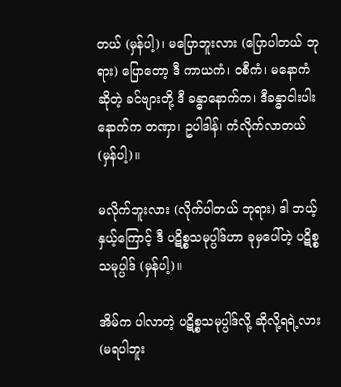တယ် (မှန်ပါ့)၊ မပြောဘူးလား (ပြောပါတယ် ဘုရား) ပြောတော့ ဒီ ကာယကံ၊ ဝစီကံ၊ မနောကံဆိုတဲ့ ခင်ဗျားတို့ ဒီ ခန္ဓာနောက်က၊ ဒီခန္ဓာငါးပါး နောက်က တဏှာ၊ ဥပါဒါန်၊ ကံလိုက်လာတယ် (မှန်ပါ့)။

မလိုက်ဘူးလား (လိုက်ပါတယ် ဘုရား) ဒါ ဘယ့်နှယ့်ကြောင့် ဒီ ပဋိစ္စသမုပ္ပါဒ်ဟာ ခုမှပေါ်တဲ့ ပဋိစ္စသမုပ္ပါဒ် (မှန်ပါ့)။

အိမ်က ပါလာတဲ့ ပဋိစ္စသမုပ္ပါဒ်လို့ ဆိုလို့ရရဲ့လား (မရပါဘူး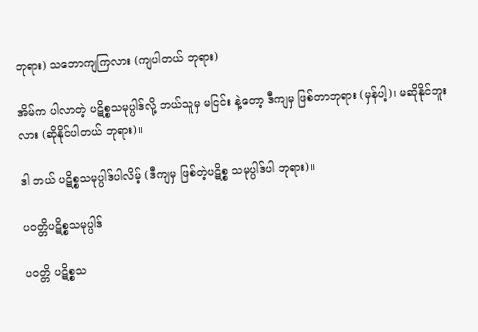ဘုရား) သဘောကျကြလား (ကျပါတယ် ဘုရား)

အိမ်က ပါလာတဲ့ ပဋိစ္စသမုပ္ပါဒ်လို့ ဘယ်သူမှ မငြင်း နဲ့တော့ ဒီကျမှ ဖြစ်တာဘုရား (မှန်ပါ့)၊ မဆိုနိုင်ဘူးလား (ဆိုနိုင်ပါတယ် ဘုရား)။

ဒါ ဘယ် ပဋိစ္စသမုပ္ပါဒ်ပါလိမ့် (ဒီကျမှ ဖြစ်တဲ့ပဋိစ္စ သမုပ္ပါဒ်ပါ ဘုရား)။

ပဝတ္တိပဋိစ္စသမုပ္ပါဒ်

ပဝတ္တိ ပဋိစ္စသ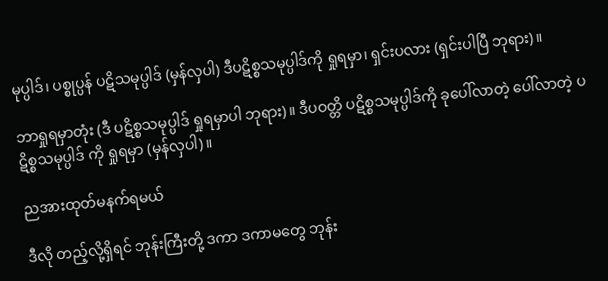မုပ္ပါဒ်၊ ပစ္စုပ္ပန် ပဋိသမုပ္ပါဒ် (မှန်လှပါ) ဒီပဋိစ္စသမုပ္ပါဒ်ကို ရှုရမှာ၊ ရှင်းပလား (ရှင်းပါပြီ ဘုရား)။

ဘာရှုရမှာတုံး (ဒီ ပဋိစ္စသမုပ္ပါဒ် ရှုရမှာပါ ဘုရား)။ ဒီပဝတ္တိ ပဋိစ္စသမုပ္ပါဒ်ကို ခုပေါ်လာတဲ့ ပေါ်လာတဲ့ ပဋိစ္စသမုပ္ပါဒ် ကို ရှုရမှာ (မှန်လှပါ)။

ညအားထုတ်မနက်ရမယ်

ဒီလို တည့်လို့ရှိရင် ဘုန်းကြီးတို့ ဒကာ ဒကာမတွေ ဘုန်း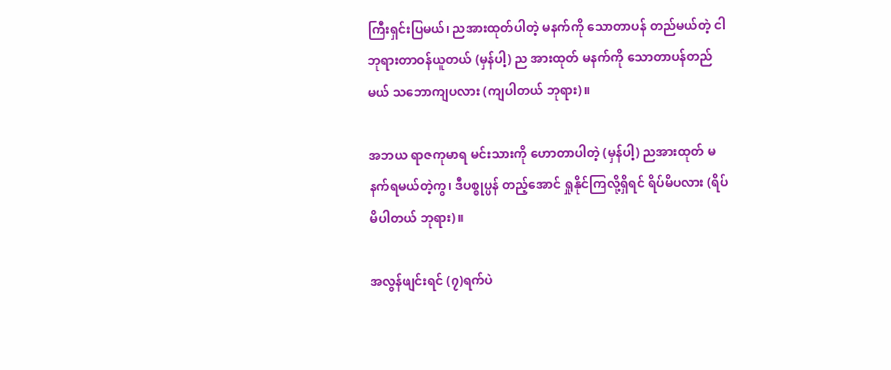ကြီးရှင်းပြမယ်၊ ညအားထုတ်ပါတဲ့ မနက်ကို သောတာပန် တည်မယ်တဲ့ ငါဘုရားတာဝန်ယူတယ် (မှန်ပါ့) ည အားထုတ် မနက်ကို သောတာပန်တည် မယ် သဘောကျပလား (ကျပါတယ် ဘုရား)။

အဘယ ရာဇကုမာရ မင်းသားကို ဟောတာပါတဲ့ (မှန်ပါ့) ညအားထုတ် မနက်ရမယ်တဲ့ကွ၊ ဒီပစ္စုပ္ပန် တည့်အောင် ရှုနိုင်ကြလို့ရှိရင် ရိပ်မိပလား (ရိပ်မိပါတယ် ဘုရား)။

အလွန်ဖျင်းရင် (၇)ရက်ပဲ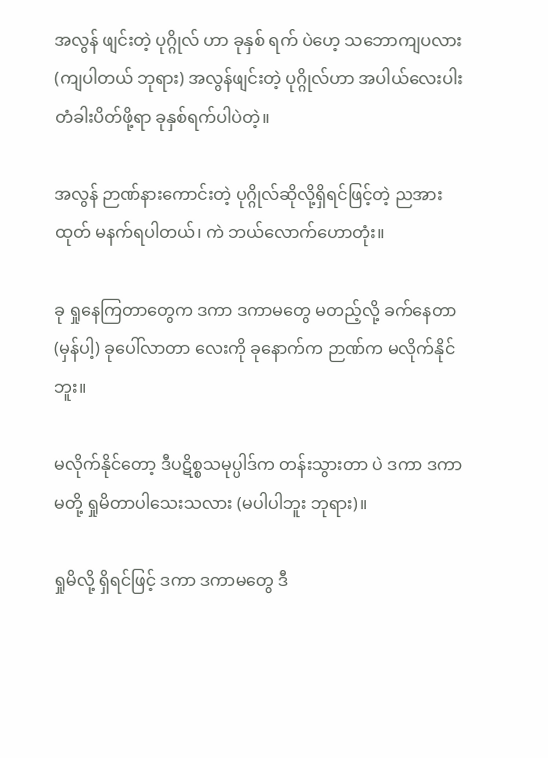အလွန် ဖျင်းတဲ့ ပုဂ္ဂိုလ် ဟာ ခုနှစ် ရက် ပဲဟေ့ သဘောကျပလား (ကျပါတယ် ဘုရား) အလွန်ဖျင်းတဲ့ ပုဂ္ဂိုလ်ဟာ အပါယ်လေးပါး တံခါးပိတ်ဖို့ရာ ခုနှစ်ရက်ပါပဲတဲ့။

အလွန် ဉာဏ်နားကောင်းတဲ့ ပုဂ္ဂိုလ်ဆိုလို့ရှိရင်ဖြင့်တဲ့ ညအားထုတ် မနက်ရပါတယ်၊ ကဲ ဘယ်လောက်ဟောတုံး။

ခု ရှုနေကြတာတွေက ဒကာ ဒကာမတွေ မတည့်လို့ ခက်နေတာ (မှန်ပါ့) ခုပေါ်လာတာ လေးကို ခုနောက်က ဉာဏ်က မလိုက်နိုင်ဘူး။

မလိုက်နိုင်တော့ ဒီပဋိစ္စသမုပ္ပါဒ်က တန်းသွားတာ ပဲ ဒကာ ဒကာမတို့ ရှုမိတာပါသေးသလား (မပါပါဘူး ဘုရား)။

ရှုမိလို့ ရှိရင်ဖြင့် ဒကာ ဒကာမတွေ ဒီ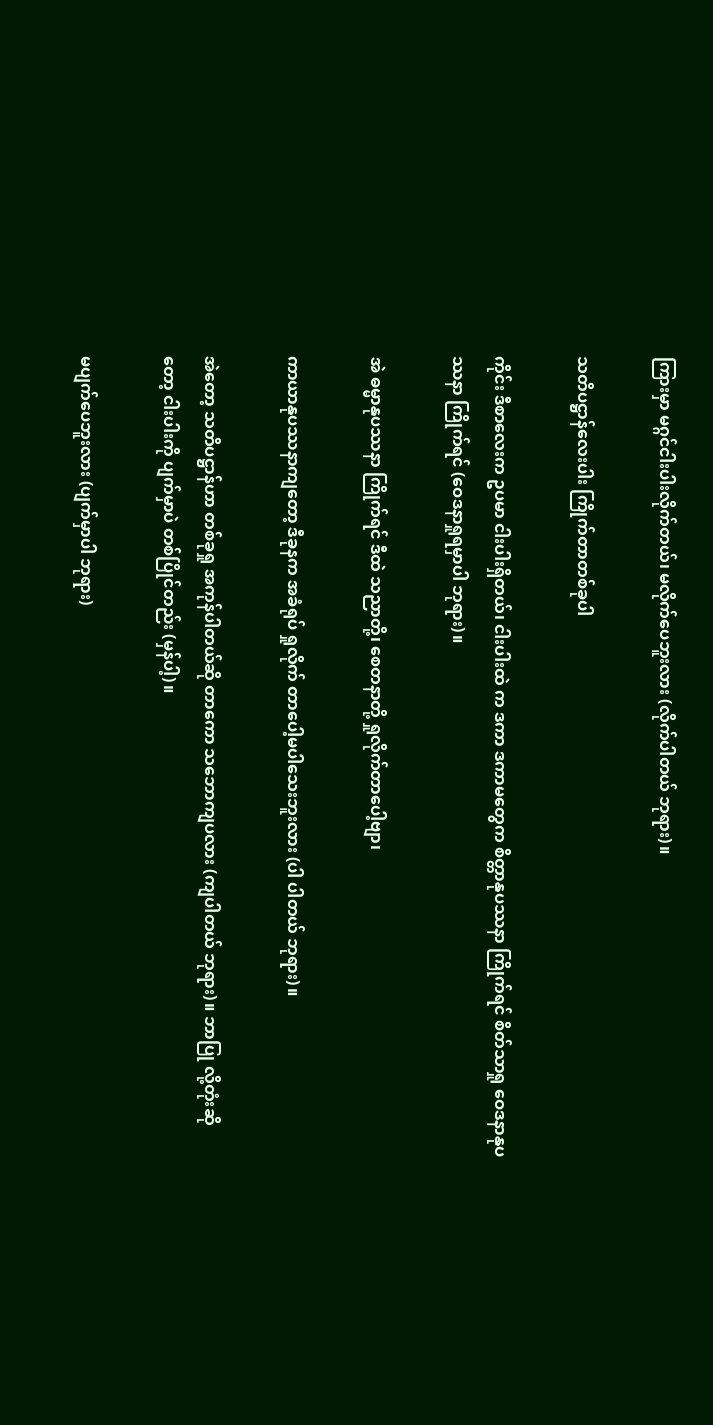ကြားမှာ မဂ္ဂင်ငါးပါးလိုက်တယ်၊ မလိုက်ပေဘူးလား (လိုက်ပါတယ် ဘုရား)။

သတိပဋ္ဌာန်လေးပါး ကြိုက်တာတစ်ခုပါ

ကိုင်း ဒီစာလေးက ဥပမာ ငါးပါးရှိတယ်၊ ငါးပါးထဲ က ဒကာ ဒကာမတွေက စိတ္တာနုပဿနာ ကြိုက်ရင် စိတ်သာရှု ဝေဒနာနုပဿနာ ကြိုက်ရင် (ဝေဒနာရှုရမှာပါ ဘုရား)။

အဲ ဓမ္မာနုပဿနာ ကြိုက်ရင် ဒီထဲ သညာတို့၊ စေတနာတို့ ရှုလိုက်တာပေါ့ဗျာ၊

ကာယာနုပဿနာကျတော့ ဒီခုနက အခံရုပ် ရှုလိုက် တာပေါ့မပါသေးဘူးလား (ပါ ပါတယ် ဘုရား)။

အဲတော့ သတိပဋ္ဌာန်ဟာ တစ်ခုရှု အကုန်ပါတယ်ဆို တာကော သဘောကျပလား (ကျပါတယ် ဘုရား)။ ဘာပြု လို့တုံးဆိုတော့ ငါးပါးကို ပျက်မှာပဲ တစ်ပြိုင်တည်း (မှန်ပါ့)။

မပျက်ပေဘူးလား (ပျက်မှာပါ ဘုရား)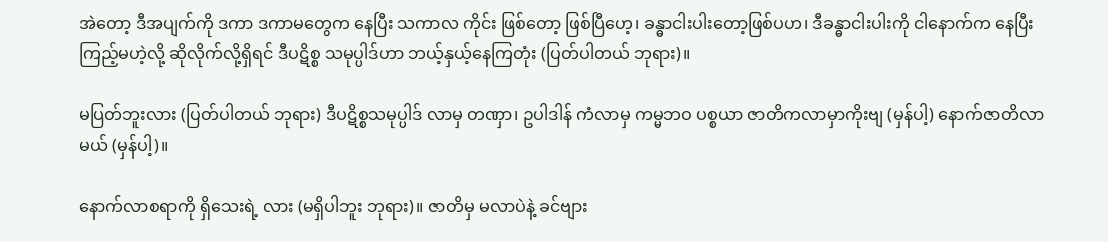အဲတော့ ဒီအပျက်ကို ဒကာ ဒကာမတွေက နေပြီး သကာလ ကိုင်း ဖြစ်တော့ ဖြစ်ပြီဟေ့၊ ခန္ဓာငါးပါးတော့ဖြစ်ပဟ၊ ဒီခန္ဓာငါးပါးကို ငါနောက်က နေပြီးကြည့်မဟဲ့လို့ ဆိုလိုက်လို့ရှိရင် ဒီပဋိစ္စ သမုပ္ပါဒ်ဟာ ဘယ့်နှယ့်နေကြတုံး (ပြတ်ပါတယ် ဘုရား)။

မပြတ်ဘူးလား (ပြတ်ပါတယ် ဘုရား) ဒီပဋိစ္စသမုပ္ပါဒ် လာမှ တဏှာ၊ ဥပါဒါန် ကံလာမှ ကမ္မဘဝ ပစ္စယာ ဇာတိကလာမှာကိုးဗျ (မှန်ပါ့) နောက်ဇာတိလာမယ် (မှန်ပါ့)။

နောက်လာစရာကို ရှိသေးရဲ့ လား (မရှိပါဘူး ဘုရား)။ ဇာတိမှ မလာပဲနဲ့ ခင်ဗျား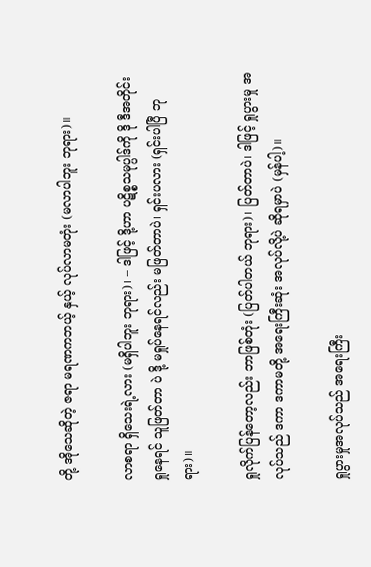တို့ အိုသေဆိုတဲ့ ဇရာ မရဏကဘယ့် နှယ့် လုပ်လာမတုံး (မလာပါဘူး ဘုရား)။

လာစရာ ရှိသေးရဲ့လား (မရှိပါဘူး ဘုရား)၊ – ဒါဖြင့် ဒို့ဟာ ပဋိစ္စသမုပ္ပါဒ်ကို ဒို ဒီအတိုင်းရှုနေရင် သူဖြတ်တာ ပဲ ဒို့ မရှုပ်နေရင်လည်း မဖြတ်တာပဲ၊ ရှင်းပလား (ရှင်းပါပြီ ဘုရား)။

ရှုလိုက်ပြန်တော့လည်း ဘာဖြစ်တုံး (ပြတ်ပါတယ် ဘုရား)၊ ပြတ်တာပဲ၊ ဒါဖြင့် ရှုပွားမှု အလုပ်သည် ဒကာ ဒကာမတို့ အရေးကြီးဆုံး အလုပ်လို့ပဲ ဆိုရမှာပဲ (မှန်ပါ့)။

ရှုပွားမှုအလုပ်သည် အရေးကြီး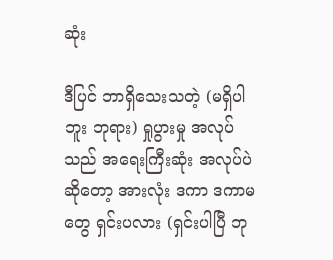ဆုံး

ဒီပြင် ဘာရှိသေးသတဲ့ (မရှိပါဘူး ဘုရား) ရှုပွားမှု အလုပ်သည် အရေးကြီးဆုံး အလုပ်ပဲ ဆိုတော့ အားလုံး ဒကာ ဒကာမတွေ ရှင်းပလား (ရှင်းပါပြီ ဘု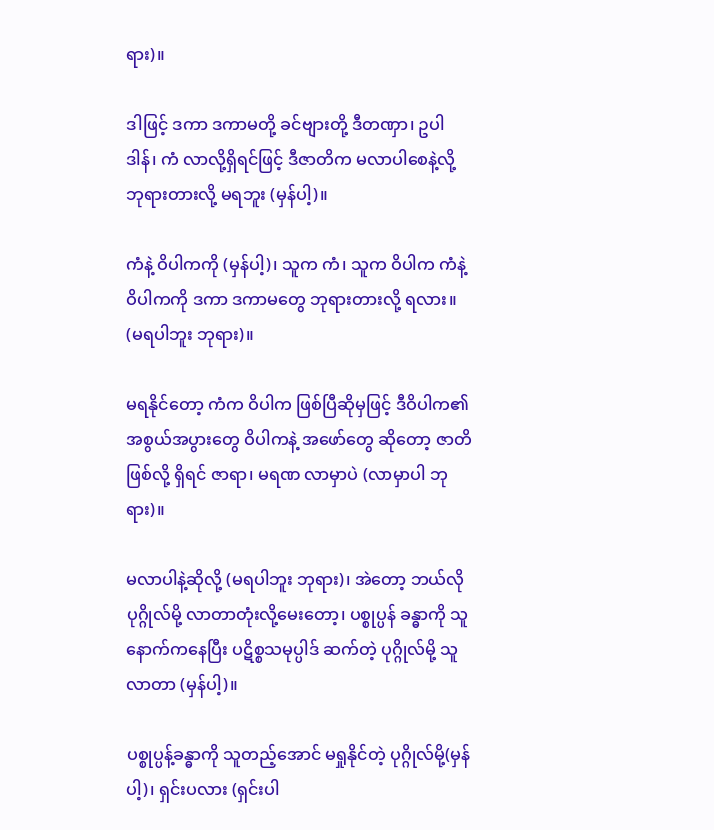ရား)။

ဒါဖြင့် ဒကာ ဒကာမတို့ ခင်ဗျားတို့ ဒီတဏှာ၊ ဥပါဒါန်၊ ကံ လာလို့ရှိရင်ဖြင့် ဒီဇာတိက မလာပါစေနဲ့လို့ ဘုရားတားလို့ မရဘူး (မှန်ပါ့)။

ကံနဲ့ ဝိပါကကို (မှန်ပါ့)၊ သူက ကံ၊ သူက ဝိပါက ကံနဲ့ ဝိပါကကို ဒကာ ဒကာမတွေ ဘုရားတားလို့ ရလား။ (မရပါဘူး ဘုရား)။

မရနိုင်တော့ ကံက ဝိပါက ဖြစ်ပြီဆိုမှဖြင့် ဒီဝိပါက၏ အစွယ်အပွားတွေ ဝိပါကနဲ့ အဖော်တွေ ဆိုတော့ ဇာတိဖြစ်လို့ ရှိရင် ဇာရာ၊ မရဏ လာမှာပဲ (လာမှာပါ ဘုရား)။

မလာပါနဲ့ဆိုလို့ (မရပါဘူး ဘုရား)၊ အဲတော့ ဘယ်လိုပုဂ္ဂိုလ်မို့ လာတာတုံးလို့မေးတော့၊ ပစ္စုပ္ပန် ခန္ဓာကို သူနောက်ကနေပြီး ပဋိစ္စသမုပ္ပါဒ် ဆက်တဲ့ ပုဂ္ဂိုလ်မို့ သူလာတာ (မှန်ပါ့)။

ပစ္စုပ္ပန့်ခန္ဓာကို သူတည့်အောင် မရှုနိုင်တဲ့ ပုဂ္ဂိုလ်မို့(မှန်ပါ့)၊ ရှင်းပလား (ရှင်းပါ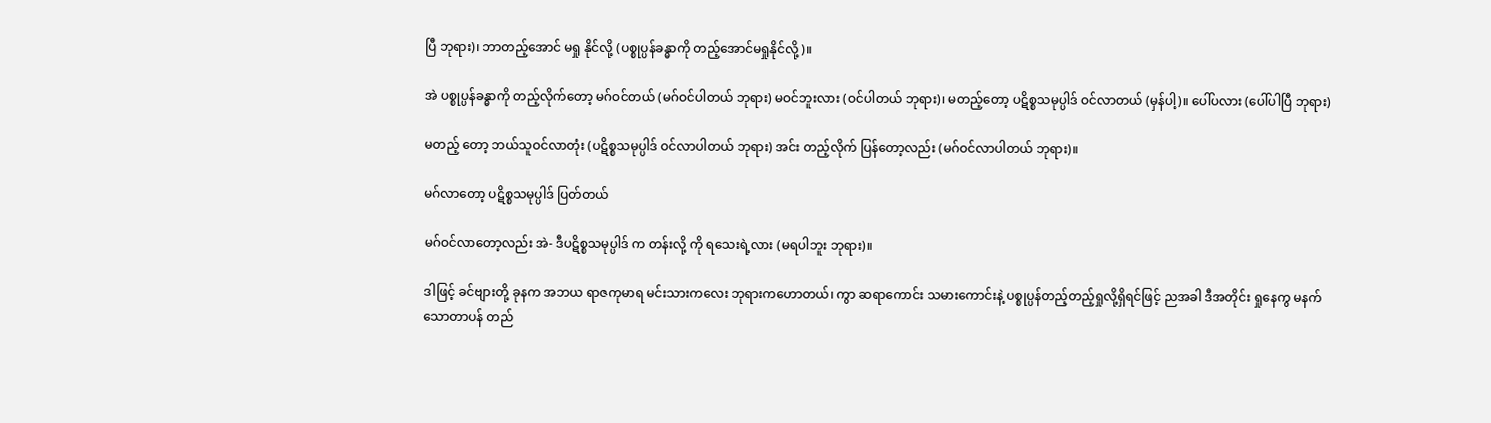ပြီ ဘုရား)၊ ဘာတည့်အောင် မရှု နိုင်လို့ (ပစ္စုပ္ပန်ခန္ဓာကို တည့်အောင်မရှုနိုင်လို့)။

အဲ ပစ္စုပ္ပန်ခန္ဓာကို တည့်လိုက်တော့ မဂ်ဝင်တယ် (မဂ်ဝင်ပါတယ် ဘုရား) မဝင်ဘူးလား (ဝင်ပါတယ် ဘုရား)၊ မတည့်တော့ ပဋိစ္စသမုပ္ပါဒ် ဝင်လာတယ် (မှန်ပါ့)။ ပေါ်ပလား (ပေါ်ပါပြီ ဘုရား)

မတည့် တော့ ဘယ်သူဝင်လာတုံး (ပဋိစ္စသမုပ္ပါဒ် ဝင်လာပါတယ် ဘုရား) အင်း တည့်လိုက် ပြန်တော့လည်း (မဂ်ဝင်လာပါတယ် ဘုရား)။

မဂ်လာတော့ ပဋိစ္စသမုပ္ပါဒ် ပြတ်တယ်

မဂ်ဝင်လာတော့လည်း အဲ- ဒီပဋိစ္စသမုပ္ပါဒ် က တန်းလို့ ကို ရသေးရဲ့လား (မရပါဘူး ဘုရား)။

ဒါဖြင့် ခင်ဗျားတို့ ခုနက အဘယ ရာဇကုမာရ မင်းသားကလေး ဘုရားကဟောတယ်၊ ကွာ ဆရာကောင်း သမားကောင်းနဲ့ ပစ္စုပ္ပန်တည့်တည့်ရှုလို့ရှိရင်ဖြင့် ညအခါ ဒီအတိုင်း ရှုနေကွ မနက် သောတာပန် တည်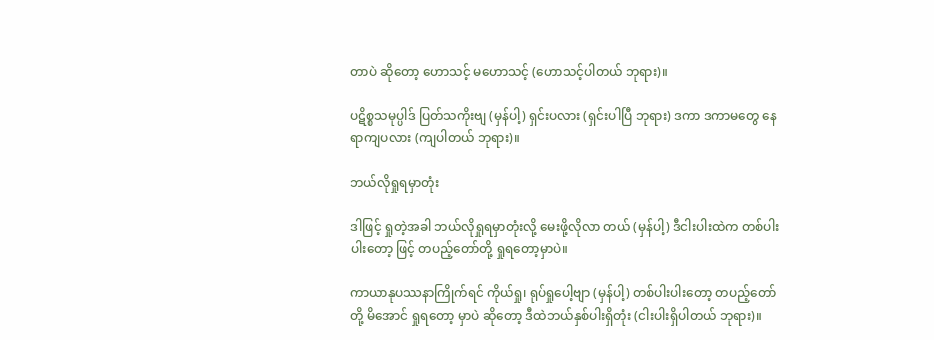တာပဲ ဆိုတော့ ဟောသင့် မဟောသင့် (ဟောသင့်ပါတယ် ဘုရား)။

ပဋိစ္စသမုပ္ပါဒ် ပြတ်သကိုးဗျ (မှန်ပါ့) ရှင်းပလား (ရှင်းပါပြီ ဘုရား) ဒကာ ဒကာမတွေ နေရာကျပလား (ကျပါတယ် ဘုရား)။

ဘယ်လိုရှုရမှာတုံး

ဒါဖြင့် ရှုတဲ့အခါ ဘယ်လိုရှုရမှာတုံးလို့ မေးဖို့လိုလာ တယ် (မှန်ပါ့) ဒီငါးပါးထဲက တစ်ပါးပါးတော့ ဖြင့် တပည့်တော်တို့ ရှုရတော့မှာပဲ။

ကာယာနုပဿနာကြိုက်ရင် ကိုယ်ရှု၊ ရုပ်ရှုပေါ့ဗျာ (မှန်ပါ့) တစ်ပါးပါးတော့ တပည့်တော်တို့ မိအောင် ရှုရတော့ မှာပဲ ဆိုတော့ ဒီထဲဘယ်နှစ်ပါးရှိတုံး (ငါးပါးရှိပါတယ် ဘုရား)။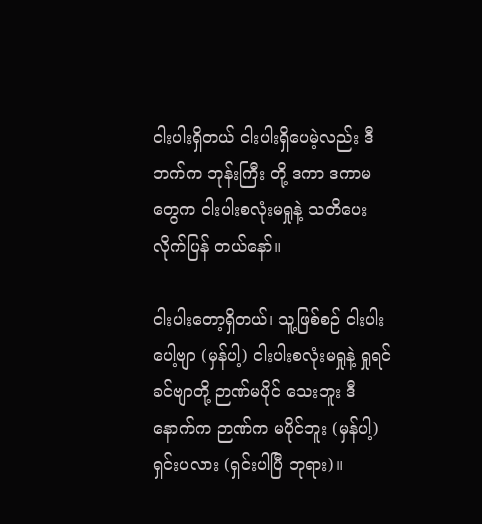ငါးပါးရှိတယ် ငါးပါးရှိပေမဲ့လည်း ဒီဘက်က ဘုန်းကြီး တို့ ဒကာ ဒကာမတွေက ငါးပါးစလုံးမရှုနဲ့ သတိပေးလိုက်ပြန် တယ်နော်။

ငါးပါးတော့ရှိတယ်၊ သူ့ဖြစ်စဉ် ငါးပါးပေါ့ဗျာ (မှန်ပါ့) ငါးပါးစလုံးမရှုနဲ့ ရှုရင်ခင်ဗျာတို့ ဉာဏ်မပိုင် သေးဘူး ဒီနောက်က ဉာဏ်က မပိုင်ဘူး (မှန်ပါ့) ရှင်းပလား (ရှင်းပါပြီ ဘုရား)။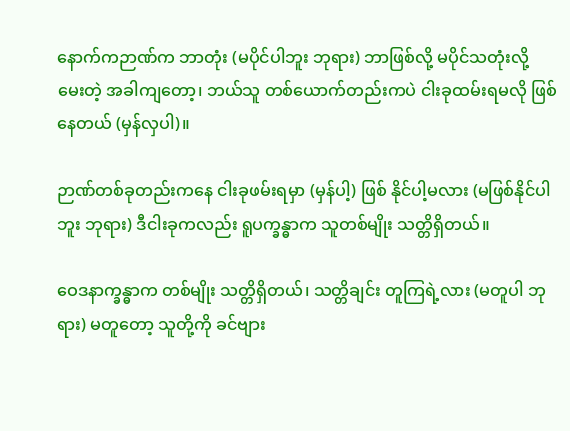နောက်ကဉာဏ်က ဘာတုံး (မပိုင်ပါဘူး ဘုရား) ဘာဖြစ်လို့ မပိုင်သတုံးလို့ မေးတဲ့ အခါကျတော့၊ ဘယ်သူ တစ်ယောက်တည်းကပဲ ငါးခုထမ်းရမလို ဖြစ်နေတယ် (မှန်လှပါ)။

ဉာဏ်တစ်ခုတည်းကနေ ငါးခုဖမ်းရမှာ (မှန်ပါ့) ဖြစ် နိုင်ပါ့မလား (မဖြစ်နိုင်ပါဘူး ဘုရား) ဒီငါးခုကလည်း ရူပက္ခန္ဓာက သူတစ်မျိုး သတ္တိရှိတယ်။

ဝေဒနာက္ခန္ဓာက တစ်မျိုး သတ္တိရှိတယ်၊ သတ္တိချင်း တူကြရဲ့လား (မတူပါ ဘုရား) မတူတော့ သူတို့ကို ခင်ဗျား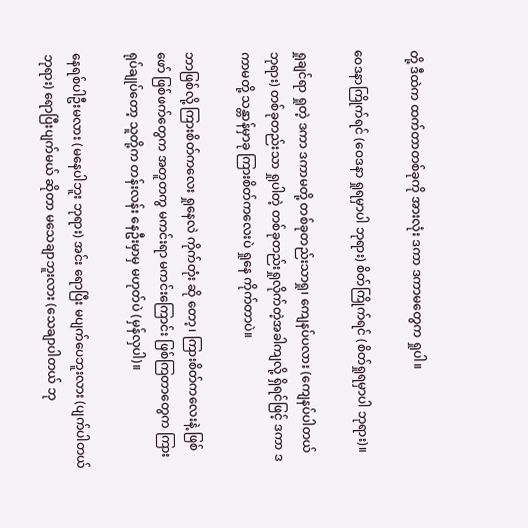တို့ ဒီထဲက ထက်တာတစ်ခုကို အားလုံး ဒကာ ဒကာမတွေက ရှုပါ။

ဝေဒနာကြိုက်ရင် (ဝေဒနာ ရှုရမှာပါ ဘုရား) စိတ်ကြိုက်ရင် (စိတ်ရှုရမှာပါ ဘုရား)။

ရှုချင်ရာ ရှုတဲ့ ဒကာ ဒကာမတို့ တစ်ခုတည်းသာရှု၊ ကျေနပ်ပလား (ကျေနပ်ပါတယ် ဘုရား) တစ်ခုတည်းသာ ရှုပါတဲ့ တစ်ခုတည်းရှုလိုက်တဲ့အခါကျလို့ ရှိရင်ဖြင့် ဒကာ ဒကာမတို့ သန္တာန်မှာခု ကြားစိတ်ကလေးပဲ ရှုနေ ကိုက်တာပဲ။

ဘာဖြစ်လို့ ကြားစိတ်ကလေး ရှုနေလဲ ကိုက်တုံး ဆို တော့၊ ကြားစိတ်ကလေးနဲ့ ဖြစ်ဖော် ဖြစ်ဖက်တွေက အတူတကွ မကင်းရာ မကင်းကြောင်း ဖြစ်ကြတာတွေက ကြားရုပ်ချုပ်တော့ သူတို့က တန်းလန်း နေဦးမှာမှ မဟုတ်ပဲ (မှန်လှပါ)။

နေရစ်ပါဦးမလား (မနေပါဘူး ဘုရား) အင်း ရောပြီး မပျက်ပေဘူးလား (ပျက်ပါတယ် ဘုရား) ရောပြီးပျက်မယ် ဆိုတာ မသေချာဘူးလား (သေချာပါတယ် ဘု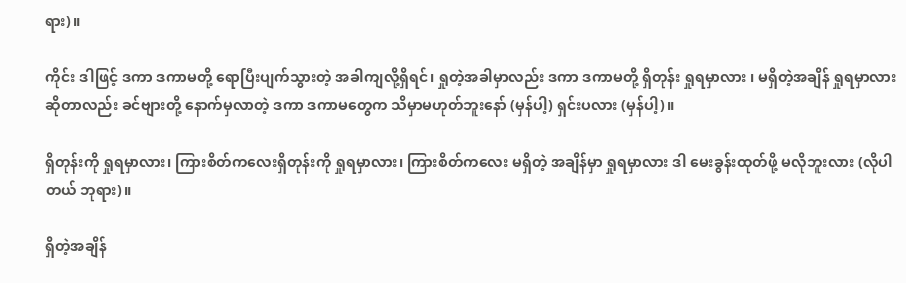ရား)။

ကိုင်း ဒါဖြင့် ဒကာ ဒကာမတို့ ရောပြီးပျက်သွားတဲ့ အခါကျလို့ရှိရင်၊ ရှုတဲ့အခါမှာလည်း ဒကာ ဒကာမတို့ ရှိတုန်း ရှုရမှာလား ၊ မရှိတဲ့အချိန် ရှုရမှာလား ဆိုတာလည်း ခင်ဗျားတို့ နောက်မှလာတဲ့ ဒကာ ဒကာမတွေက သိမှာမဟုတ်ဘူးနော် (မှန်ပါ့) ရှင်းပလား (မှန်ပါ့)။

ရှိတုန်းကို ရှုရမှာလား၊ ကြားစိတ်ကလေးရှိတုန်းကို ရှုရမှာလား၊ ကြားစိတ်ကလေး မရှိတဲ့ အချိန်မှာ ရှုရမှာလား ဒါ မေးခွန်းထုတ်ဖို့ မလိုဘူးလား (လိုပါတယ် ဘုရား)။

ရှိတဲ့အချိန်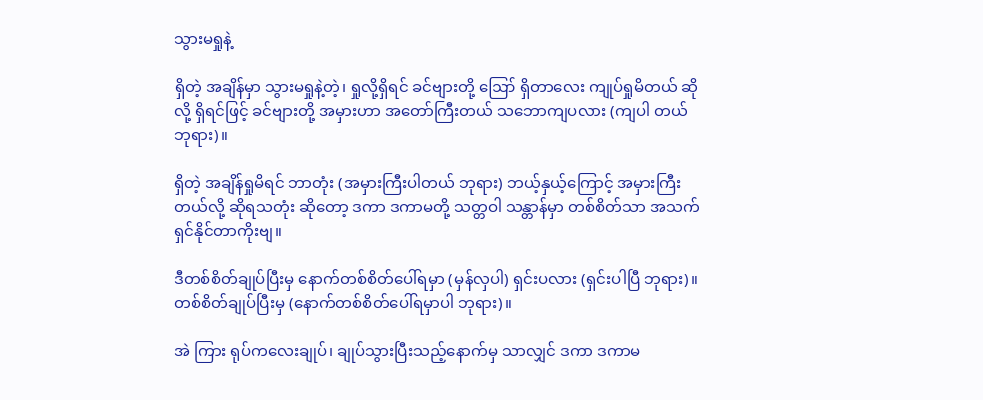သွားမရှုနဲ့

ရှိတဲ့ အချိန်မှာ သွားမရှုနဲ့တဲ့၊ ရှုလို့ရှိရင် ခင်ဗျားတို့ ဪ ရှိတာလေး ကျုပ်ရှုမိတယ် ဆိုလို့ ရှိရင်ဖြင့် ခင်ဗျားတို့ အမှားဟာ အတော်ကြီးတယ် သဘောကျပလား (ကျပါ တယ် ဘုရား)။

ရှိတဲ့ အချိန်ရှုမိရင် ဘာတုံး (အမှားကြီးပါတယ် ဘုရား) ဘယ့်နှယ့်ကြောင့် အမှားကြီးတယ်လို့ ဆိုရသတုံး ဆိုတော့ ဒကာ ဒကာမတို့ သတ္တဝါ သန္တာန်မှာ တစ်စိတ်သာ အသက်ရှင်နိုင်တာကိုးဗျ။

ဒီတစ်စိတ်ချုပ်ပြီးမှ နောက်တစ်စိတ်ပေါ်ရမှာ (မှန်လှပါ) ရှင်းပလား (ရှင်းပါပြီ ဘုရား)။ တစ်စိတ်ချုပ်ပြီးမှ (နောက်တစ်စိတ်ပေါ်ရမှာပါ ဘုရား)။

အဲ ကြား ရုပ်ကလေးချုပ်၊ ချုပ်သွားပြီးသည့်နောက်မှ သာလျှင် ဒကာ ဒကာမ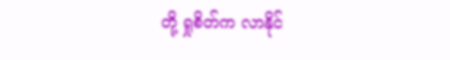တို့ ရှုစိတ်က လာနိုင်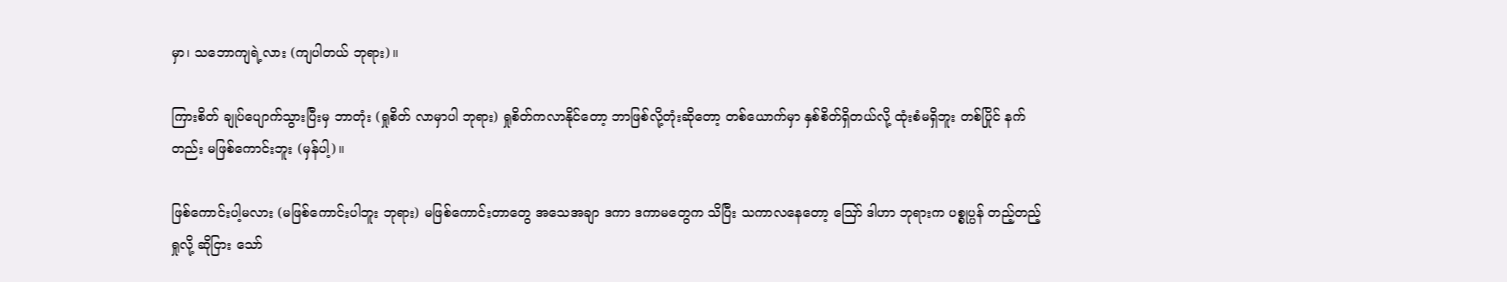မှာ၊ သဘောကျရဲ့လား (ကျပါတယ် ဘုရား)။

ကြားစိတ် ချုပ်ပျောက်သွားပြီးမှ ဘာတုံး (ရှုစိတ် လာမှာပါ ဘုရား) ရှုစိတ်ကလာနိုင်တော့ ဘာဖြစ်လို့တုံးဆိုတော့ တစ်ယောက်မှာ နှစ်စိတ်ရှိတယ်လို့ ထုံးစံမရှိဘူး တစ်ပြိုင် နက်တည်း မဖြစ်ကောင်းဘူး (မှန်ပါ့)။

ဖြစ်ကောင်းပါ့မလား (မဖြစ်ကောင်းပါဘူး ဘုရား) မဖြစ်ကောင်းတာတွေ အသေအချာ ဒကာ ဒကာမတွေက သိပြီး သကာလနေတော့ ဪ ဒါဟာ ဘုရားက ပစ္စုပ္ပန် တည့်တည့်ရှုလို့ ဆိုငြား သော်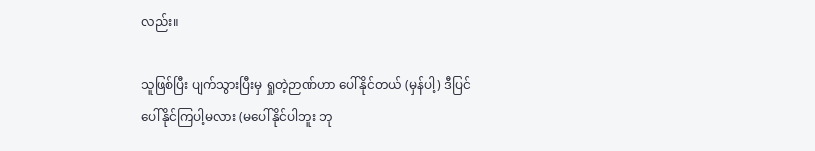လည်း။

သူဖြစ်ပြီး ပျက်သွားပြီးမှ ရှုတဲ့ဉာဏ်ဟာ ပေါ်နိုင်တယ် (မှန်ပါ့) ဒီပြင်ပေါ်နိုင်ကြပါ့မလား (မပေါ်နိုင်ပါဘူး ဘု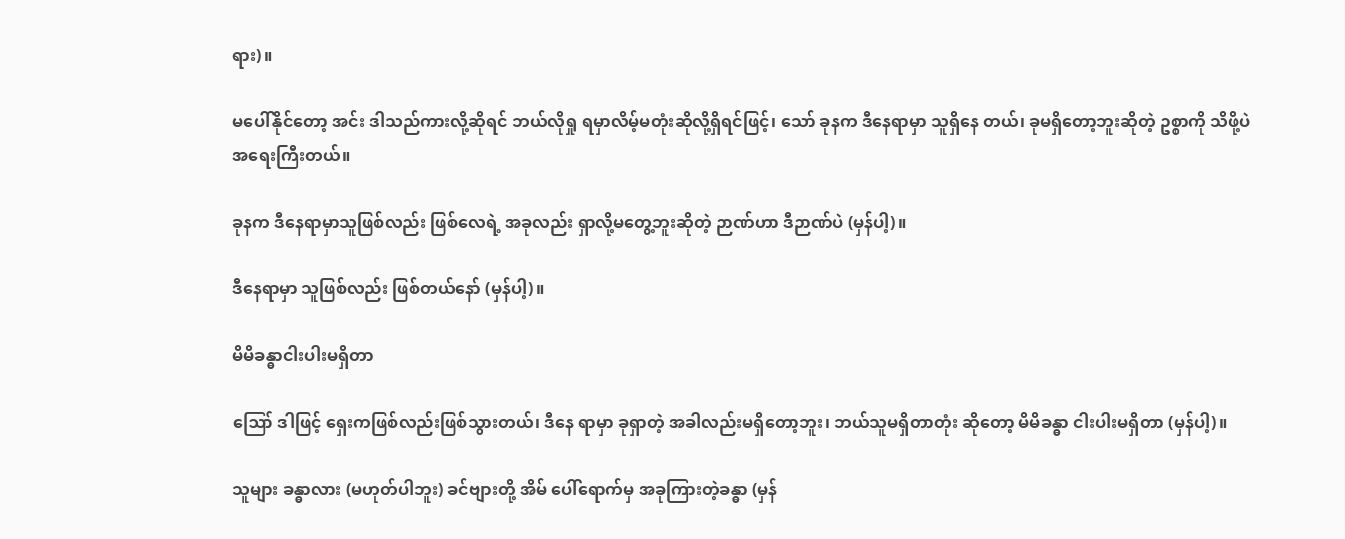ရား)။

မပေါ်နိုင်တော့ အင်း ဒါသည်ကားလို့ဆိုရင် ဘယ်လိုရှု ရမှာလိမ့်မတုံးဆိုလို့ရှိရင်ဖြင့်၊ သော် ခုနက ဒီနေရာမှာ သူရှိနေ တယ်၊ ခုမရှိတော့ဘူးဆိုတဲ့ ဥစ္စာကို သိဖို့ပဲ အရေးကြီးတယ်။

ခုနက ဒီနေရာမှာသူဖြစ်လည်း ဖြစ်လေရဲ့ အခုလည်း ရှာလို့မတွေ့ဘူးဆိုတဲ့ ဉာဏ်ဟာ ဒီဉာဏ်ပဲ (မှန်ပါ့)။

ဒီနေရာမှာ သူဖြစ်လည်း ဖြစ်တယ်နော် (မှန်ပါ့)။

မိမိခန္ဓာငါးပါးမရှိတာ

ဪ ဒါဖြင့် ရှေးကဖြစ်လည်းဖြစ်သွားတယ်၊ ဒီနေ ရာမှာ ခုရှာတဲ့ အခါလည်းမရှိတော့ဘူး၊ ဘယ်သူမရှိတာတုံး ဆိုတော့ မိမိခန္ဓာ ငါးပါးမရှိတာ (မှန်ပါ့)။

သူများ ခန္ဓာလား (မဟုတ်ပါဘူး) ခင်ဗျားတို့ အိမ် ပေါ်ရောက်မှ အခုကြားတဲ့ခန္ဓာ (မှန်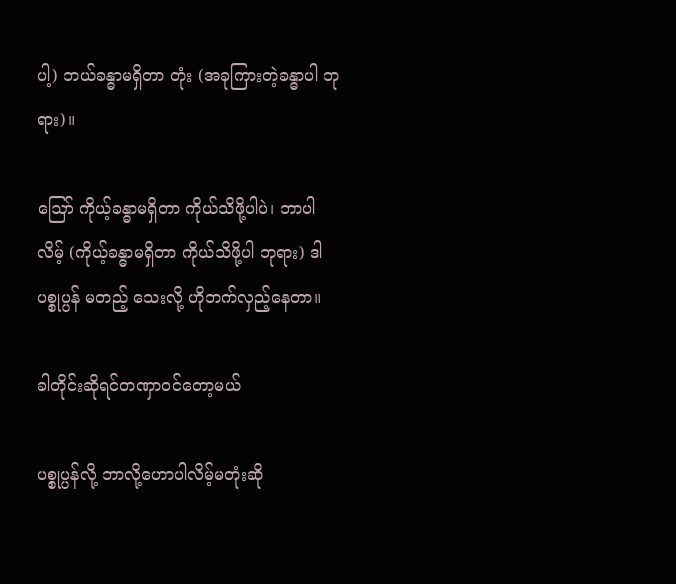ပါ့) ဘယ်ခန္ဓာမရှိတာ တုံး (အခုကြားတဲ့ခန္ဓာပါ ဘုရား)။

ဪ ကိုယ့်ခန္ဓာမရှိတာ ကိုယ်သိဖို့ပါပဲ၊ ဘာပါလိမ့် (ကိုယ့်ခန္ဓာမရှိတာ ကိုယ်သိဖို့ပါ ဘုရား) ဒါ ပစ္စုပ္ပန် မတည့် သေးလို့ ဟိုဘက်လှည့်နေတာ။

ခါတိုင်းဆိုရင်တဏှာဝင်တော့မယ်

ပစ္စုပ္ပန်လို့ ဘာလို့ဟောပါလိမ့်မတုံးဆို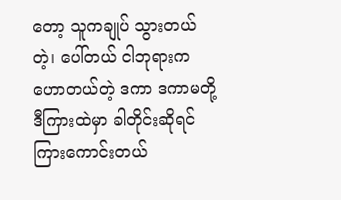တော့ သူကချုပ် သွားတယ်တဲ့၊ ပေါ်တယ် ငါဘုရားက ဟောတယ်တဲ့ ဒကာ ဒကာမတို့ ဒီကြားထဲမှာ ခါတိုင်းဆိုရင် ကြားကောင်းတယ်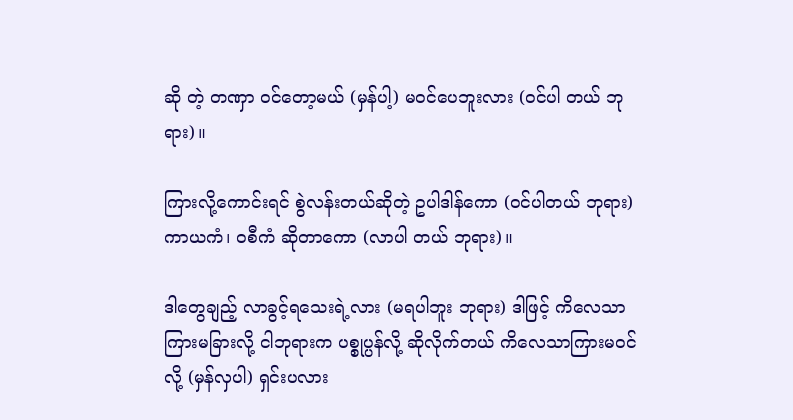ဆို တဲ့ တဏှာ ဝင်တော့မယ် (မှန်ပါ့) မဝင်ပေဘူးလား (ဝင်ပါ တယ် ဘုရား)။

ကြားလို့ကောင်းရင် စွဲလန်းတယ်ဆိုတဲ့ ဥပါဒါန်ကော (ဝင်ပါတယ် ဘုရား) ကာယကံ၊ ဝစီကံ ဆိုတာကော (လာပါ တယ် ဘုရား)။

ဒါတွေချည့် လာခွင့်ရသေးရဲ့လား (မရပါဘူး ဘုရား) ဒါဖြင့် ကိလေသာကြားမခြားလို့ ငါဘုရားက ပစ္စုပ္ပန်လို့ ဆိုလိုက်တယ် ကိလေသာကြားမဝင်လို့ (မှန်လှပါ) ရှင်းပလား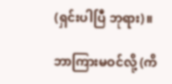(ရှင်းပါပြီ ဘုရား)။

ဘာကြားမဝင်လို့ (ကိ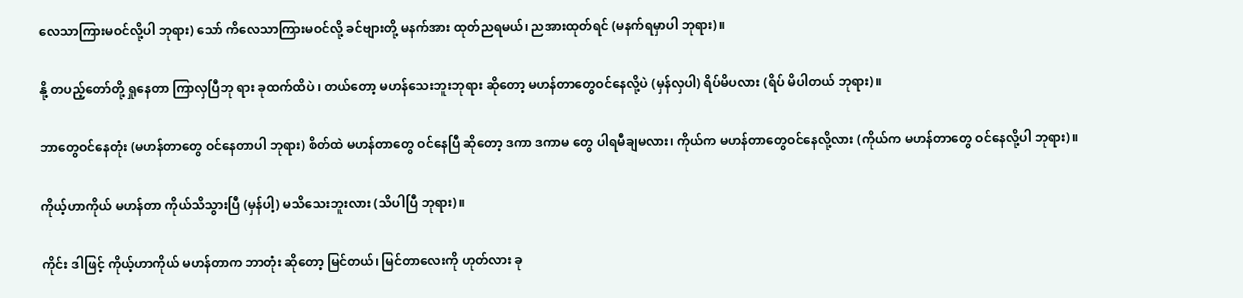လေသာကြားမဝင်လို့ပါ ဘုရား) သော် ကိလေသာကြားမဝင်လို့ ခင်ဗျားတို့ မနက်အား ထုတ်ညရမယ်၊ ညအားထုတ်ရင် (မနက်ရမှာပါ ဘုရား)။

နို့ တပည့်တော်တို့ ရှုနေတာ ကြာလှပြီဘု ရား ခုထက်ထိပဲ ၊ တယ်တော့ မဟန်သေးဘူးဘုရား ဆိုတော့ မဟန်တာတွေဝင်နေလို့ပဲ (မှန်လှပါ) ရိပ်မိပလား (ရိပ် မိပါတယ် ဘုရား)။

ဘာတွေဝင်နေတုံး (မဟန်တာတွေ ဝင်နေတာပါ ဘုရား) စိတ်ထဲ မဟန်တာတွေ ဝင်နေပြီ ဆိုတော့ ဒကာ ဒကာမ တွေ ပါရမီချမလား၊ ကိုယ်က မဟန်တာတွေဝင်နေလို့လား (ကိုယ်က မဟန်တာတွေ ဝင်နေလို့ပါ ဘုရား)။

ကိုယ့်ဟာကိုယ် မဟန်တာ ကိုယ်သိသွားပြီ (မှန်ပါ့) မသိသေးဘူးလား (သိပါပြီ ဘုရား)။

ကိုင်း ဒါဖြင့် ကိုယ့်ဟာကိုယ် မဟန်တာက ဘာတုံး ဆိုတော့ မြင်တယ်၊ မြင်တာလေးကို ဟုတ်လား ခု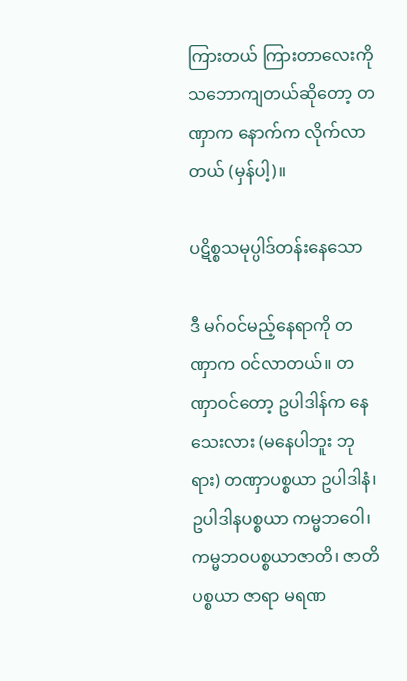ကြားတယ် ကြားတာလေးကို သဘောကျတယ်ဆိုတော့ တဏှာက နောက်က လိုက်လာတယ် (မှန်ပါ့)။

ပဋိစ္စသမုပ္ပါဒ်တန်းနေသော

ဒီ မဂ်ဝင်မည့်နေရာကို တဏှာက ဝင်လာတယ်။ တဏှာဝင်တော့ ဥပါဒါန်က နေသေးလား (မနေပါဘူး ဘုရား) တဏှာပစ္စယာ ဥပါဒါနံ၊ ဥပါဒါနပစ္စယာ ကမ္မဘဝေါ၊ ကမ္မဘဝပစ္စယာဇာတိ၊ ဇာတိပစ္စယာ ဇာရာ မရဏ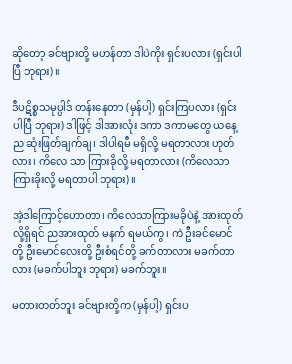ဆိုတော့ ခင်ဗျားတို့ မဟန်တာ ဒါပဲကိုး ရှင်းပလား (ရှင်းပါပြီ ဘုရား)။

ဒီပဋိစ္စသမုပ္ပါဒ် တန်းနေတာ (မှန်ပါ့) ရှင်းကြပလား (ရှင်းပါပြီ ဘုရား) ဒါဖြင့် ဒါအားလုံး ဒကာ ဒကာမတွေ ယနေ့ည ဆုံးဖြတ်ချက်ချ၊ ဒါပါရမီ မရှိလို့ မရတာလား ဟုတ်လား၊ ကိလေ သာ ကြားခိုလို့ မရတာလား (ကိလေသာ ကြားခိုးလို့ မရတာပါ ဘုရား)။

အဲ့ဒါကြောင့်ဟောတာ၊ ကိလေသာကြားမခိုပဲနဲ့ အားထုတ်လို့ရှိရင် ညအားထုတ် မနက် ရမယ်ကွ၊ ကဲ ဦးခင်မောင် တို့ ဦးမောင်လေးတို့ ဦးစံရင်တို့ ခက်တာလား မခက်တာလား (မခက်ပါဘူး ဘုရား) မခက်ဘူး။

မတားတတ်ဘူး ခင်ဗျားတို့က (မှန်ပါ့) ရှင်းပ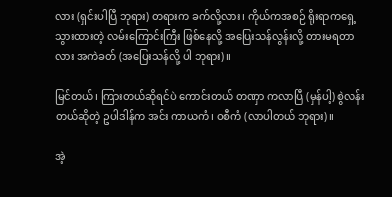လား (ရှင်းပါပြီ ဘုရား) တရားက ခက်လို့လား၊ ကိုယ်ကအစဉ် ရိုးရာကရှေ့သွားထားတဲ့ လမ်းကြောင်းကြီး ဖြစ်နေလို့ အပြေးသန်လွန်းလို့ တားမရတာလား အကဲခတ် (အပြေးသန်လို့ ပါ ဘုရား)။

မြင်တယ်၊ ကြားတယ်ဆိုရင်ပဲ ကောင်းတယ် တဏှာ ကလာပြီ (မှန်ပါ့) စွဲလန်းတယ်ဆိုတဲ့ ဥပါဒါန်က အင်း ကာယကံ၊ ဝစီကံ (လာပါတယ် ဘုရား)။

အဲ့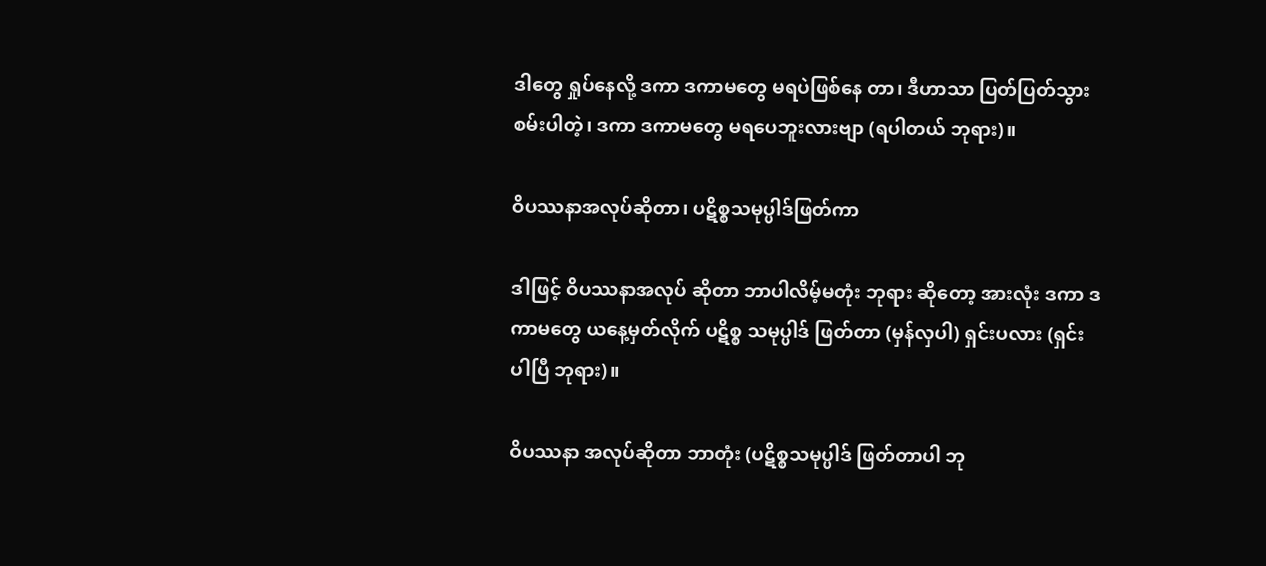ဒါတွေ ရှုပ်နေလို့ ဒကာ ဒကာမတွေ မရပဲဖြစ်နေ တာ၊ ဒီဟာသာ ပြတ်ပြတ်သွားစမ်းပါတဲ့၊ ဒကာ ဒကာမတွေ မရပေဘူးလားဗျာ (ရပါတယ် ဘုရား)။

ဝိပဿနာအလုပ်ဆိုတာ၊ ပဋိစ္စသမုပ္ပါဒ်ဖြတ်ကာ

ဒါဖြင့် ဝိပဿနာအလုပ် ဆိုတာ ဘာပါလိမ့်မတုံး ဘုရား ဆိုတော့ အားလုံး ဒကာ ဒကာမတွေ ယနေ့မှတ်လိုက် ပဋိစ္စ သမုပ္ပါဒ် ဖြတ်တာ (မှန်လှပါ) ရှင်းပလား (ရှင်းပါပြီ ဘုရား)။

ဝိပဿနာ အလုပ်ဆိုတာ ဘာတုံး (ပဋိစ္စသမုပ္ပါဒ် ဖြတ်တာပါ ဘု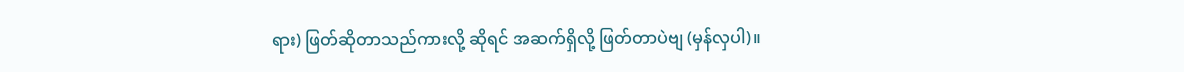ရား) ဖြတ်ဆိုတာသည်ကားလို့ ဆိုရင် အဆက်ရှိလို့ ဖြတ်တာပဲဗျ (မှန်လှပါ)။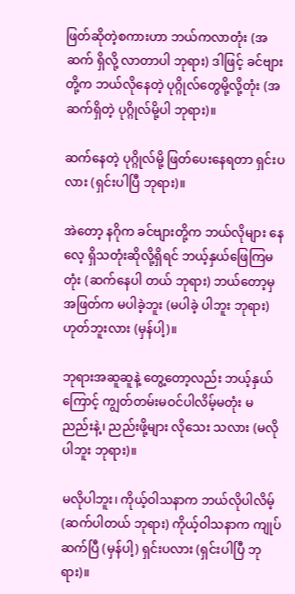ဖြတ်ဆိုတဲ့စကားဟာ ဘယ်ကလာတုံး (အဆက် ရှိလို့ လာတာပါ ဘုရား) ဒါဖြင့် ခင်ဗျားတို့က ဘယ်လိုနေတဲ့ ပုဂ္ဂိုလ်တွေမို့လို့တုံး (အဆက်ရှိတဲ့ ပုဂ္ဂိုလ်မို့ပါ ဘုရား)။

ဆက်နေတဲ့ ပုဂ္ဂိုလ်မို့ ဖြတ်ပေးနေရတာ ရှင်းပလား (ရှင်းပါပြီ ဘုရား)။

အဲတော့ နဂိုက ခင်ဗျားတို့က ဘယ်လိုများ နေလေ့ ရှိသတုံးဆိုလို့ရှိရင် ဘယ့်နှယ်ဖြေကြမတုံး (ဆက်နေပါ တယ် ဘုရား) ဘယ်တော့မှ အဖြတ်က မပါခဲ့ဘူး (မပါခဲ့ ပါဘူး ဘုရား) ဟုတ်ဘူးလား (မှန်ပါ့)။

ဘုရားအဆူဆူနဲ့ တွေ့တော့လည်း ဘယ့်နှယ်ကြောင့် ကျွတ်တမ်းမဝင်ပါလိမ့်မတုံး မညည်းနဲ့၊ ညည်းဖို့များ လိုသေး သလား (မလိုပါဘူး ဘုရား)။

မလိုပါဘူး၊ ကိုယ့်ဝါသနာက ဘယ်လိုပါလိမ့် (ဆက်ပါတယ် ဘုရား) ကိုယ့်ဝါသနာက ကျုပ်ဆက်ပြီ (မှန်ပါ့) ရှင်းပလား (ရှင်းပါပြီ ဘုရား)။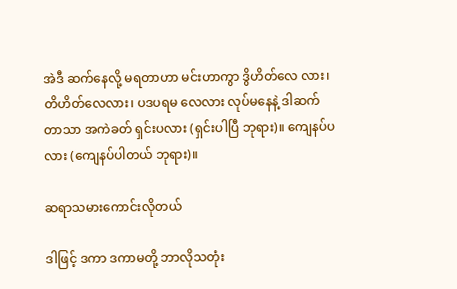အဲဒီ ဆက်နေလို့ မရတာဟာ မင်းဟာကွာ ဒွိဟိတ်လေ လား၊ တိဟိတ်လေလား၊ ပဒပရမ လေလား လုပ်မနေနဲ့ ဒါဆက် တာသာ အကဲခတ် ရှင်းပလား (ရှင်းပါပြီ ဘုရား)။ ကျေနပ်ပလား (ကျေနပ်ပါတယ် ဘုရား)။

ဆရာသမားကောင်းလိုတယ်

ဒါဖြင့် ဒကာ ဒကာမတို့ ဘာလိုသတုံး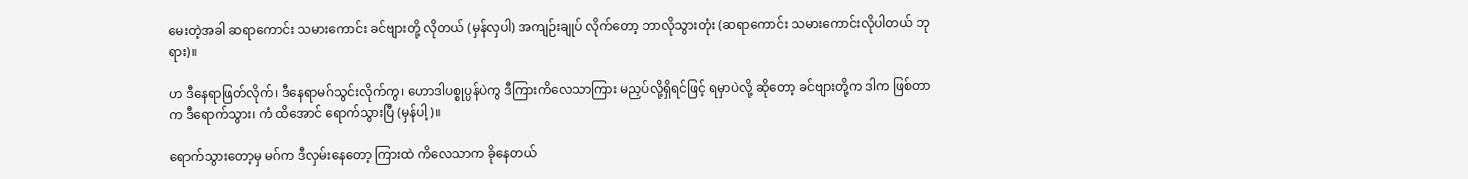မေးတဲ့အခါ ဆရာကောင်း သမားကောင်း ခင်ဗျားတို့ လိုတယ် (မှန်လှပါ) အကျဉ်းချုပ် လိုက်တော့ ဘာလိုသွားတုံး (ဆရာကောင်း သမားကောင်းလိုပါတယ် ဘုရား)။

ဟ ဒီနေရာဖြတ်လိုက်၊ ဒီနေရာမဂ်သွင်းလိုက်ကွ၊ ဟောဒါပစ္စုပ္ပန်ပဲကွ ဒီကြားကိလေသာကြား မညှပ်လို့ရှိရင်ဖြင့် ရမှာပဲလို့ ဆိုတော့ ခင်ဗျားတို့က ဒါက ဖြစ်တာက ဒီရောက်သွား၊ ကံ ထိအောင် ရောက်သွားပြီ (မှန်ပါ့)။

ရောက်သွားတော့မှ မဂ်က ဒီလှမ်းနေတော့ ကြားထဲ ကိလေသာက ခိုနေတယ်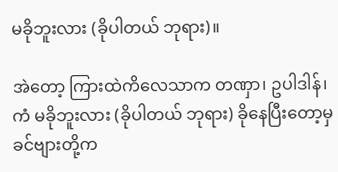မခိုဘူးလား (ခိုပါတယ် ဘုရား)။

အဲတော့ ကြားထဲကိလေသာက တဏှာ၊ ဥပါဒါန်၊ ကံ မခိုဘူးလား (ခိုပါတယ် ဘုရား) ခိုနေပြီးတော့မှ ခင်ဗျားတို့က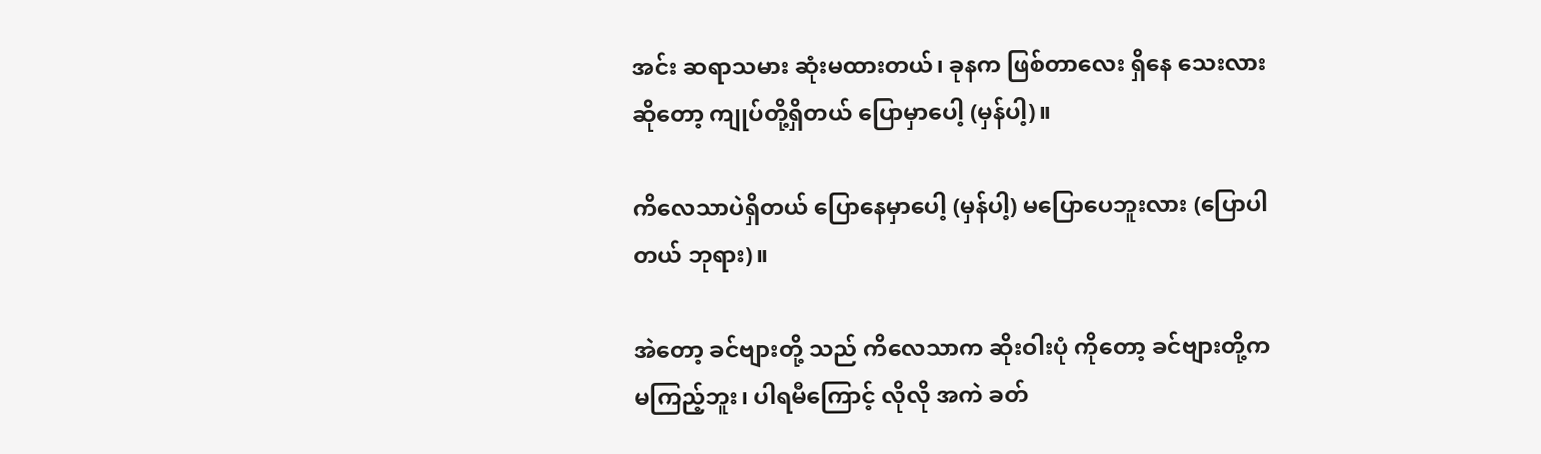အင်း ဆရာသမား ဆုံးမထားတယ်၊ ခုနက ဖြစ်တာလေး ရှိနေ သေးလား ဆိုတော့ ကျုပ်တို့ရှိတယ် ပြောမှာပေါ့ (မှန်ပါ့)။

ကိလေသာပဲရှိတယ် ပြောနေမှာပေါ့ (မှန်ပါ့) မပြောပေဘူးလား (ပြောပါတယ် ဘုရား)။

အဲတော့ ခင်ဗျားတို့ သည် ကိလေသာက ဆိုးဝါးပုံ ကိုတော့ ခင်ဗျားတို့က မကြည့်ဘူး၊ ပါရမီကြောင့် လိုလို အကဲ ခတ်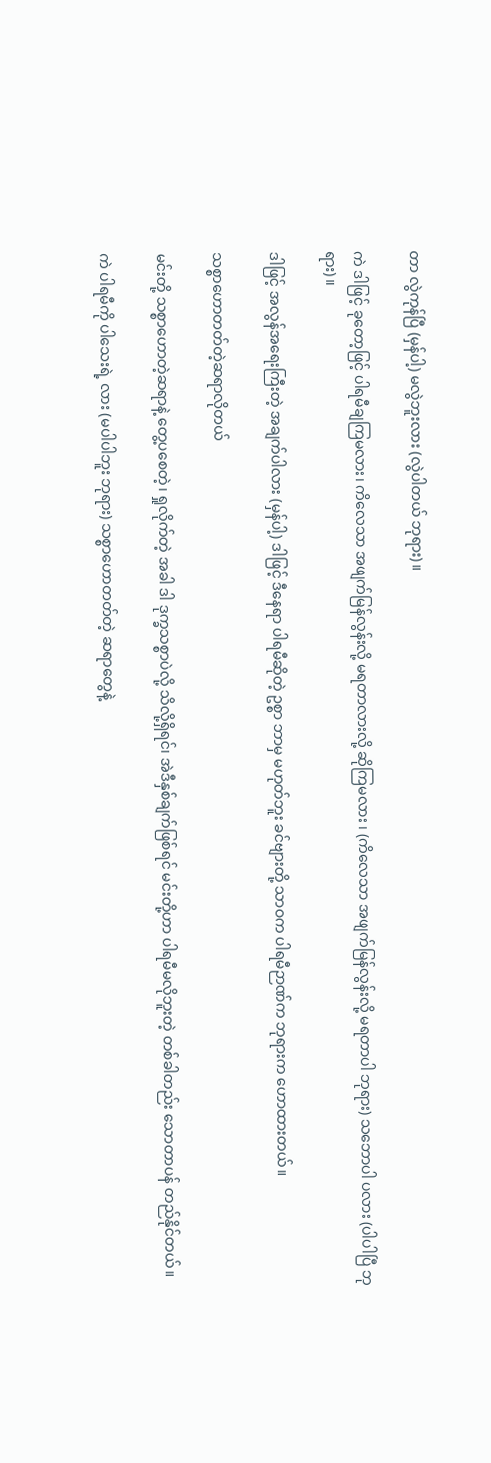တာ လွဲကုန်ပြီ (မှန်ပါ့) မလွဲဘူးလား (လွဲပါတယ် ဘုရား)။

ကဲ ဒါဖြင့် ခုတော့ဖြင့် ပါရမီချကြမလား၊ ကိလေသာ အဖျက်မြန်လွန်းလို့ မရတာလားလို့ ဆိုကြမလား ၊ (ကိလေသာ အဖျက်မြန်လွန်းလို့ မရတာပါ ဘုရား) သဘောပါ ပလား (ပါပါပြီ ဘုရား)။

ဒါဖြင့် အလွန်အရေးကြီးတဲ့ အချက်ပါလား (မှန်ပါ့) ဒါဖြင့် ဒီနေရာ ပါရမီဆိုတဲ့ ဥစ္စာ ဘာမှ မဟုတ်ဘူး ခင်ဗျားတို့ သာဝက ပါရမီဉာဏ်က ဘုရားက ဟောထားတယ်။

သစ္စာဟောတတ်တဲ့ဆရာလိုတယ်

မင်းတို့ သစ္စာဟောတဲ့ဆရာနဲ့ တွေ့ပစေတဲ့၊ ရှုလိုက်တဲ့ အခါ ဒါ ဒုက္ခသစ္စာပဲလို့ သိလို့ရှိရင်၊ အဲဒီနှစ်ချက်ဖြစ်ရင် မင်းတို့ဟာ ပါရမီမလိုဘူးတဲ့ တစ်ခါတည်း သောတာပန် တည်နိုင်တယ်။

ကဲ ပါရမီကို ပါသေးရဲ့ လား (မပါပါဘူး ဘုရား) သစ္စာဟောတတ်တဲ့ ဆရာတွေနဲ့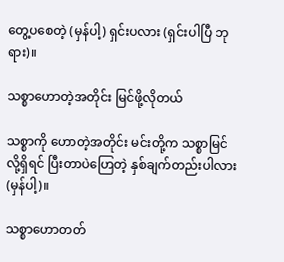တွေ့ပစေတဲ့ (မှန်ပါ့) ရှင်းပလား (ရှင်းပါပြီ ဘုရား)။

သစ္စာဟောတဲ့အတိုင်း မြင်ဖို့လိုတယ်

သစ္စာကို ဟောတဲ့အတိုင်း မင်းတို့က သစ္စာမြင်လို့ရှိရင် ပြီးတာပဲဟြေတဲ့ နှစ်ချက်တည်းပါလား (မှန်ပါ့)။

သစ္စာဟောတတ်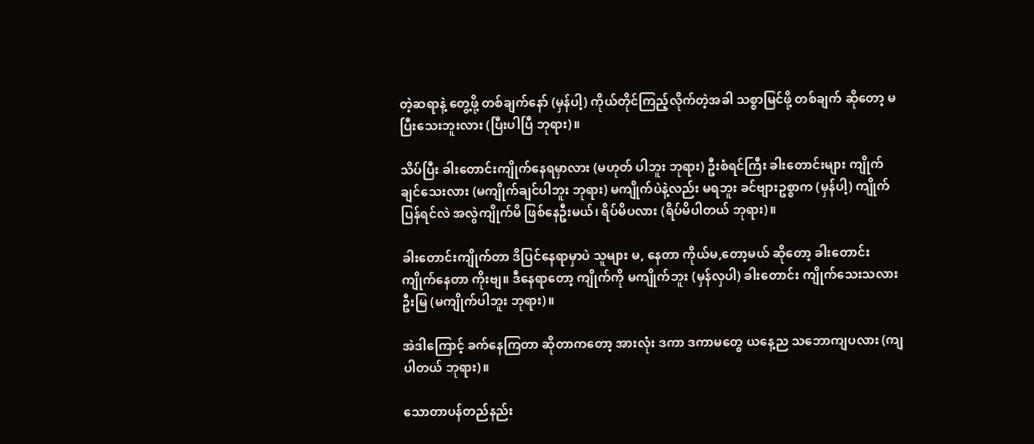တဲ့ဆရာနဲ့ တွေ့ဖို့ တစ်ချက်နော် (မှန်ပါ့) ကိုယ်တိုင်ကြည့်လိုက်တဲ့အခါ သစ္စာမြင်ဖို့ တစ်ချက် ဆိုတော့ မပြီးသေးဘူးလား (ပြီးပါပြီ ဘုရား)။

သိပ်ပြီး ခါးတောင်းကျိုက်နေရမှာလား (မဟုတ် ပါဘူး ဘုရား) ဦးစံရင်ကြီး ခါးတောင်းများ ကျိုက်ချင်သေးလား (မကျိုက်ချင်ပါဘူး ဘုရား) မကျိုက်ပဲနဲ့လည်း မရဘူး ခင်ဗျားဥစ္စာက (မှန်ပါ့) ကျိုက်ပြန်ရင်လဲ အလွဲကျိုက်မိ ဖြစ်နေဦးမယ်၊ ရိပ်မိပလား (ရိပ်မိပါတယ် ဘုရား)။

ခါးတောင်းကျိုက်တာ ဒိပြင်နေရာမှာပဲ သူများ မ, နေတာ ကိုယ်မ,တော့မယ် ဆိုတော့ ခါးတောင်း ကျိုက်နေတာ ကိုးဗျ။ ဒီနေရာတော့ ကျိုက်ကို မကျိုက်ဘူး (မှန်လှပါ) ခါးတောင်း ကျိုက်သေးသလား ဦးမြ (မကျိုက်ပါဘူး ဘုရား)။

အဲဒါကြောင့် ခက်နေကြတာ ဆိုတာကတော့ အားလုံး ဒကာ ဒကာမတွေ ယနေ့ည သဘောကျပလား (ကျပါတယ် ဘုရား)။

သောတာပန်တည်နည်း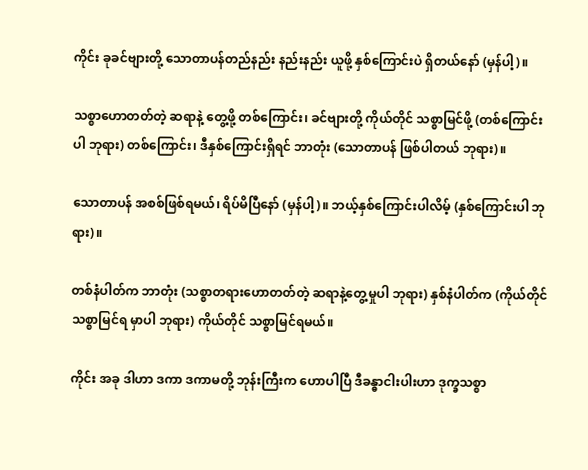ကိုင်း ခုခင်ဗျားတို့ သောတာပန်တည်နည်း နည်းနည်း ယူဖို့ နှစ်ကြောင်းပဲ ရှိတယ်နော် (မှန်ပါ့)။

သစ္စာဟောတတ်တဲ့ ဆရာနဲ့ တွေ့ဖို့ တစ်ကြောင်း၊ ခင်ဗျားတို့ ကိုယ်တိုင် သစ္စာမြင်ဖို့ (တစ်ကြောင်းပါ ဘုရား) တစ်ကြောင်း၊ ဒီနှစ်ကြောင်းရှိရင် ဘာတုံး (သောတာပန် ဖြစ်ပါတယ် ဘုရား)။

သောတာပန် အစစ်ဖြစ်ရမယ်၊ ရိပ်မိပြီနော် (မှန်ပါ့)။ ဘယ့်နှစ်ကြောင်းပါလိမ့် (နှစ်ကြောင်းပါ ဘုရား)။

တစ်နံပါတ်က ဘာတုံး (သစ္စာတရားဟောတတ်တဲ့ ဆရာနဲ့တွေ့မှုပါ ဘုရား) နှစ်နံပါတ်က (ကိုယ်တိုင်သစ္စာမြင်ရ မှာပါ ဘုရား) ကိုယ်တိုင် သစ္စာမြင်ရမယ်။

ကိုင်း အခု ဒါဟာ ဒကာ ဒကာမတို့ ဘုန်းကြီးက ဟောပါပြီ ဒီခန္ဓာငါးပါးဟာ ဒုက္ခသစ္စာ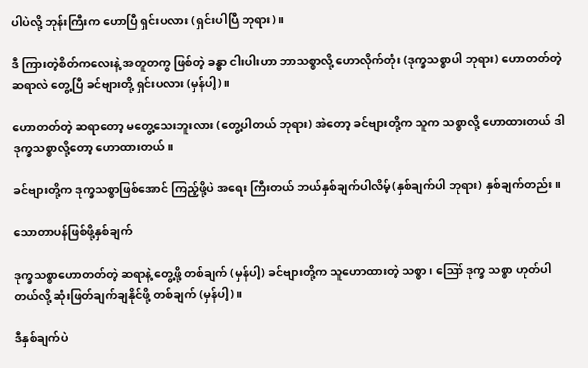ပါပဲလို့ ဘုန်းကြီးက ဟောပြီ ရှင်းပလား (ရှင်းပါပြီ ဘုရား)။

ဒီ ကြားတဲ့စိတ်ကလေးနဲ့ အတူတကွ ဖြစ်တဲ့ ခန္ဓာ ငါးပါးဟာ ဘာသစ္စာလို့ ဟောလိုက်တုံး (ဒုက္ခသစ္စာပါ ဘုရား) ဟောတတ်တဲ့ ဆရာလဲ တွေ့ပြီ ခင်ဗျားတို့ ရှင်းပလား (မှန်ပါ့)။

ဟောတတ်တဲ့ ဆရာတော့ မတွေ့သေးဘူးလား (တွေ့ပါတယ် ဘုရား) အဲတော့ ခင်ဗျားတို့က သူက သစ္စာလို့ ဟောထားတယ် ဒါ ဒုက္ခသစ္စာလို့တော့ ဟောထားတယ်။

ခင်ဗျားတို့က ဒုက္ခသစ္စာဖြစ်အောင် ကြည့်ဖို့ပဲ အရေး ကြီးတယ် ဘယ်နှစ်ချက်ပါလိမ့်(နှစ်ချက်ပါ ဘုရား) နှစ်ချက်တည်း။

သောတာပန်ဖြစ်ဖို့နှစ်ချက်

ဒုက္ခသစ္စာဟောတတ်တဲ့ ဆရာနဲ့ တွေ့ဖို့ တစ်ချက် (မှန်ပါ့) ခင်ဗျားတို့က သူဟောထားတဲ့ သစ္စာ၊ ဪ ဒုက္ခ သစ္စာ ဟုတ်ပါတယ်လို့ ဆုံးဖြတ်ချက်ချနိုင်ဖို့ တစ်ချက် (မှန်ပါ့)။

ဒီနှစ်ချက်ပဲ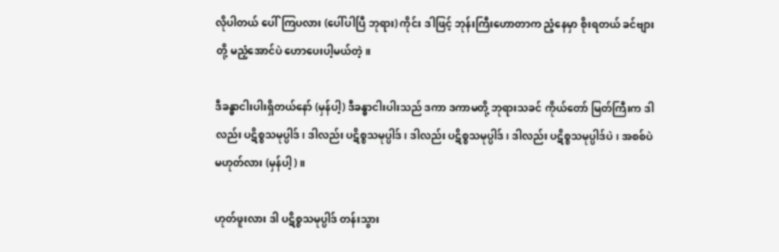လိုပါတယ် ပေါ်ကြပလား (ပေါ်ပါပြီ ဘုရား) ကိုင်း ဒါဖြင့် ဘုန်းကြီးဟောတာက ညံ့နေမှာ စိုးရတယ် ခင်ဗျားတို့ မညံ့အောင်ပဲ ဟောပေးပါ့မယ်တဲ့။

ဒီခန္ဓာငါးပါးရှိတယ်နော် (မှန်ပါ့) ဒီခန္ဓာငါးပါးသည် ဒကာ ဒကာမတို့ ဘုရားသခင် ကိုယ်တော် မြတ်ကြီးက ဒါလည်း ပဋိစ္စသမုပ္ပါဒ်၊ ဒါလည်း ပဋိစ္စသမုပ္ပါဒ်၊ ဒါလည်း ပဋိစ္စသမုပ္ပါဒ်၊ ဒါလည်း ပဋိစ္စသမုပ္ပါဒ်ပဲ၊ အစစ်ပဲမဟုတ်လား (မှန်ပါ့)။

ဟုတ်ဖူးလား ဒါ ပဋိစ္စသမုပ္ပါဒ် တန်းသွား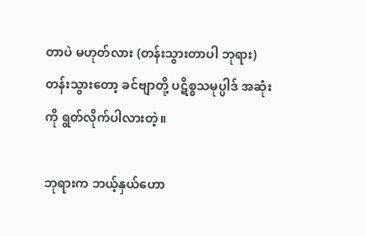တာပဲ မဟုတ်လား (တန်းသွားတာပါ ဘုရား) တန်းသွားတော့ ခင်ဗျာတို့ ပဋိစ္စသမုပ္ပါဒ် အဆုံးကို ရွတ်လိုက်ပါလားတဲ့။

ဘုရားက ဘယ့်နှယ်ဟော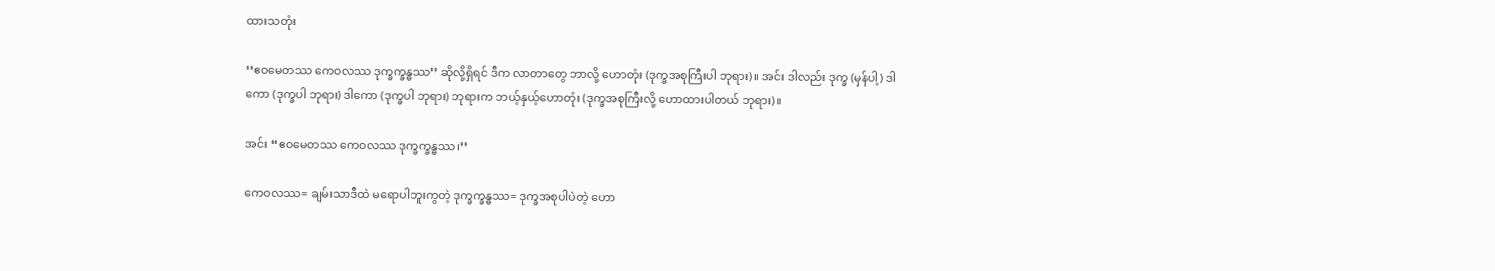ထားသတုံး

‘‘ဧဝမေတဿ ကေဝလဿ ဒုက္ခက္ခန္ဓဿ’’ ဆိုလို့ရှိရင် ဒီက လာတာတွေ ဘာလို့ ဟောတုံး (ဒုက္ခအစုကြီးပါ ဘုရား)။ အင်း ဒါလည်း ဒုက္ခ (မှန်ပါ့) ဒါကော (ဒုက္ခပါ ဘုရား) ဒါကော (ဒုက္ခပါ ဘုရား) ဘုရားက ဘယ့်နှယ့်ဟောတုံး (ဒုက္ခအစုကြီးလို့ ဟောထားပါတယ် ဘုရား)။

အင်း ‘‘ဧဝမေတဿ ကေဝလဿ ဒုက္ခက္ခန္ဓဿ၊’’

ကေဝလဿ= ချမ်းသာဒီထဲ မရောပါဘူးကွတဲ့ ဒုက္ခက္ခန္ဓဿ= ဒုက္ခအစုပါပဲတဲ့ ဟော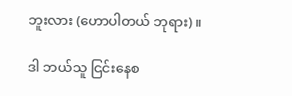ဘူးလား (ဟောပါတယ် ဘုရား)။

ဒါ ဘယ်သူ ငြင်းနေစ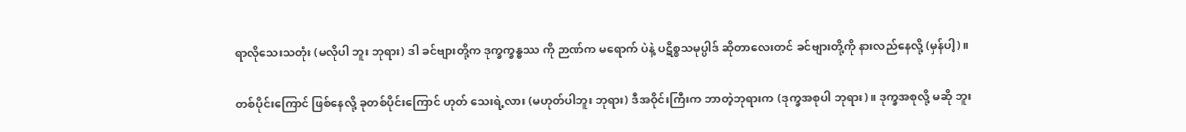ရာလိုသေးသတုံး (မလိုပါ ဘူး ဘုရား) ဒါ ခင်ဗျားတို့က ဒုက္ခက္ခန္ဓဿ ကို ဉာဏ်က မရောက် ပဲနဲ့ ပဋိစ္စသမုပ္ပါဒ် ဆိုတာလေးတင် ခင်ဗျားတို့ကို နားလည်နေလို့ (မှန်ပါ့)။

တစ်ပိုင်းကြောင် ဖြစ်နေလို့ ခုတစ်ပိုင်းကြောင် ဟုတ် သေးရဲ့လား (မဟုတ်ပါဘူး ဘုရား) ဒီအဝိုင်းကြီးက ဘာတဲ့ဘုရားက (ဒုက္ခအစုပါ ဘုရား)။ ဒုက္ခအစုလို့ မဆို ဘူး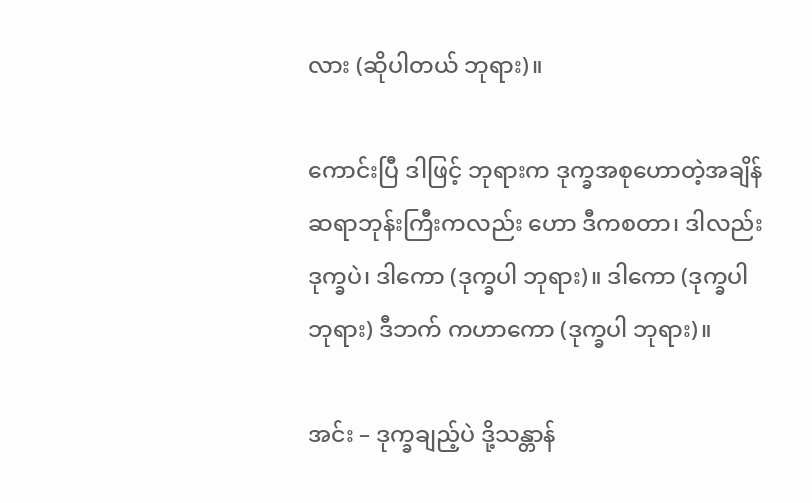လား (ဆိုပါတယ် ဘုရား)။

ကောင်းပြီ ဒါဖြင့် ဘုရားက ဒုက္ခအစုဟောတဲ့အချိန် ဆရာဘုန်းကြီးကလည်း ဟော ဒီကစတာ၊ ဒါလည်းဒုက္ခပဲ၊ ဒါကော (ဒုက္ခပါ ဘုရား)။ ဒါကော (ဒုက္ခပါ ဘုရား) ဒီဘက် ကဟာကော (ဒုက္ခပါ ဘုရား)။

အင်း – ဒုက္ခချည့်ပဲ ဒို့သန္တာန်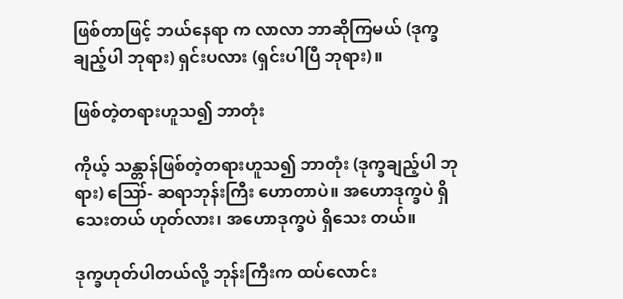ဖြစ်တာဖြင့် ဘယ်နေရာ က လာလာ ဘာဆိုကြမယ် (ဒုက္ခချည့်ပါ ဘုရား) ရှင်းပလား (ရှင်းပါပြီ ဘုရား)။

ဖြစ်တဲ့တရားဟူသ၍ ဘာတုံး

ကိုယ့် သန္တာန်ဖြစ်တဲ့တရားဟူသ၍ ဘာတုံး (ဒုက္ခချည့်ပါ ဘုရား) ဪ- ဆရာဘုန်းကြီး ဟောတာပဲ။ အဟောဒုက္ခပဲ ရှိသေးတယ် ဟုတ်လား၊ အဟောဒုက္ခပဲ ရှိသေး တယ်။

ဒုက္ခဟုတ်ပါတယ်လို့ ဘုန်းကြီးက ထပ်လောင်း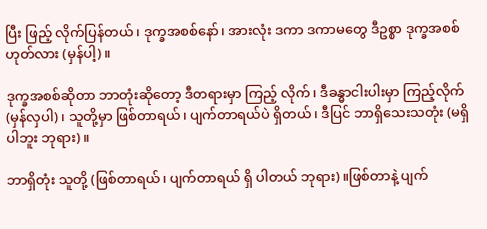ပြီး ဖြည့် လိုက်ပြန်တယ်၊ ဒုက္ခအစစ်နော်၊ အားလုံး ဒကာ ဒကာမတွေ ဒီဥစ္စာ ဒုက္ခအစစ် ဟုတ်လား (မှန်ပါ့)။

ဒုက္ခအစစ်ဆိုတာ ဘာတုံးဆိုတော့ ဒီတရားမှာ ကြည့် လိုက်၊ ဒီခန္ဓာငါးပါးမှာ ကြည့်လိုက် (မှန်လှပါ)၊ သူတို့မှာ ဖြစ်တာရယ်၊ ပျက်တာရယ်ပဲ ရှိတယ်၊ ဒီပြင် ဘာရှိသေးသတုံး (မရှိပါဘူး ဘုရား)။

ဘာရှိတုံး သူတို့ (ဖြစ်တာရယ်၊ ပျက်တာရယ် ရှိ ပါတယ် ဘုရား)။ဖြစ်တာနဲ့ ပျက်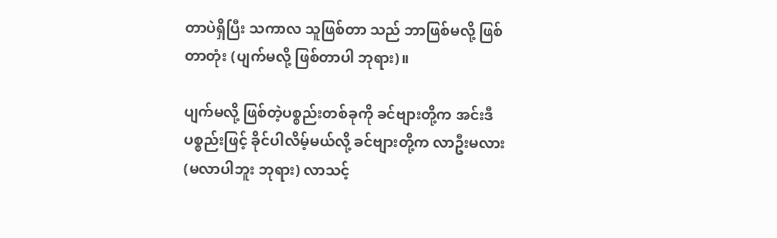တာပဲရှိပြီး သကာလ သူဖြစ်တာ သည် ဘာဖြစ်မလို့ ဖြစ်တာတုံး (ပျက်မလို့ ဖြစ်တာပါ ဘုရား)။

ပျက်မလို့ ဖြစ်တဲ့ပစ္စည်းတစ်ခုကို ခင်ဗျားတို့က အင်းဒီပစ္စည်းဖြင့် ခိုင်ပါလိမ့်မယ်လို့ ခင်ဗျားတို့က လာဦးမလား (မလာပါဘူး ဘုရား) လာသင့်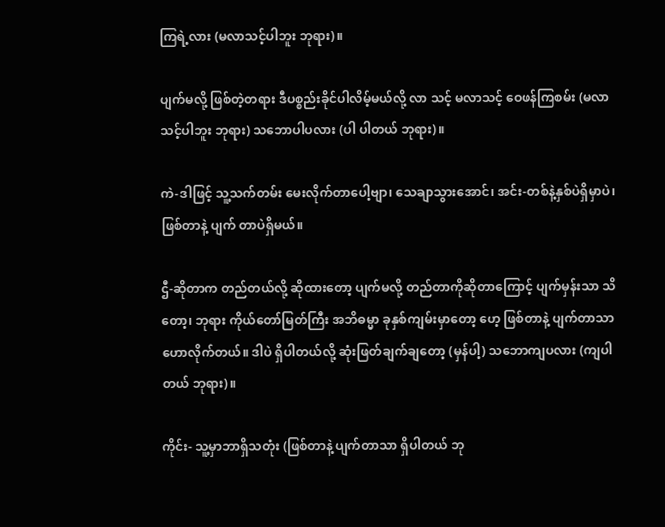ကြရဲ့လား (မလာသင့်ပါဘူး ဘုရား)။

ပျက်မလို့ ဖြစ်တဲ့တရား ဒီပစ္စည်းခိုင်ပါလိမ့်မယ်လို့ လာ သင့် မလာသင့် ဝေဖန်ကြစမ်း (မလာသင့်ပါဘူး ဘုရား) သဘောပါပလား (ပါ ပါတယ် ဘုရား)။

ကဲ-ဒါဖြင့် သူ့သက်တမ်း မေးလိုက်တာပေါ့ဗျာ၊ သေချာသွားအောင်၊ အင်း-တစ်နဲ့နှစ်ပဲရှိမှာပဲ၊ ဖြစ်တာနဲ့ ပျက် တာပဲရှိမယ်။

ဌီ-ဆိုတာက တည်တယ်လို့ ဆိုထားတော့ ပျက်မလို့ တည်တာကိုဆိုတာကြောင့် ပျက်မှန်းသာ သိတော့၊ ဘုရား ကိုယ်တော်မြတ်ကြီး အဘိဓမ္မာ ခုနှစ်ကျမ်းမှာတော့ ဟေ့ ဖြစ်တာနဲ့ ပျက်တာသာ ဟောလိုက်တယ်။ ဒါပဲ ရှိပါတယ်လို့ ဆုံးဖြတ်ချက်ချတော့ (မှန်ပါ့) သဘောကျပလား (ကျပါတယ် ဘုရား)။

ကိုင်း- သူ့မှာဘာရှိသတုံး (ဖြစ်တာနဲ့ ပျက်တာသာ ရှိပါတယ် ဘု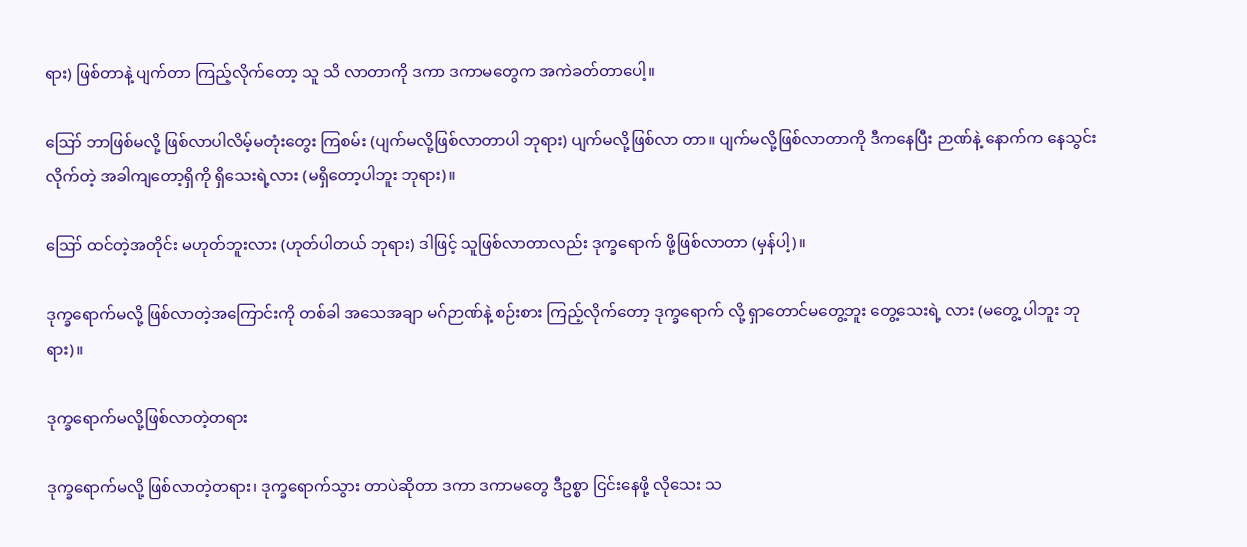ရား) ဖြစ်တာနဲ့ ပျက်တာ ကြည့်လိုက်တော့ သူ သိ လာတာကို ဒကာ ဒကာမတွေက အကဲခတ်တာပေါ့။

ဪ ဘာဖြစ်မလို့ ဖြစ်လာပါလိမ့်မတုံးတွေး ကြစမ်း (ပျက်မလို့ဖြစ်လာတာပါ ဘုရား) ပျက်မလို့ဖြစ်လာ တာ။ ပျက်မလို့ဖြစ်လာတာကို ဒီကနေပြီး ဉာဏ်နဲ့ နောက်က နေသွင်း လိုက်တဲ့ အခါကျတော့ရှိကို ရှိသေးရဲ့လား (မရှိတော့ပါဘူး ဘုရား)။

ဪ ထင်တဲ့အတိုင်း မဟုတ်ဘူးလား (ဟုတ်ပါတယ် ဘုရား) ဒါဖြင့် သူဖြစ်လာတာလည်း ဒုက္ခရောက် ဖို့ဖြစ်လာတာ (မှန်ပါ့)။

ဒုက္ခရောက်မလို့ ဖြစ်လာတဲ့အကြောင်းကို တစ်ခါ အသေအချာ မဂ်ဉာဏ်နဲ့ စဉ်းစား ကြည့်လိုက်တော့ ဒုက္ခရောက် လို့ ရှာတောင်မတွေ့ဘူး တွေ့သေးရဲ့ လား (မတွေ့ ပါဘူး ဘုရား)။

ဒုက္ခရောက်မလို့ဖြစ်လာတဲ့တရား

ဒုက္ခရောက်မလို့ ဖြစ်လာတဲ့တရား၊ ဒုက္ခရောက်သွား တာပဲဆိုတာ ဒကာ ဒကာမတွေ ဒီဥစ္စာ ငြင်းနေဖို့ လိုသေး သ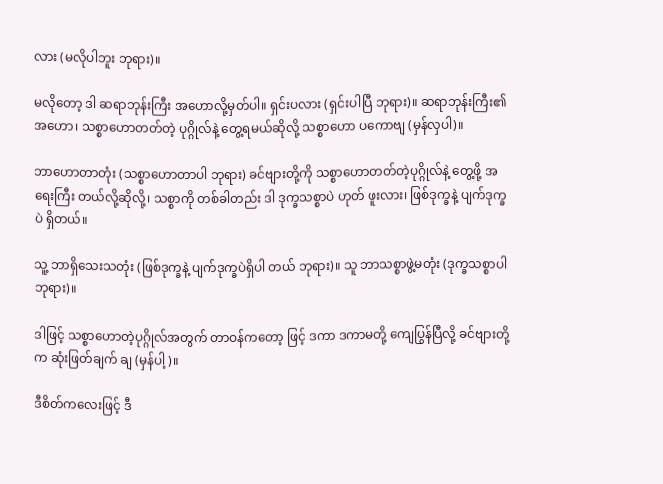လား (မလိုပါဘူး ဘုရား)။

မလိုတော့ ဒါ ဆရာဘုန်းကြီး အဟောလို့မှတ်ပါ။ ရှင်းပလား (ရှင်းပါပြီ ဘုရား)။ ဆရာဘုန်းကြီး၏ အဟော၊ သစ္စာဟောတတ်တဲ့ ပုဂ္ဂိုလ်နဲ့ တွေ့ရမယ်ဆိုလို့ သစ္စာဟော ပကောဗျ (မှန်လှပါ)။

ဘာဟောတာတုံး (သစ္စာဟောတာပါ ဘုရား) ခင်ဗျားတို့ကို သစ္စာဟောတတ်တဲ့ပုဂ္ဂိုလ်နဲ့ တွေ့ဖို့ အရေးကြီး တယ်လို့ဆိုလို့၊ သစ္စာကို တစ်ခါတည်း ဒါ ဒုက္ခသစ္စာပဲ ဟုတ် ဖူးလား၊ ဖြစ်ဒုက္ခနဲ့ ပျက်ဒုက္ခပဲ ရှိတယ်။

သူ့ ဘာရှိသေးသတုံး (ဖြစ်ဒုက္ခနဲ့ ပျက်ဒုက္ခပဲရှိပါ တယ် ဘုရား)။ သူ ဘာသစ္စာဖွဲ့မတုံး (ဒုက္ခသစ္စာပါ ဘုရား)။

ဒါဖြင့် သစ္စာဟောတဲ့ပုဂ္ဂိုလ်အတွက် တာဝန်ကတော့ ဖြင့် ဒကာ ဒကာမတို့ ကျေပြွန်ပြီလို့ ခင်ဗျားတို့က ဆုံးဖြတ်ချက် ချ (မှန်ပါ့)။

ဒီစိတ်ကလေးဖြင့် ဒီ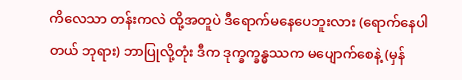ကိလေသာ တန်းကလဲ ထို့အတူပဲ ဒီရောက်မနေပေဘူးလား (ရောက်နေပါတယ် ဘုရား) ဘာပြုလို့တုံး ဒီက ဒုက္ခက္ခန္ဓဿက မပျောက်စေနဲ့ (မှန်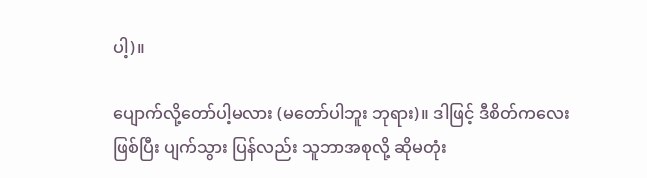ပါ့)။

ပျောက်လို့တော်ပါ့မလား (မတော်ပါဘူး ဘုရား)။ ဒါဖြင့် ဒီစိတ်ကလေး ဖြစ်ပြီး ပျက်သွား ပြန်လည်း သူဘာအစုလို့ ဆိုမတုံး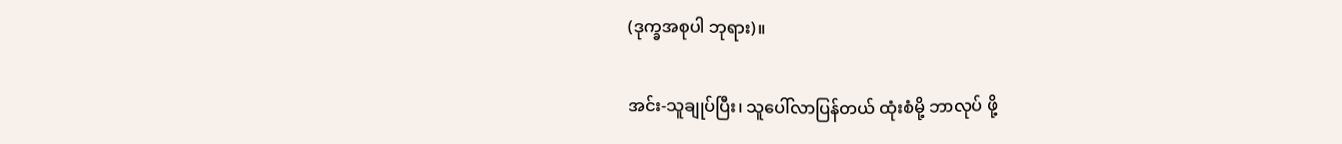(ဒုက္ခအစုပါ ဘုရား)။

အင်း-သူချုပ်ပြီး၊ သူပေါ်လာပြန်တယ် ထုံးစံမို့ ဘာလုပ် ဖို့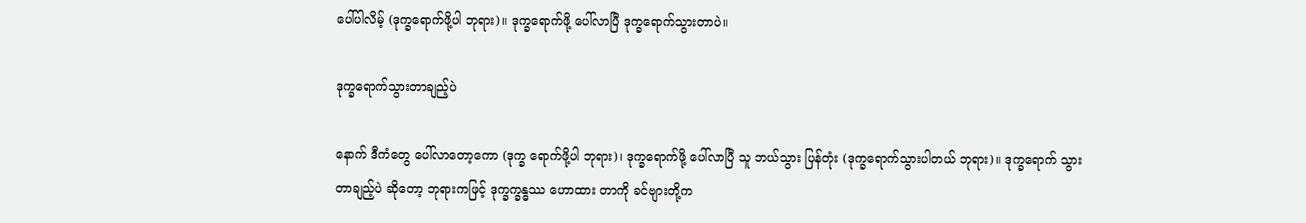ပေါ်ပါလိမ့် (ဒုက္ခရောက်ဖို့ပါ ဘုရား)။ ဒုက္ခရောက်ဖို့ ပေါ်လာပြီ ဒုက္ခရောက်သွားတာပဲ။

ဒုက္ခရောက်သွားတာချည့်ပဲ

နောက် ဒီကံတွေ ပေါ်လာတော့ကော (ဒုက္ခ ရောက်ဖို့ပါ ဘုရား)၊ ဒုက္ခရောက်ဖို့ ပေါ်လာပြီ သူ ဘယ်သွား ပြန်တုံး (ဒုက္ခရောက်သွားပါတယ် ဘုရား)။ ဒုက္ခရောက် သွားတာချည့်ပဲ ဆိုတော့ ဘုရားကဖြင့် ဒုက္ခက္ခန္ဓဿ ဟောထား တာကို ခင်ဗျားတို့က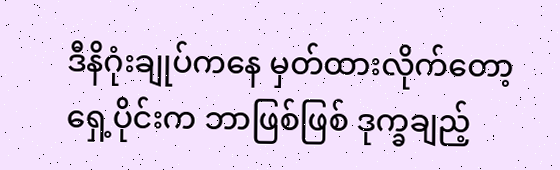ဒီနိဂုံးချုပ်ကနေ မှတ်ထားလိုက်တော့ ရှေ့ပိုင်းက ဘာဖြစ်ဖြစ် ဒုက္ခချည့်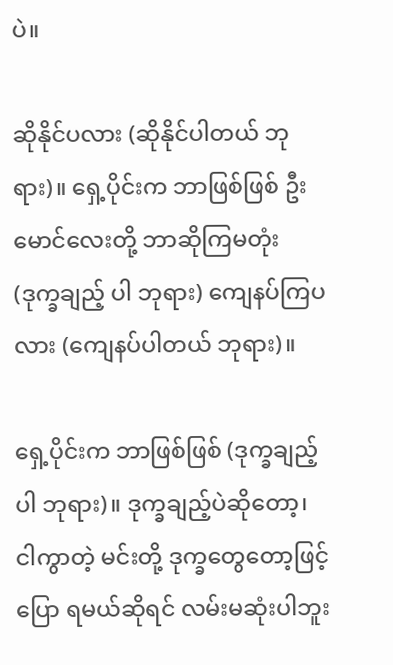ပဲ။

ဆိုနိုင်ပလား (ဆိုနိုင်ပါတယ် ဘုရား)။ ရှေ့ပိုင်းက ဘာဖြစ်ဖြစ် ဦးမောင်လေးတို့ ဘာဆိုကြမတုံး (ဒုက္ခချည့် ပါ ဘုရား) ကျေနပ်ကြပလား (ကျေနပ်ပါတယ် ဘုရား)။

ရှေ့ပိုင်းက ဘာဖြစ်ဖြစ် (ဒုက္ခချည့်ပါ ဘုရား)။ ဒုက္ခချည့်ပဲဆိုတော့၊ ငါကွာတဲ့ မင်းတို့ ဒုက္ခတွေတော့ဖြင့် ပြော ရမယ်ဆိုရင် လမ်းမဆုံးပါဘူး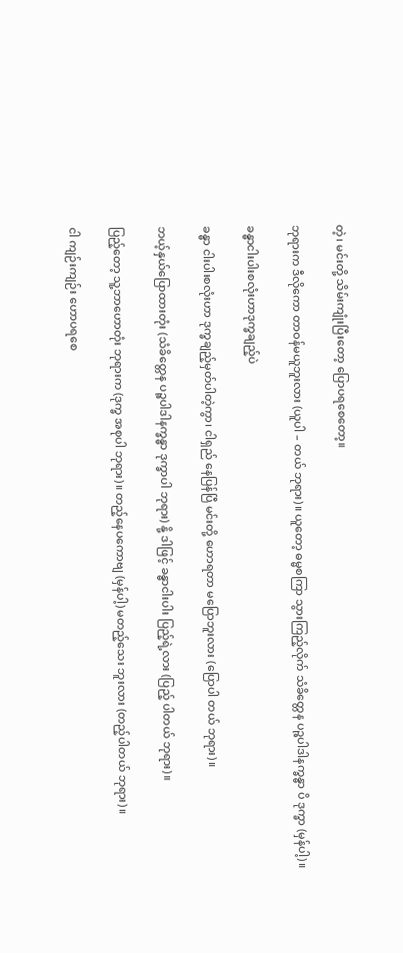တဲ့၊ မင်းတို့ သိမ်းကျုံးပြီးတော့ ပြောပရစေတော့။

ဘုရားက ဒီလိုကော တာဝန်မယူဘူးလား (ယူပါ – တယ် ဘုရား)။ ယူတော့ ဓမ္မစကြာ သွားကြည့်လိုက် သံခိတ္တေန ပဉ္စပါဒါနက္ခန္ဓာ ပိ ဒုက္ခာ (မှန်ပါ့)။

ခန္ဓာငါးပါးစလုံးဟာဒုက္ခချည့်ပဲ

ခန္ဓာ ငါးပါးစလုံးဟာ ဒုက္ခချည့်မှတ်ပါတဲ့ကွာ၊ ငါရှည် နေပြန်ပြီ မင်းတို့ ဟောရတာ မပြောဘူးလား (ပြောပါ တယ် ဘုရား)။

ဘယ့်နှယ်ပြောထားတုံး (သံခိတ္တေန ပဉ္စပါဒါနက္ခန္ဓာ ဒုက္ခာပါ ဘုရား) နို့ ဒါဖြင့် ခန္ဓာငါးပါး ပြည့်ရဲ့လား (ပြည့် ပါတယ် ဘုရား)။

ပြည့်တော့ သူ့ဘာဟောတုံး ဘုရားက (ဒုက္ခ အစုပါ ဘုရား)။ တည့်နေပကောဗျ (မှန်ပါ့) မတည့်သေး ဘူးလား (တည့်ပါတယ် ဘုရား)။

ငါ ကျဉ်းကျဉ်း ဟောပရစေ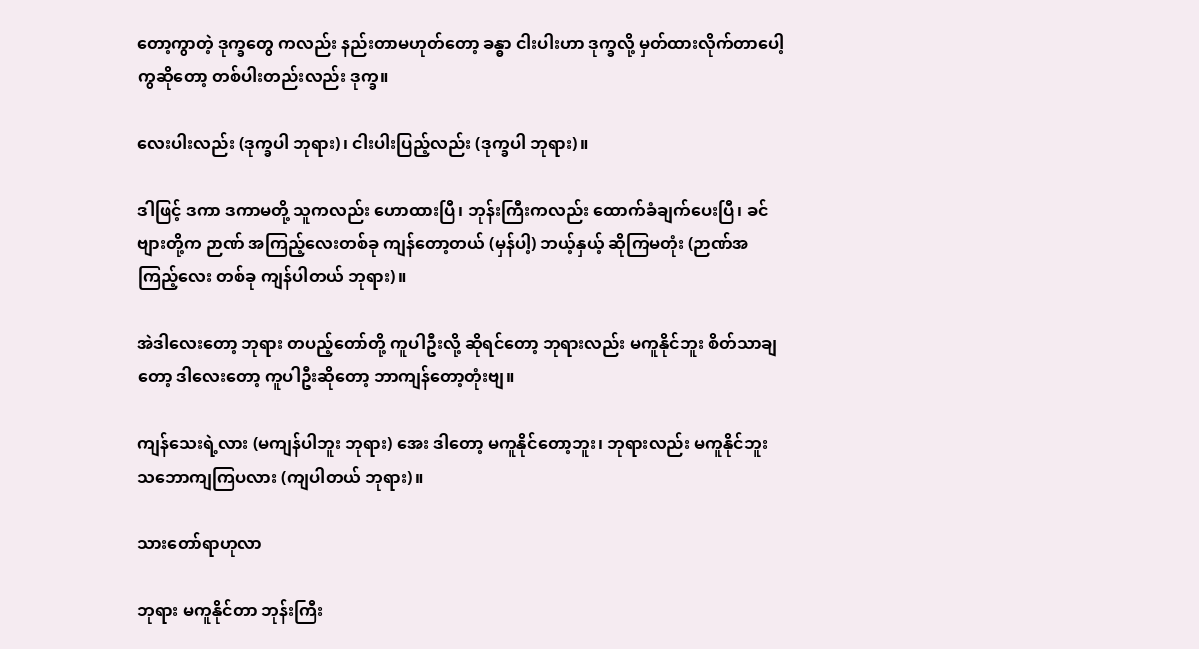တော့ကွာတဲ့ ဒုက္ခတွေ ကလည်း နည်းတာမဟုတ်တော့ ခန္ဓာ ငါးပါးဟာ ဒုက္ခလို့ မှတ်ထားလိုက်တာပေါ့ကွဆိုတော့ တစ်ပါးတည်းလည်း ဒုက္ခ။

လေးပါးလည်း (ဒုက္ခပါ ဘုရား)၊ ငါးပါးပြည့်လည်း (ဒုက္ခပါ ဘုရား)။

ဒါဖြင့် ဒကာ ဒကာမတို့ သူကလည်း ဟောထားပြီ၊ ဘုန်းကြီးကလည်း ထောက်ခံချက်ပေးပြီ၊ ခင်ဗျားတို့က ဉာဏ် အကြည့်လေးတစ်ခု ကျန်တော့တယ် (မှန်ပါ့) ဘယ့်နှယ့် ဆိုကြမတုံး (ဉာဏ်အကြည့်လေး တစ်ခု ကျန်ပါတယ် ဘုရား)။

အဲဒါလေးတော့ ဘုရား တပည့်တော်တို့ ကူပါဦးလို့ ဆိုရင်တော့ ဘုရားလည်း မကူနိုင်ဘူး စိတ်သာချတော့ ဒါလေးတော့ ကူပါဦးဆိုတော့ ဘာကျန်တော့တုံးဗျ။

ကျန်သေးရဲ့လား (မကျန်ပါဘူး ဘုရား) အေး ဒါတော့ မကူနိုင်တော့ဘူး၊ ဘုရားလည်း မကူနိုင်ဘူး သဘောကျကြပလား (ကျပါတယ် ဘုရား)။

သားတော်ရာဟုလာ

ဘုရား မကူနိုင်တာ ဘုန်းကြီး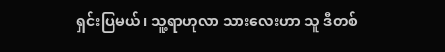ရှင်းပြမယ်၊ သူ့ရာဟုလာ သားလေးဟာ သူ ဒီတစ်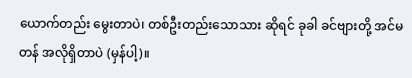ယောက်တည်း မွေးတာပဲ၊ တစ်ဦးတည်းသောသား ဆိုရင် ခုခါ ခင်ဗျားတို့ အင်မတန် အလိုရှိတာပဲ (မှန်ပါ့)။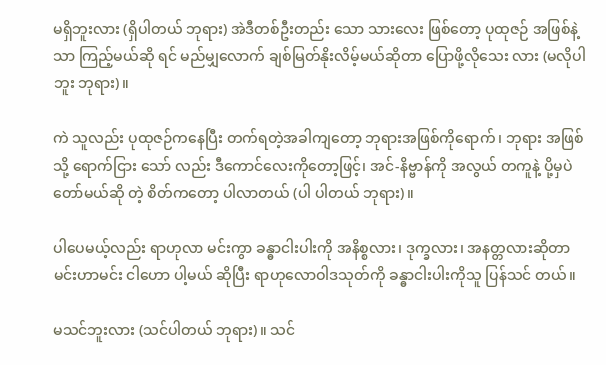မရှိဘူးလား (ရှိပါတယ် ဘုရား) အဲဒီတစ်ဦးတည်း သော သားလေး ဖြစ်တော့ ပုထုဇဉ် အဖြစ်နဲ့သာ ကြည့်မယ်ဆို ရင် မည်မျှလောက် ချစ်မြတ်နိုးလိမ့်မယ်ဆိုတာ ပြောဖို့လိုသေး လား (မလိုပါဘူး ဘုရား)။

ကဲ သူလည်း ပုထုဇဉ်ကနေပြီး တက်ရတဲ့အခါကျတော့ ဘုရားအဖြစ်ကိုရောက်၊ ဘုရား အဖြစ်သို့ ရောက်ငြား သော် လည်း ဒီကောင်လေးကိုတော့ဖြင့်၊ အင်-နိဗ္ဗာန်ကို အလွယ် တကူနဲ့ ပို့မှပဲ တော်မယ်ဆို တဲ့ စိတ်ကတော့ ပါလာတယ် (ပါ ပါတယ် ဘုရား)။

ပါပေမယ့်လည်း ရာဟုလာ မင်းကွာ ခန္ဓာငါးပါးကို အနိစ္စလား၊ ဒုက္ခလား၊ အနတ္တလားဆိုတာ မင်းဟာမင်း ငါဟော ပါ့မယ် ဆိုပြီး ရာဟုလောဝါဒသုတ်ကို ခန္ဓာငါးပါးကိုသူ ပြန်သင် တယ်။

မသင်ဘူးလား (သင်ပါတယ် ဘုရား)။ သင်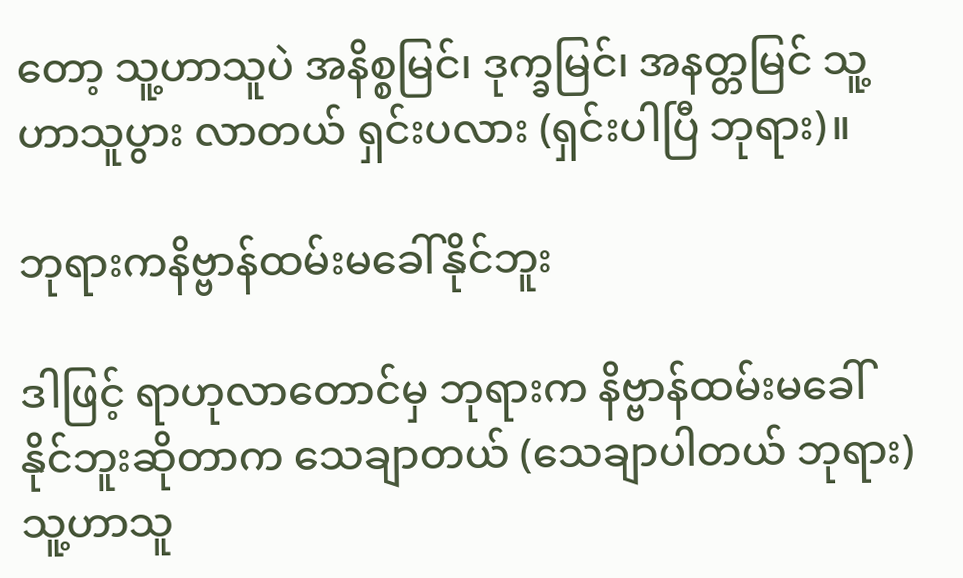တော့ သူ့ဟာသူပဲ အနိစ္စမြင်၊ ဒုက္ခမြင်၊ အနတ္တမြင် သူ့ဟာသူပွား လာတယ် ရှင်းပလား (ရှင်းပါပြီ ဘုရား)။

ဘုရားကနိဗ္ဗာန်ထမ်းမခေါ်နိုင်ဘူး

ဒါဖြင့် ရာဟုလာတောင်မှ ဘုရားက နိဗ္ဗာန်ထမ်းမခေါ် နိုင်ဘူးဆိုတာက သေချာတယ် (သေချာပါတယ် ဘုရား) သူ့ဟာသူ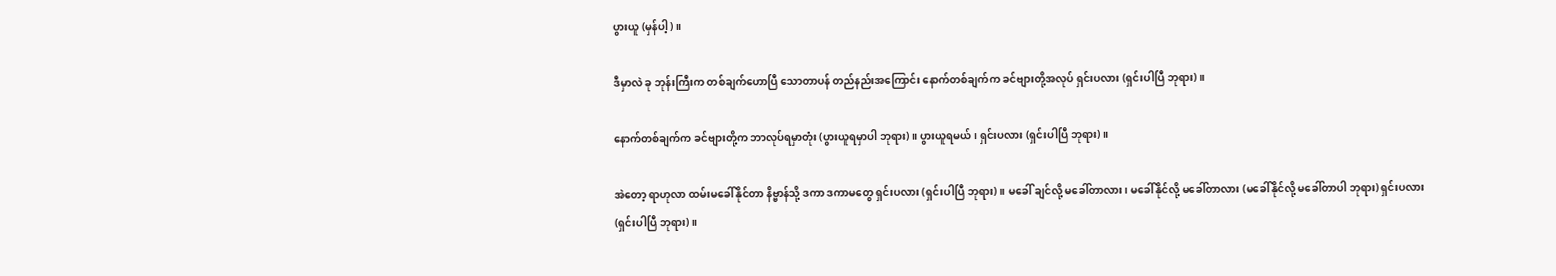ပွားယူ (မှန်ပါ့)။

ဒီမှာလဲ ခု ဘုန်းကြီးက တစ်ချက်ဟောပြီ သောတာပန် တည်နည်းအကြောင်း နောက်တစ်ချက်က ခင်ဗျားတို့အလုပ် ရှင်းပလား (ရှင်းပါပြီ ဘုရား)။

နောက်တစ်ချက်က ခင်ဗျားတို့က ဘာလုပ်ရမှာတုံး (ပွားယူရမှာပါ ဘုရား)။ ပွားယူရမယ်၊ ရှင်းပလား (ရှင်းပါပြီ ဘုရား)။

အဲတော့ ရာဟုလာ ထမ်းမခေါ်နိုင်တာ နိဗ္ဗာန်သို့ ဒကာ ဒကာမတွေ ရှင်းပလား (ရှင်းပါပြီ ဘုရား)။ မခေါ် ချင်လို့ မခေါ်တာလား၊ မခေါ်နိုင်လို့ မခေါ်တာလား (မခေါ်နိုင်လို့ မခေါ်တာပါ ဘုရား) ရှင်းပလား (ရှင်းပါပြီ ဘုရား)။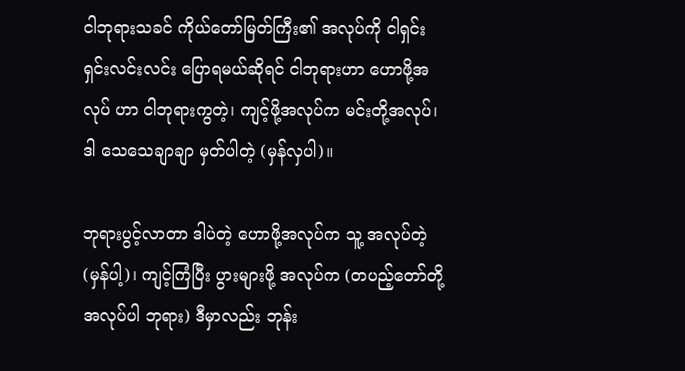ငါဘုရားသခင် ကိုယ်တော်မြတ်ကြီး၏ အလုပ်ကို ငါရှင်း ရှင်းလင်းလင်း ပြောရမယ်ဆိုရင် ငါဘုရားဟာ ဟောဖို့အလုပ် ဟာ ငါဘုရားကွတဲ့၊ ကျင့်ဖို့အလုပ်က မင်းတို့အလုပ်၊ ဒါ သေသေချာချာ မှတ်ပါတဲ့ (မှန်လှပါ)။

ဘုရားပွင့်လာတာ ဒါပဲတဲ့ ဟောဖို့အလုပ်က သူ့ အလုပ်တဲ့ (မှန်ပါ့)၊ ကျင့်ကြံပြီး ပွားများဖို့ အလုပ်က (တပည့်တော်တို့အလုပ်ပါ ဘုရား) ဒီမှာလည်း ဘုန်း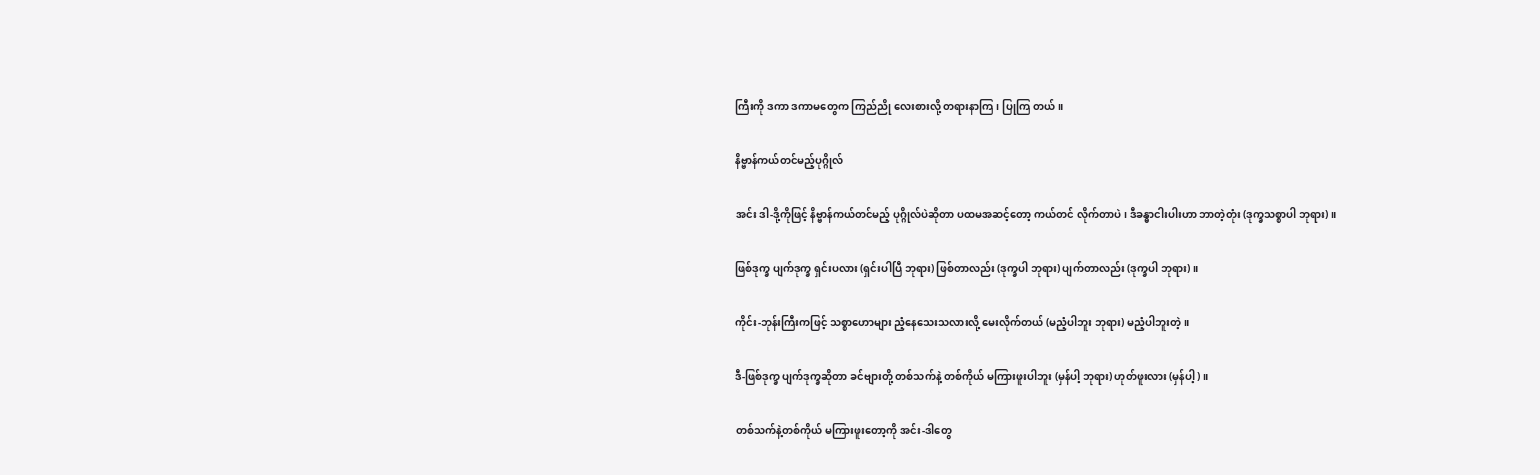ကြီးကို ဒကာ ဒကာမတွေက ကြည်ညို လေးစားလို့ တရားနာကြ၊ ပြုကြ တယ်။

နိဗ္ဗာန်ကယ်တင်မည့်ပုဂ္ဂိုလ်

အင်း ဒါ-ဒို့ကိုဖြင့် နိဗ္ဗာန်ကယ်တင်မည့် ပုဂ္ဂိုလ်ပဲဆိုတာ ပထမအဆင့်တော့ ကယ်တင် လိုက်တာပဲ၊ ဒီခန္ဓာငါးပါးဟာ ဘာတဲ့တုံး (ဒုက္ခသစ္စာပါ ဘုရား)။

ဖြစ်ဒုက္ခ ပျက်ဒုက္ခ ရှင်းပလား (ရှင်းပါပြီ ဘုရား) ဖြစ်တာလည်း (ဒုက္ခပါ ဘုရား) ပျက်တာလည်း (ဒုက္ခပါ ဘုရား)။

ကိုင်း-ဘုန်းကြီးကဖြင့် သစ္စာဟောများ ညံ့နေသေးသလားလို့ မေးလိုက်တယ် (မညံ့ပါဘူး ဘုရား) မညံ့ပါဘူးတဲ့။

ဒီ-ဖြစ်ဒုက္ခ ပျက်ဒုက္ခဆိုတာ ခင်ဗျားတို့ တစ်သက်နဲ့ တစ်ကိုယ် မကြားဖူးပါဘူး (မှန်ပါ့ ဘုရား) ဟုတ်ဖူးလား (မှန်ပါ့)။

တစ်သက်နဲ့တစ်ကိုယ် မကြားဖူးတော့ကို အင်း-ဒါတွေ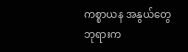ကစ္စာယန အနွယ်တွေ ဘုရားက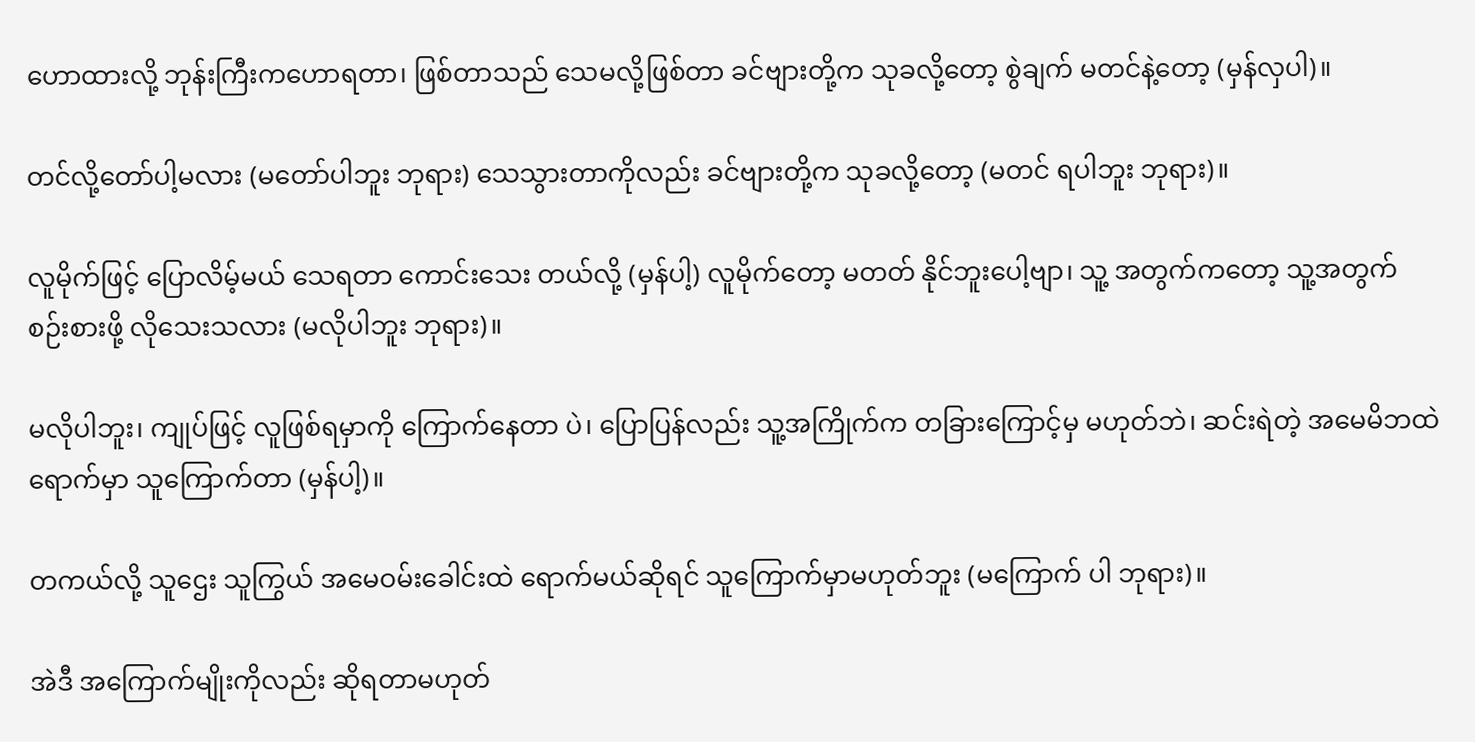ဟောထားလို့ ဘုန်းကြီးကဟောရတာ၊ ဖြစ်တာသည် သေမလို့ဖြစ်တာ ခင်ဗျားတို့က သုခလို့တော့ စွဲချက် မတင်နဲ့တော့ (မှန်လှပါ)။

တင်လို့တော်ပါ့မလား (မတော်ပါဘူး ဘုရား) သေသွားတာကိုလည်း ခင်ဗျားတို့က သုခလို့တော့ (မတင် ရပါဘူး ဘုရား)။

လူမိုက်ဖြင့် ပြောလိမ့်မယ် သေရတာ ကောင်းသေး တယ်လို့ (မှန်ပါ့) လူမိုက်တော့ မတတ် နိုင်ဘူးပေါ့ဗျာ၊ သူ့ အတွက်ကတော့ သူ့အတွက် စဉ်းစားဖို့ လိုသေးသလား (မလိုပါဘူး ဘုရား)။

မလိုပါဘူး၊ ကျုပ်ဖြင့် လူဖြစ်ရမှာကို ကြောက်နေတာ ပဲ၊ ပြောပြန်လည်း သူ့အကြိုက်က တခြားကြောင့်မှ မဟုတ်ဘဲ၊ ဆင်းရဲတဲ့ အမေမိဘထဲရောက်မှာ သူကြောက်တာ (မှန်ပါ့)။

တကယ်လို့ သူဌေး သူကြွယ် အမေဝမ်းခေါင်းထဲ ရောက်မယ်ဆိုရင် သူကြောက်မှာမဟုတ်ဘူး (မကြောက် ပါ ဘုရား)။

အဲဒီ အကြောက်မျိုးကိုလည်း ဆိုရတာမဟုတ်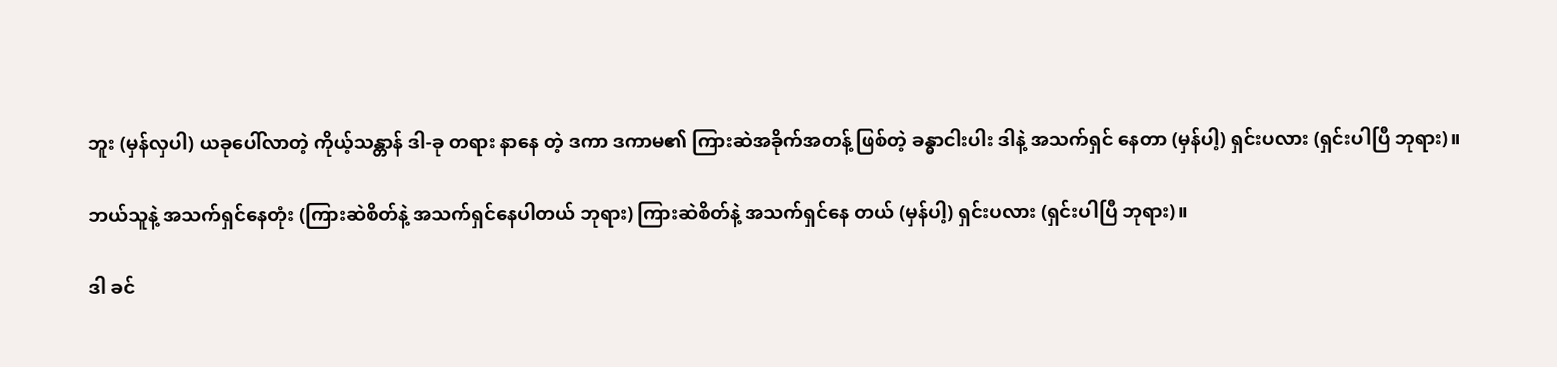ဘူး (မှန်လှပါ) ယခုပေါ်လာတဲ့ ကိုယ့်သန္တာန် ဒါ-ခု တရား နာနေ တဲ့ ဒကာ ဒကာမ၏ ကြားဆဲအခိုက်အတန့် ဖြစ်တဲ့ ခန္ဓာငါးပါး ဒါနဲ့ အသက်ရှင် နေတာ (မှန်ပါ့) ရှင်းပလား (ရှင်းပါပြီ ဘုရား)။

ဘယ်သူနဲ့ အသက်ရှင်နေတုံး (ကြားဆဲစိတ်နဲ့ အသက်ရှင်နေပါတယ် ဘုရား) ကြားဆဲစိတ်နဲ့ အသက်ရှင်နေ တယ် (မှန်ပါ့) ရှင်းပလား (ရှင်းပါပြီ ဘုရား)။

ဒါ ခင်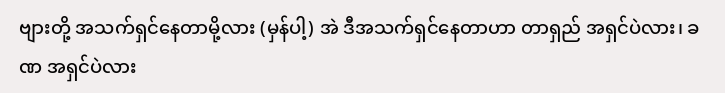ဗျားတို့ အသက်ရှင်နေတာမို့လား (မှန်ပါ့) အဲ ဒီအသက်ရှင်နေတာဟာ တာရှည် အရှင်ပဲလား၊ ခဏ အရှင်ပဲလား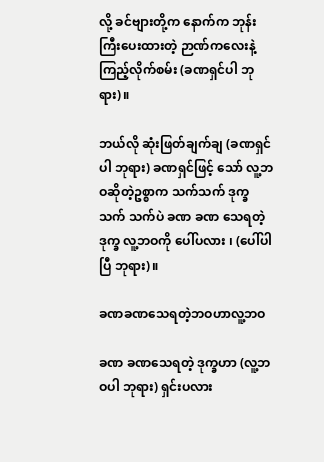လို့ ခင်ဗျားတို့က နောက်က ဘုန်းကြီးပေးထားတဲ့ ဉာဏ်ကလေးနဲ့ ကြည့်လိုက်စမ်း (ခဏရှင်ပါ ဘုရား)။

ဘယ်လို ဆုံးဖြတ်ချက်ချ (ခဏရှင်ပါ ဘုရား) ခဏရှင်ဖြင့် သော် လူ့ဘဝဆိုတဲ့ဥစ္စာက သက်သက် ဒုက္ခသက် သက်ပဲ ခဏ ခဏ သေရတဲ့ ဒုက္ခ လူ့ဘဝကို ပေါ်ပလား ၊ (ပေါ်ပါပြီ ဘုရား)။

ခဏခဏသေရတဲ့ဘဝဟာလူ့ဘဝ

ခဏ ခဏသေရတဲ့ ဒုက္ခဟာ (လူ့ဘဝပါ ဘုရား) ရှင်းပလား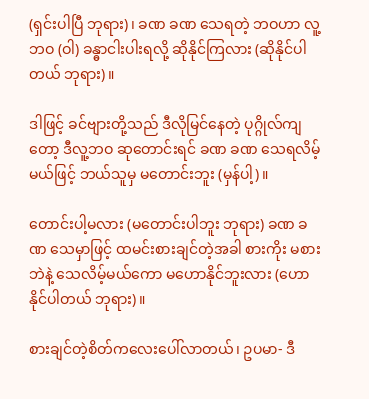(ရှင်းပါပြီ ဘုရား)၊ ခဏ ခဏ သေရတဲ့ ဘဝဟာ လူ့ဘဝ (ဝါ) ခန္ဓာငါးပါးရလို့ ဆိုနိုင်ကြလား (ဆိုနိုင်ပါ တယ် ဘုရား)။

ဒါဖြင့် ခင်ဗျားတို့သည် ဒီလိုမြင်နေတဲ့ ပုဂ္ဂိုလ်ကျတော့ ဒီလူ့ဘဝ ဆုတောင်းရင် ခဏ ခဏ သေရလိမ့်မယ်ဖြင့် ဘယ်သူမှ မတောင်းဘူး (မှန်ပါ့)။

တောင်းပါ့မလား (မတောင်းပါဘူး ဘုရား) ခဏ ခဏ သေမှာဖြင့် ထမင်းစားချင်တဲ့အခါ စားကိုး မစားဘဲနဲ့ သေလိမ့်မယ်ကော မဟောနိုင်ဘူးလား (ဟောနိုင်ပါတယ် ဘုရား)။

စားချင်တဲ့စိတ်ကလေးပေါ်လာတယ်၊ ဥပမာ- ဒီ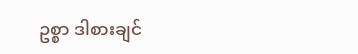ဥစ္စာ ဒါစားချင်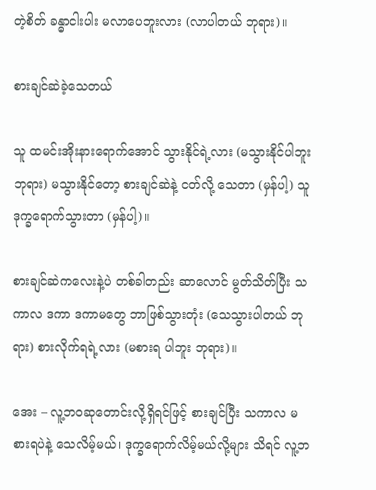တဲ့စိတ် ခန္ဓာငါးပါး မလာပေဘူးလား (လာပါတယ် ဘုရား)။

စားချင်ဆဲခဲ့သေတယ်

သူ ထမင်းအိုးနားရောက်အောင် သွားနိုင်ရဲ့လား (မသွားနိုင်ပါဘူး ဘုရား) မသွားနိုင်တော့ စားချင်ဆဲနဲ့ ငတ်လို့ သေတာ (မှန်ပါ့) သူ ဒုက္ခရောက်သွားတာ (မှန်ပါ့)။

စားချင်ဆဲကလေးနဲ့ပဲ တစ်ခါတည်း ဆာလောင် မွတ်သိတ်ပြီး သကာလ ဒကာ ဒကာမတွေ ဘာဖြစ်သွားတုံး (သေသွားပါတယ် ဘုရား) စားလိုက်ရရဲ့လား (မစားရ ပါဘူး ဘုရား)။

အေး – လူ့ဘဝဆုတောင်းလို့ရှိရင်ဖြင့် စားချင်ပြီး သကာလ မစားရပဲနဲ့ သေလိမ့်မယ်၊ ဒုက္ခရောက်လိမ့်မယ်လို့များ သိရင် လူ့ဘ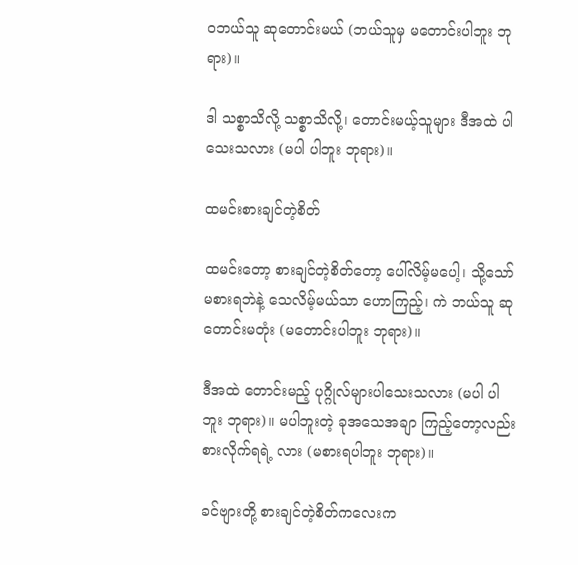ဝဘယ်သူ ဆုတောင်းမယ် (ဘယ်သူမှ မတောင်းပါဘူး ဘုရား)။

ဒါ သစ္စာသိလို့ သစ္စာသိလို့၊ တောင်းမယ့်သူများ ဒီအထဲ ပါသေးသလား (မပါ ပါဘူး ဘုရား)။

ထမင်းစားချင်တဲ့စိတ်

ထမင်းတော့ စားချင်တဲ့စိတ်တော့ ပေါ်လိမ့်မပေါ့၊ သို့သော် မစားရဘဲနဲ့ သေလိမ့်မယ်သာ ဟောကြည့်၊ ကဲ ဘယ်သူ ဆုတောင်းမတုံး (မတောင်းပါဘူး ဘုရား)။

ဒီအထဲ တောင်းမည့် ပုဂ္ဂိုလ်များပါသေးသလား (မပါ ပါဘူး ဘုရား)။ မပါဘူးတဲ့ ခုအသေအချာ ကြည့်တော့လည်း စားလိုက်ရရဲ့ လား (မစားရပါဘူး ဘုရား)။

ခင်ဗျားတို့ စားချင်တဲ့စိတ်ကလေးက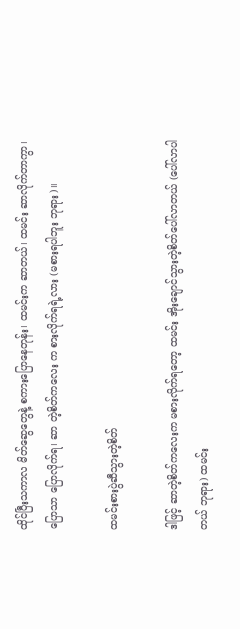ထိုင်ပြီးသကာလ မိတ်ဆွေတွေနဲ့ စကားပြောနေတုန်း၊ ထမင်းက ဆာတယ်၊ ထမင်း ဆာလိုက်တာကွာ၊ ပြောသာ ပြောလိုက်ရ၊ ဆာ တဲ့စိတ်ကလေး က စားလိုက်ရရဲ့လား (မစားရပါဘူး ဘုရား)။

ထမင်းစားပွဲဆီသွားတဲ့စိတ်

ဒါဖြင့် ဆာတဲ့စိတ်ကလေးက မစားလိုက်ရတော့ ထမင်း အိုးချောင်သွားတဲ့စိတ်ပေါ်လာတယ် (ပေါ်လာပါတယ် ဘုရား) ထမင်း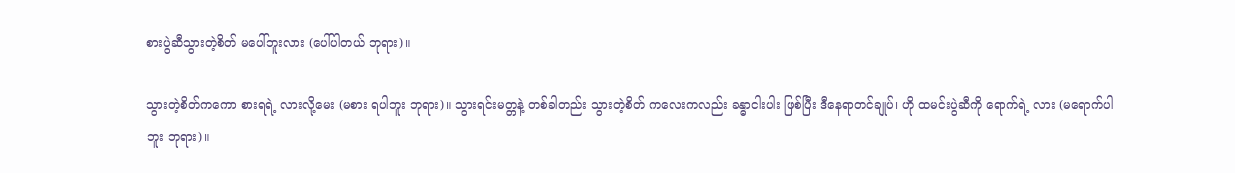စားပွဲဆီသွားတဲ့စိတ် မပေါ်ဘူးလား (ပေါ်ပါတယ် ဘုရား)။

သွားတဲ့စိတ်ကကော စားရရဲ့ လားလို့မေး (မစား ရပါဘူး ဘုရား)။ သွားရင်းမတ္တနဲ့ တစ်ခါတည်း သွားတဲ့စိတ် ကလေးကလည်း ခန္ဓာငါးပါး ဖြစ်ပြီး ဒီနေရာတင်ချုပ်၊ ဟို ထမင်းပွဲဆီကို ရောက်ရဲ့ လား (မရောက်ပါဘူး ဘုရား)။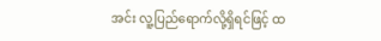အင်း လူ့ပြည်ရောက်လို့ရှိရင်ဖြင့် ထ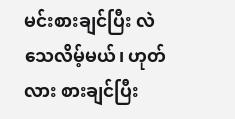မင်းစားချင်ပြီး လဲသေလိမ့်မယ်၊ ဟုတ်လား စားချင်ပြီး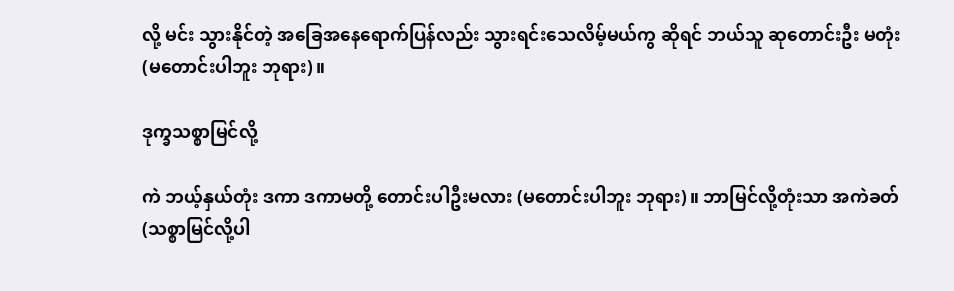လို့ မင်း သွားနိုင်တဲ့ အခြေအနေရောက်ပြန်လည်း သွားရင်းသေလိမ့်မယ်ကွ ဆိုရင် ဘယ်သူ ဆုတောင်းဦး မတုံး (မတောင်းပါဘူး ဘုရား)။

ဒုက္ခသစ္စာမြင်လို့

ကဲ ဘယ့်နှယ်တုံး ဒကာ ဒကာမတို့ တောင်းပါဦးမလား (မတောင်းပါဘူး ဘုရား)။ ဘာမြင်လို့တုံးသာ အကဲခတ် (သစ္စာမြင်လို့ပါ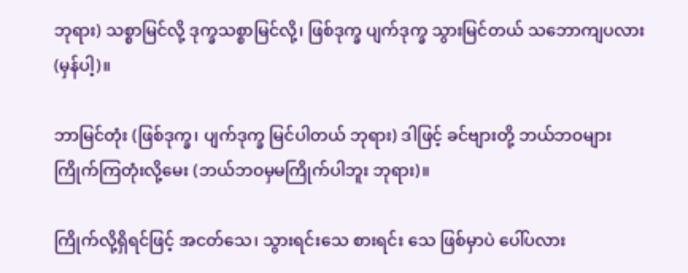ဘုရား) သစ္စာမြင်လို့ ဒုက္ခသစ္စာမြင်လို့၊ ဖြစ်ဒုက္ခ ပျက်ဒုက္ခ သွားမြင်တယ် သဘောကျပလား (မှန်ပါ့)။

ဘာမြင်တုံး (ဖြစ်ဒုက္ခ၊ ပျက်ဒုက္ခ မြင်ပါတယ် ဘုရား) ဒါဖြင့် ခင်ဗျားတို့ ဘယ်ဘဝများ ကြိုက်ကြတုံးလို့မေး (ဘယ်ဘဝမှမကြိုက်ပါဘူး ဘုရား)။

ကြိုက်လို့ရှိရင်ဖြင့် အငတ်သေ၊ သွားရင်းသေ စားရင်း သေ ဖြစ်မှာပဲ ပေါ်ပလား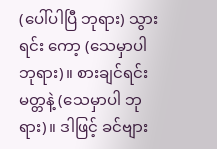(ပေါ်ပါပြီ ဘုရား) သွားရင်း ကော့ (သေမှာပါ ဘုရား)။ စားချင်ရင်း မတ္တနဲ့ (သေမှာပါ ဘုရား)။ ဒါဖြင့် ခင်ဗျား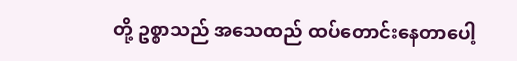တို့ ဥစ္စာသည် အသေထည် ထပ်တောင်းနေတာပေါ့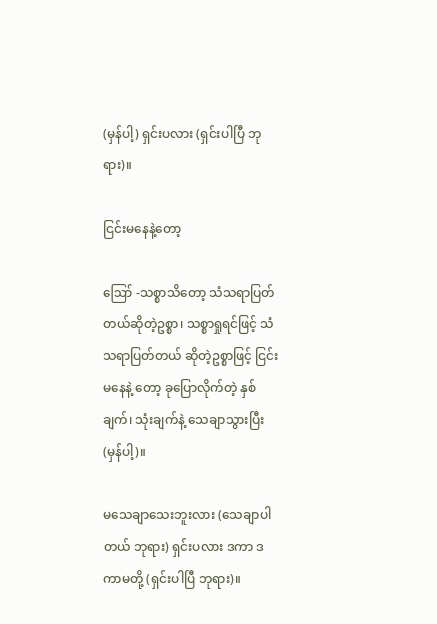(မှန်ပါ့) ရှင်းပလား (ရှင်းပါပြီ ဘုရား)။

ငြင်းမနေနဲ့တော့

ဪ -သစ္စာသိတော့ သံသရာပြတ်တယ်ဆိုတဲ့ဥစ္စာ၊ သစ္စာရှုရင်ဖြင့် သံသရာပြတ်တယ် ဆိုတဲ့ဥစ္စာဖြင့် ငြင်းမနေနဲ့ တော့ ခုပြောလိုက်တဲ့ နှစ်ချက်၊ သုံးချက်နဲ့ သေချာသွားပြီး (မှန်ပါ့)။

မသေချာသေးဘူးလား (သေချာပါတယ် ဘုရား) ရှင်းပလား ဒကာ ဒကာမတို့ (ရှင်းပါပြီ ဘုရား)။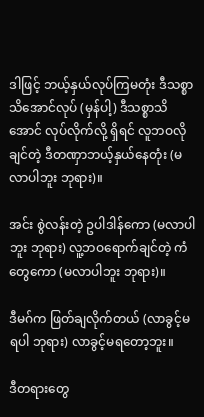ဒါဖြင့် ဘယ့်နှယ်လုပ်ကြမတုံး ဒီသစ္စာသိအောင်လုပ် (မှန်ပါ့) ဒီသစ္စာသိအောင် လုပ်လိုက်လို့ ရှိရင် လူဘဝလိုချင်တဲ့ ဒီတဏှာဘယ့်နှယ်နေတုံး (မလာပါဘူး ဘုရား)။

အင်း စွဲလန်းတဲ့ ဥပါဒါန်ကော (မလာပါဘူး ဘုရား) လူ့ဘဝရောက်ချင်တဲ့ ကံတွေကော (မလာပါဘူး ဘုရား)။

ဒီမဂ်က ဖြတ်ချလိုက်တယ် (လာခွင့်မရပါ ဘုရား) လာခွင့်မရတော့ဘူး။

ဒီတရားတွေ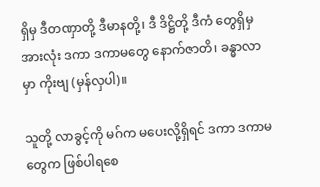ရှိမှ ဒီတဏှာတို့ ဒီမာနတို့၊ ဒီ ဒိဋ္ဌိတို့ ဒီကံ တွေရှိမှ အားလုံး ဒကာ ဒကာမတွေ နောက်ဇာတိ၊ ခန္ဓာလာမှာ ကိုးဗျ (မှန်လှပါ)။

သူတို့ လာခွင့်ကို မဂ်က မပေးလို့ရှိရင် ဒကာ ဒကာမ တွေက ဖြစ်ပါရစေ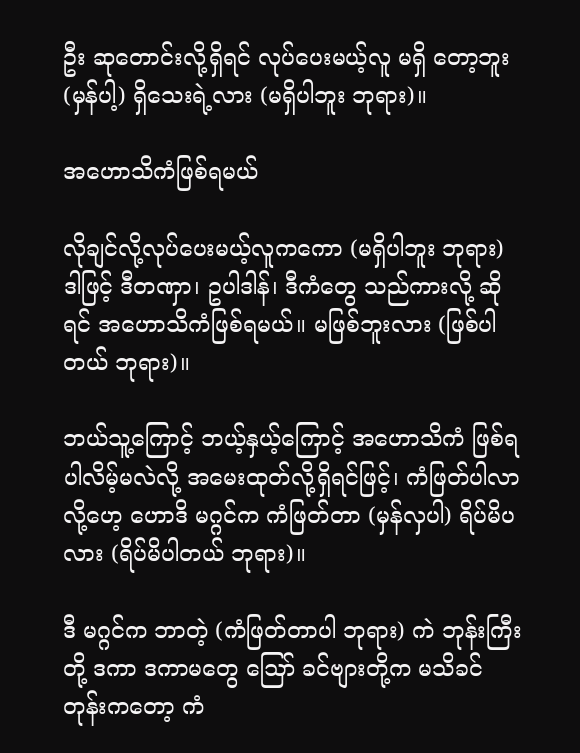ဦး ဆုတောင်းလို့ရှိရင် လုပ်ပေးမယ့်လူ မရှိ တော့ဘူး (မှန်ပါ့) ရှိသေးရဲ့လား (မရှိပါဘူး ဘုရား)။

အဟောသိကံဖြစ်ရမယ်

လိုချင်လို့လုပ်ပေးမယ့်လူကကော (မရှိပါဘူး ဘုရား) ဒါဖြင့် ဒီတဏှာ၊ ဥပါဒါန်၊ ဒီကံတွေ သည်ကားလို့ ဆိုရင် အဟောသိကံဖြစ်ရမယ်။ မဖြစ်ဘူးလား (ဖြစ်ပါတယ် ဘုရား)။

ဘယ်သူ့ကြောင့် ဘယ့်နှယ့်ကြောင့် အဟောသိကံ ဖြစ်ရပါလိမ့်မလဲလို့ အမေးထုတ်လို့ရှိရင်ဖြင့်၊ ကံဖြတ်ပါလာလို့ဟေ့ ဟောဒိ မဂ္ဂင်က ကံဖြတ်တာ (မှန်လှပါ) ရိပ်မိပလား (ရိပ်မိပါတယ် ဘုရား)။

ဒီ မဂ္ဂင်က ဘာတဲ့ (ကံဖြတ်တာပါ ဘုရား) ကဲ ဘုန်းကြီးတို့ ဒကာ ဒကာမတွေ ဪ ခင်ဗျားတို့က မသိခင်တုန်းကတော့ ကံ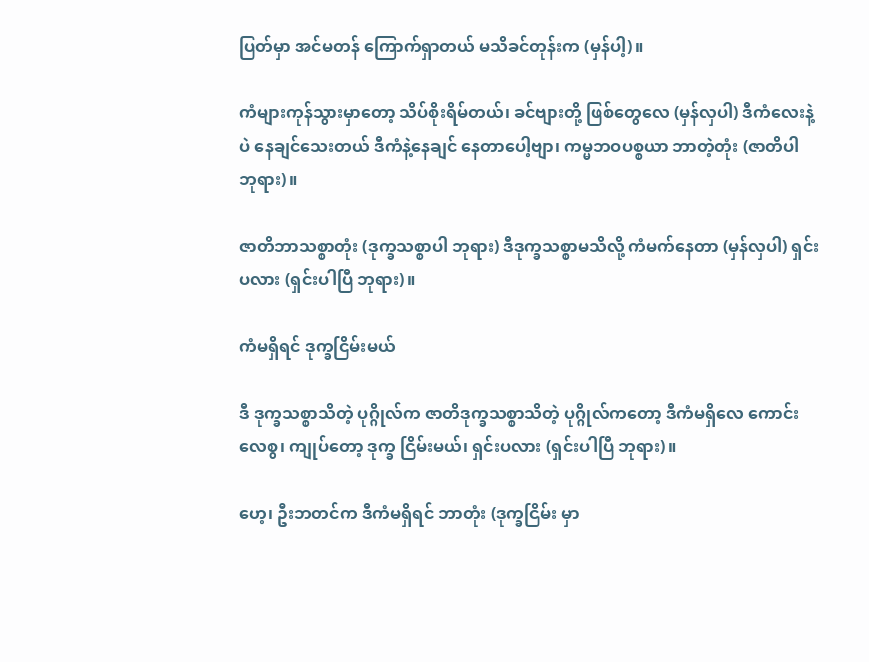ပြတ်မှာ အင်မတန် ကြောက်ရှာတယ် မသိခင်တုန်းက (မှန်ပါ့)။

ကံများကုန်သွားမှာတော့ သိပ်စိုးရိမ်တယ်၊ ခင်ဗျားတို့ ဖြစ်တွေလေ (မှန်လှပါ) ဒီကံလေးနဲ့ပဲ နေချင်သေးတယ် ဒီကံနဲ့နေချင် နေတာပေါ့ဗျာ၊ ကမ္မဘဝပစ္စယာ ဘာတဲ့တုံး (ဇာတိပါ ဘုရား)။

ဇာတိဘာသစ္စာတုံး (ဒုက္ခသစ္စာပါ ဘုရား) ဒီဒုက္ခသစ္စာမသိလို့ ကံမက်နေတာ (မှန်လှပါ) ရှင်းပလား (ရှင်းပါပြီ ဘုရား)။

ကံမရှိရင် ဒုက္ခငြိမ်းမယ်

ဒီ ဒုက္ခသစ္စာသိတဲ့ ပုဂ္ဂိုလ်က ဇာတိဒုက္ခသစ္စာသိတဲ့ ပုဂ္ဂိုလ်ကတော့ ဒီကံမရှိလေ ကောင်းလေစွ၊ ကျုပ်တော့ ဒုက္ခ ငြိမ်းမယ်၊ ရှင်းပလား (ရှင်းပါပြီ ဘုရား)။

ဟေ့၊ ဦးဘတင်က ဒီကံမရှိရင် ဘာတုံး (ဒုက္ခငြိမ်း မှာ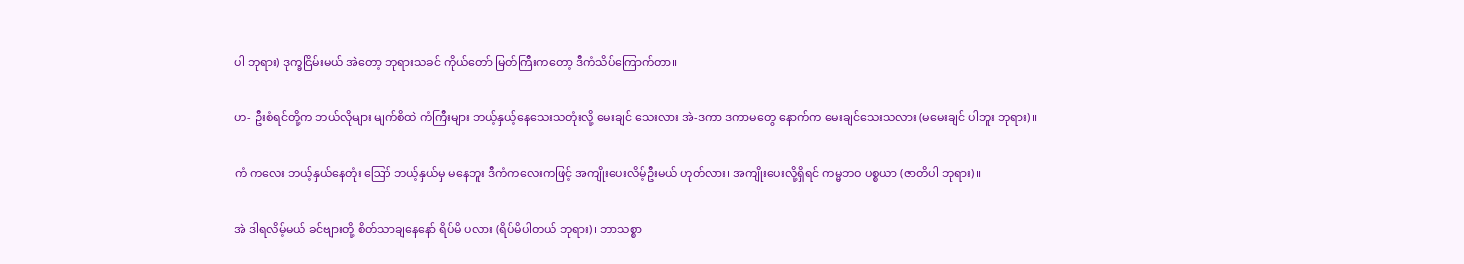ပါ ဘုရား) ဒုက္ခငြိမ်းမယ် အဲတော့ ဘုရားသခင် ကိုယ်တော် မြတ်ကြီးကတော့ ဒီကံသိပ်ကြောက်တာ။

ဟ- ဦးစံရင်တို့က ဘယ်လိုများ မျက်စိထဲ ကံကြီးများ ဘယ့်နှယ့်နေသေးသတုံးလို့ မေးချင် သေးလား အဲ-ဒကာ ဒကာမတွေ နောက်က မေးချင်သေးသလား (မမေးချင် ပါဘူး ဘုရား)။

ကံ ကလေး ဘယ့်နှယ်နေတုံး ဪ ဘယ့်နှယ်မှ မနေဘူး ဒီကံကလေးကဖြင့် အကျိုးပေးလိမ့်ဦးမယ် ဟုတ်လား၊ အကျိုးပေးလို့ရှိရင် ကမ္မဘဝ ပစ္စယာ (ဇာတိပါ ဘုရား)။

အဲ ဒါရလိမ့်မယ် ခင်ဗျားတို့ စိတ်သာချနေနော် ရိပ်မိ ပလား (ရိပ်မိပါတယ် ဘုရား)၊ ဘာသစ္စာ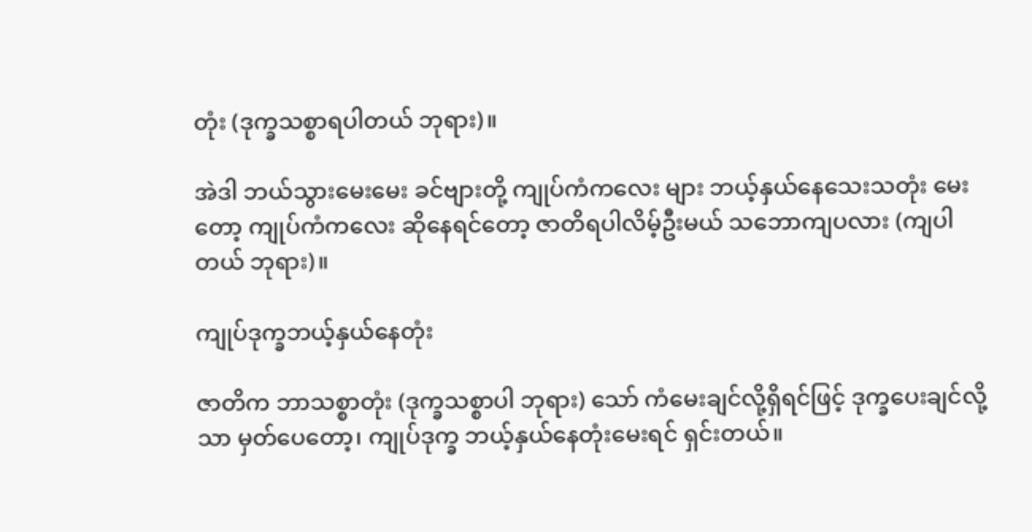တုံး (ဒုက္ခသစ္စာရပါတယ် ဘုရား)။

အဲဒါ ဘယ်သွားမေးမေး ခင်ဗျားတို့ ကျုပ်ကံကလေး များ ဘယ့်နှယ်နေသေးသတုံး မေးတော့ ကျုပ်ကံကလေး ဆိုနေရင်တော့ ဇာတိရပါလိမ့်ဦးမယ် သဘောကျပလား (ကျပါတယ် ဘုရား)။

ကျုပ်ဒုက္ခဘယ့်နှယ်နေတုံး

ဇာတိက ဘာသစ္စာတုံး (ဒုက္ခသစ္စာပါ ဘုရား) သော် ကံမေးချင်လို့ရှိရင်ဖြင့် ဒုက္ခပေးချင်လို့သာ မှတ်ပေတော့၊ ကျုပ်ဒုက္ခ ဘယ့်နှယ်နေတုံးမေးရင် ရှင်းတယ်။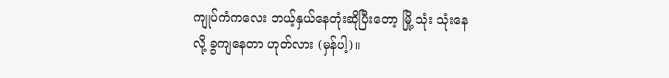ကျုပ်ကံကလေး ဘယ့်နှယ်နေတုံးဆိုပြီးတော့ မြို့ သုံး သုံးနေလို့ ခွကျနေတာ ဟုတ်လား (မှန်ပါ့)။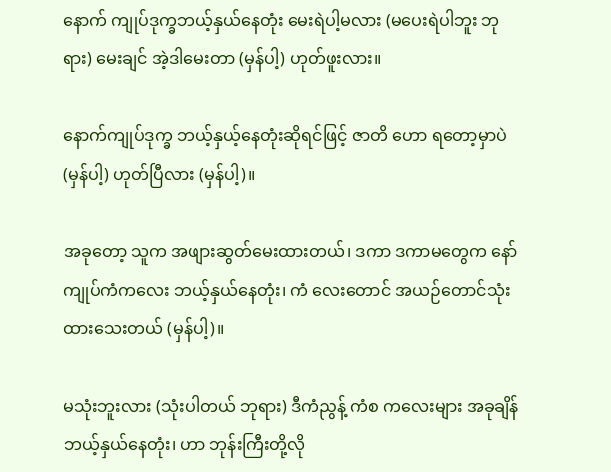နောက် ကျုပ်ဒုက္ခဘယ့်နှယ်နေတုံး မေးရဲပါ့မလား (မပေးရဲပါဘူး ဘုရား) မေးချင် အဲ့ဒါမေးတာ (မှန်ပါ့) ဟုတ်ဖူးလား။

နောက်ကျုပ်ဒုက္ခ ဘယ့်နှယ့်နေတုံးဆိုရင်ဖြင့် ဇာတိ ဟော ရတော့မှာပဲ (မှန်ပါ့) ဟုတ်ပြီလား (မှန်ပါ့)။

အခုတော့ သူက အဖျားဆွတ်မေးထားတယ်၊ ဒကာ ဒကာမတွေက နော် ကျုပ်ကံကလေး ဘယ့်နှယ်နေတုံး၊ ကံ လေးတောင် အယဉ်တောင်သုံးထားသေးတယ် (မှန်ပါ့)။

မသုံးဘူးလား (သုံးပါတယ် ဘုရား) ဒီကံညွန့် ကံစ ကလေးများ အခုချိန် ဘယ့်နှယ်နေတုံး၊ ဟာ ဘုန်းကြီးတို့လို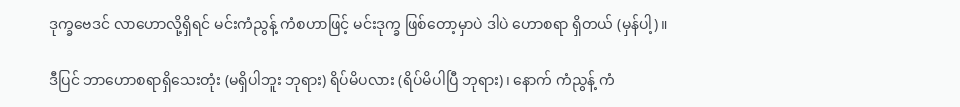ဒုက္ခဗေဒင် လာဟောလို့ရှိရင် မင်းကံညွန့် ကံစဟာဖြင့် မင်းဒုက္ခ ဖြစ်တော့မှာပဲ ဒါပဲ ဟောစရာ ရှိတယ် (မှန်ပါ့)။

ဒီပြင် ဘာဟောစရာရှိသေးတုံး (မရှိပါဘူး ဘုရား) ရိပ်မိပလား (ရိပ်မိပါပြီ ဘုရား)၊ နောက် ကံညွန့် ကံ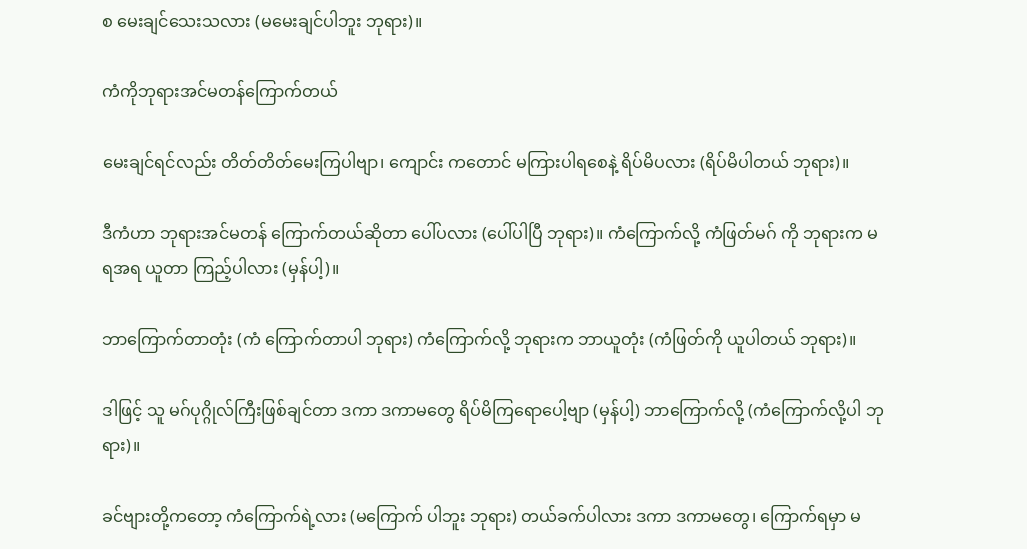စ မေးချင်သေးသလား (မမေးချင်ပါဘူး ဘုရား)။

ကံကိုဘုရားအင်မတန်ကြောက်တယ်

မေးချင်ရင်လည်း တိတ်တိတ်မေးကြပါဗျာ၊ ကျောင်း ကတောင် မကြားပါရစေနဲ့ ရိပ်မိပလား (ရိပ်မိပါတယ် ဘုရား)။

ဒီကံဟာ ဘုရားအင်မတန် ကြောက်တယ်ဆိုတာ ပေါ်ပလား (ပေါ်ပါပြီ ဘုရား)။ ကံကြောက်လို့ ကံဖြတ်မဂ် ကို ဘုရားက မရအရ ယူတာ ကြည့်ပါလား (မှန်ပါ့)။

ဘာကြောက်တာတုံး (ကံ ကြောက်တာပါ ဘုရား) ကံကြောက်လို့ ဘုရားက ဘာယူတုံး (ကံဖြတ်ကို ယူပါတယ် ဘုရား)။

ဒါဖြင့် သူ မဂ်ပုဂ္ဂိုလ်ကြီးဖြစ်ချင်တာ ဒကာ ဒကာမတွေ ရိပ်မိကြရောပေါ့ဗျာ (မှန်ပါ့) ဘာကြောက်လို့ (ကံကြောက်လို့ပါ ဘုရား)။

ခင်ဗျားတို့ကတော့ ကံကြောက်ရဲ့လား (မကြောက် ပါဘူး ဘုရား) တယ်ခက်ပါလား ဒကာ ဒကာမတွေ၊ ကြောက်ရမှာ မ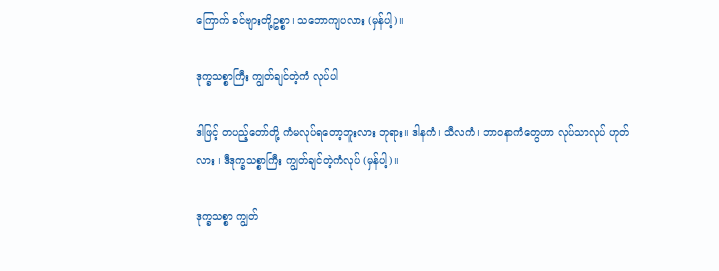ကြောက် ခင်ဗျားတို့ဥစ္စာ၊ သဘောကျပလား (မှန်ပါ့)။

ဒုက္ခသစ္စာကြီး ကျွတ်ချင်တဲ့ကံ လုပ်ပါ

ဒါဖြင့် တပည့်တော်တို့ ကံမလုပ်ရတော့ဘူးလား ဘုရား။ ဒါနကံ၊ သီလကံ၊ ဘာဝနာကံတွေဟာ လုပ်သာလုပ် ဟုတ်လား ၊ ဒီဒုက္ခသစ္စာကြီး ကျွတ်ချင်တဲ့ကံလုပ် (မှန်ပါ့)။

ဒုက္ခသစ္စာ ကျွတ်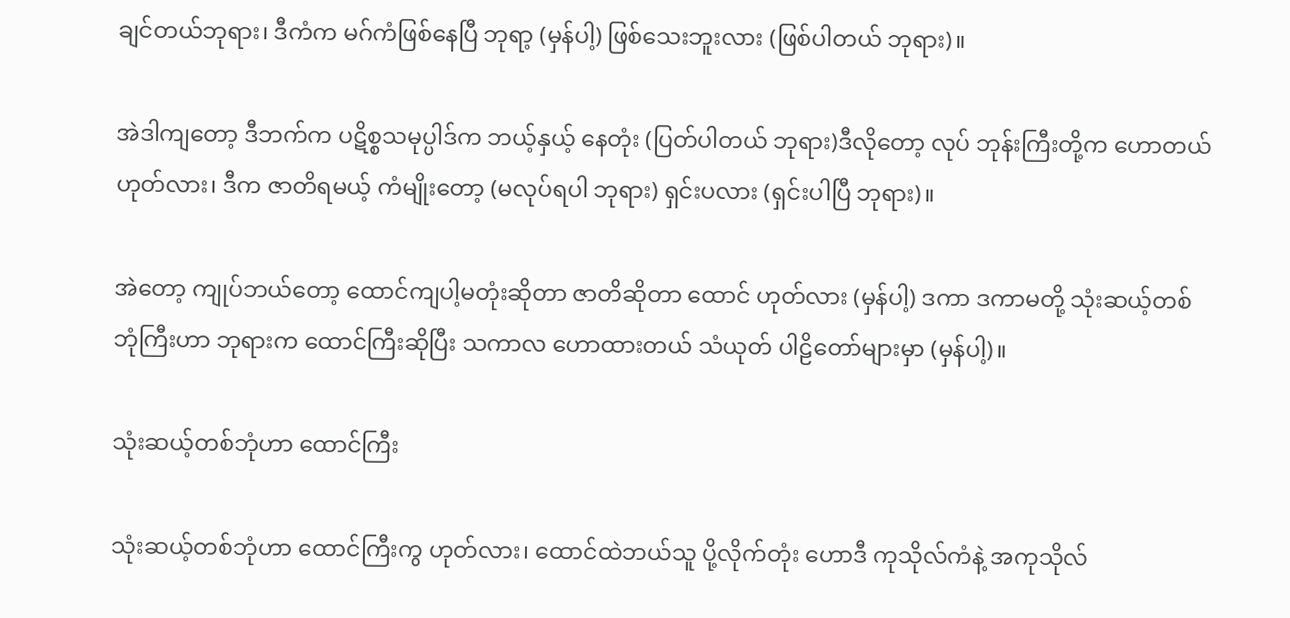ချင်တယ်ဘုရား၊ ဒီကံက မဂ်ကံဖြစ်နေပြီ ဘုရာ့ (မှန်ပါ့) ဖြစ်သေးဘူးလား (ဖြစ်ပါတယ် ဘုရား)။

အဲဒါကျတော့ ဒီဘက်က ပဋိစ္စသမုပ္ပါဒ်က ဘယ့်နှယ့် နေတုံး (ပြတ်ပါတယ် ဘုရား)ဒီလိုတော့ လုပ် ဘုန်းကြီးတို့က ဟောတယ် ဟုတ်လား၊ ဒီက ဇာတိရမယ့် ကံမျိုးတော့ (မလုပ်ရပါ ဘုရား) ရှင်းပလား (ရှင်းပါပြီ ဘုရား)။

အဲတော့ ကျုပ်ဘယ်တော့ ထောင်ကျပါ့မတုံးဆိုတာ ဇာတိဆိုတာ ထောင် ဟုတ်လား (မှန်ပါ့) ဒကာ ဒကာမတို့ သုံးဆယ့်တစ်ဘုံကြီးဟာ ဘုရားက ထောင်ကြီးဆိုပြီး သကာလ ဟောထားတယ် သံယုတ် ပါဠိတော်များမှာ (မှန်ပါ့)။

သုံးဆယ့်တစ်ဘုံဟာ ထောင်ကြီး

သုံးဆယ့်တစ်ဘုံဟာ ထောင်ကြီးကွ ဟုတ်လား၊ ထောင်ထဲဘယ်သူ ပို့လိုက်တုံး ဟောဒီ ကုသိုလ်ကံနဲ့ အကုသိုလ်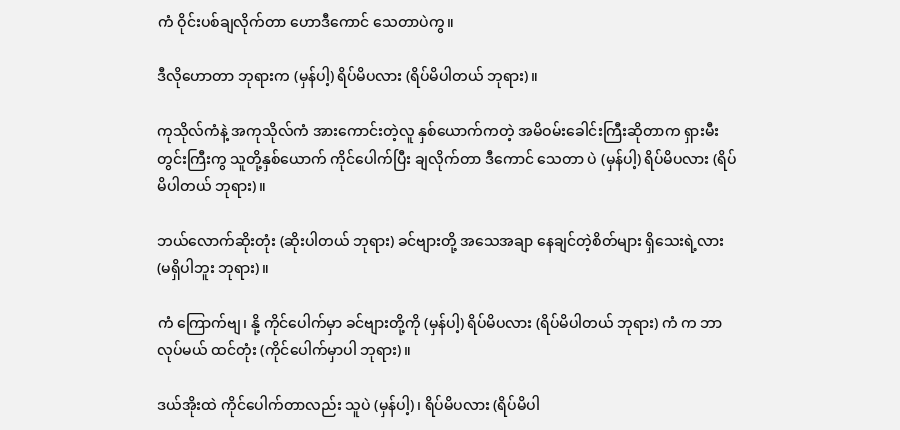ကံ ဝိုင်းပစ်ချလိုက်တာ ဟောဒီကောင် သေတာပဲကွ။

ဒီလိုဟောတာ ဘုရားက (မှန်ပါ့) ရိပ်မိပလား (ရိပ်မိပါတယ် ဘုရား)။

ကုသိုလ်ကံနဲ့ အကုသိုလ်ကံ အားကောင်းတဲ့လူ နှစ်ယောက်ကတဲ့ အမိဝမ်းခေါင်းကြီးဆိုတာက ရှားမီးတွင်းကြီးကွ သူတို့နှစ်ယောက် ကိုင်ပေါက်ပြီး ချလိုက်တာ ဒီကောင် သေတာ ပဲ (မှန်ပါ့) ရိပ်မိပလား (ရိပ်မိပါတယ် ဘုရား)။

ဘယ်လောက်ဆိုးတုံး (ဆိုးပါတယ် ဘုရား) ခင်ဗျားတို့ အသေအချာ နေချင်တဲ့စိတ်များ ရှိသေးရဲ့လား (မရှိပါဘူး ဘုရား)။

ကံ ကြောက်ဗျ၊ နို့ ကိုင်ပေါက်မှာ ခင်ဗျားတို့ကို (မှန်ပါ့) ရိပ်မိပလား (ရိပ်မိပါတယ် ဘုရား) ကံ က ဘာလုပ်မယ် ထင်တုံး (ကိုင်ပေါက်မှာပါ ဘုရား)။

ဒယ်အိုးထဲ ကိုင်ပေါက်တာလည်း သူပဲ (မှန်ပါ့)၊ ရိပ်မိပလား (ရိပ်မိပါ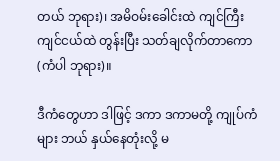တယ် ဘုရား)၊ အမိဝမ်းခေါင်းထဲ ကျင်ကြီး ကျင်ငယ်ထဲ တွန်းပြီး သတ်ချလိုက်တာကော (ကံပါ ဘုရား)။

ဒီကံတွေဟာ ဒါဖြင့် ဒကာ ဒကာမတို့ ကျုပ်ကံများ ဘယ် နှယ်နေတုံးလို့ မ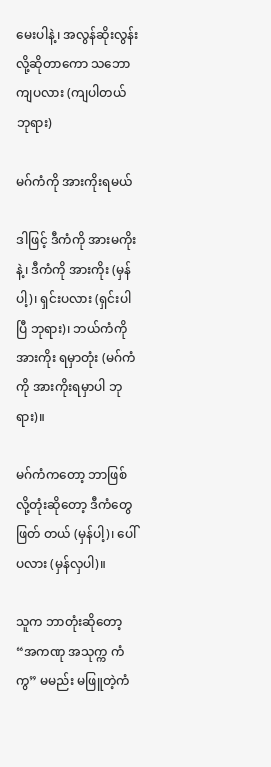မေးပါနဲ့၊ အလွန်ဆိုးလွန်းလို့ဆိုတာကော သဘောကျပလား (ကျပါတယ် ဘုရား)

မဂ်ကံကို အားကိုးရမယ်

ဒါဖြင့် ဒီကံကို အားမကိုးနဲ့၊ ဒီကံကို အားကိုး (မှန်ပါ့)၊ ရှင်းပလား (ရှင်းပါပြီ ဘုရား)၊ ဘယ်ကံကို အားကိုး ရမှာတုံး (မဂ်ကံကို အားကိုးရမှာပါ ဘုရား)။

မဂ်ကံကတော့ ဘာဖြစ်လို့တုံးဆိုတော့ ဒီကံတွေဖြတ် တယ် (မှန်ပါ့)၊ ပေါ်ပလား (မှန်လှပါ)။

သူက ဘာတုံးဆိုတော့ “အကဏု အသုက္က ကံကွ” မမည်း မဖြူတဲ့ကံ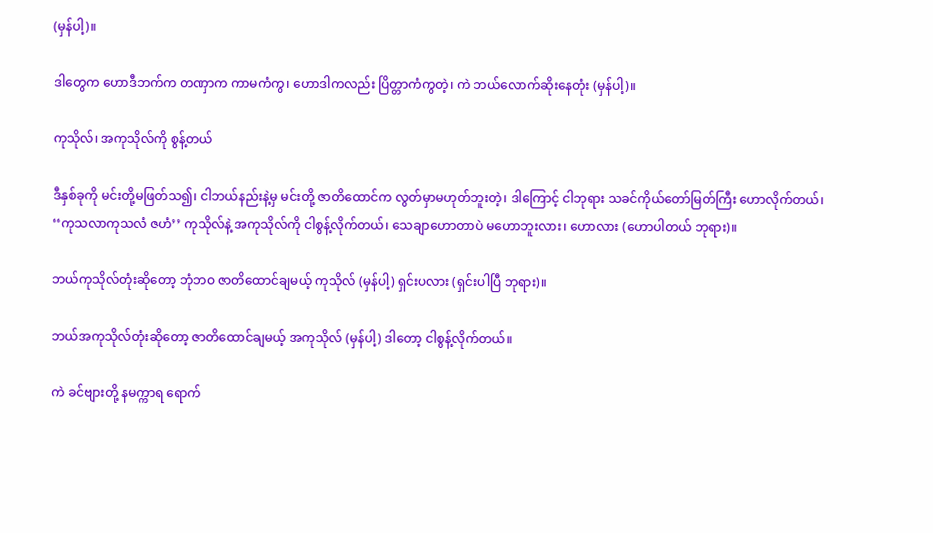(မှန်ပါ့)။

ဒါတွေက ဟောဒီဘက်က တဏှာက ကာမကံကွ၊ ဟောဒါကလည်း ပြိတ္တာကံကွတဲ့၊ ကဲ ဘယ်လောက်ဆိုးနေတုံး (မှန်ပါ့)။

ကုသိုလ်၊ အကုသိုလ်ကို စွန့်တယ်

ဒီနှစ်ခုကို မင်းတို့မဖြတ်သ၍၊ ငါဘယ်နည်းနဲ့မှ မင်းတို့ ဇာတိထောင်က လွတ်မှာမဟုတ်ဘူးတဲ့၊ ဒါကြောင့် ငါဘုရား သခင်ကိုယ်တော်မြတ်ကြီး ဟောလိုက်တယ်၊ ‘‘ကုသလာကုသလံ ဇဟံ’’ ကုသိုလ်နဲ့ အကုသိုလ်ကို ငါစွန့်လိုက်တယ်၊ သေချာဟောတာပဲ မဟောဘူးလား၊ ဟောလား (ဟောပါတယ် ဘုရား)။

ဘယ်ကုသိုလ်တုံးဆိုတော့ ဘုံဘဝ ဇာတိထောင်ချမယ့် ကုသိုလ် (မှန်ပါ့) ရှင်းပလား (ရှင်းပါပြီ ဘုရား)။

ဘယ်အကုသိုလ်တုံးဆိုတော့ ဇာတိထောင်ချမယ့် အကုသိုလ် (မှန်ပါ့) ဒါတော့ ငါစွန့်လိုက်တယ်။

ကဲ ခင်ဗျားတို့ နမက္ကာရ ရောက်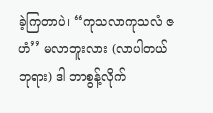ခဲ့ကြတာပဲ၊ ‘‘ကုသလာကုသလံ ဇဟံ’’ မလာဘူးလား (လာပါတယ် ဘုရား) ဒါ ဘာစွန့်လိုက်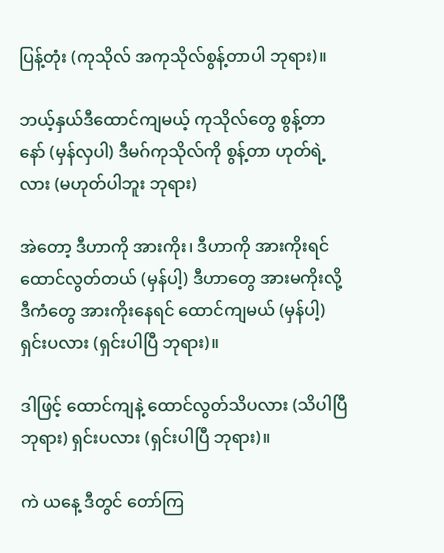ပြန့်တုံး (ကုသိုလ် အကုသိုလ်စွန့်တာပါ ဘုရား)။

ဘယ့်နှယ်ဒီထောင်ကျမယ့် ကုသိုလ်တွေ စွန့်တာနော် (မှန်လှပါ) ဒီမဂ်ကုသိုလ်ကို စွန့်တာ ဟုတ်ရဲ့လား (မဟုတ်ပါဘူး ဘုရား)

အဲတော့ ဒီဟာကို အားကိုး၊ ဒီဟာကို အားကိုးရင် ထောင်လွတ်တယ် (မှန်ပါ့) ဒီဟာတွေ အားမကိုးလို့ ဒီကံတွေ အားကိုးနေရင် ထောင်ကျမယ် (မှန်ပါ့) ရှင်းပလား (ရှင်းပါပြီ ဘုရား)။

ဒါဖြင့် ထောင်ကျနဲ့ ထောင်လွတ်သိပလား (သိပါပြီ ဘုရား) ရှင်းပလား (ရှင်းပါပြီ ဘုရား)။

ကဲ ယနေ့ ဒီတွင် တော်ကြ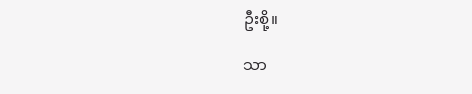ဦးစို့။

သာ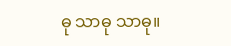ဓု သာဓု သာဓု။